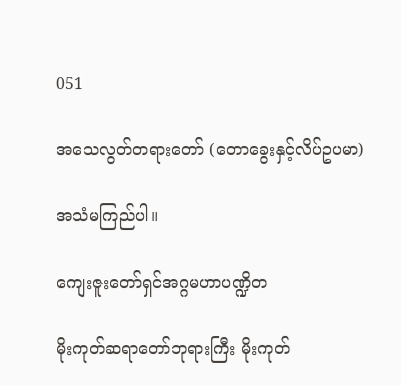051

အသေလွတ်တရားတော် (တောခွေးနှင့်လိပ်ဥပမာ)

အသံမကြည်ပါ။

ကျေးဇူးတော်ရှင်အဂ္ဂမဟာပဏ္ဍိတ

မိုးကုတ်ဆရာတော်ဘုရားကြီး မိုးကုတ်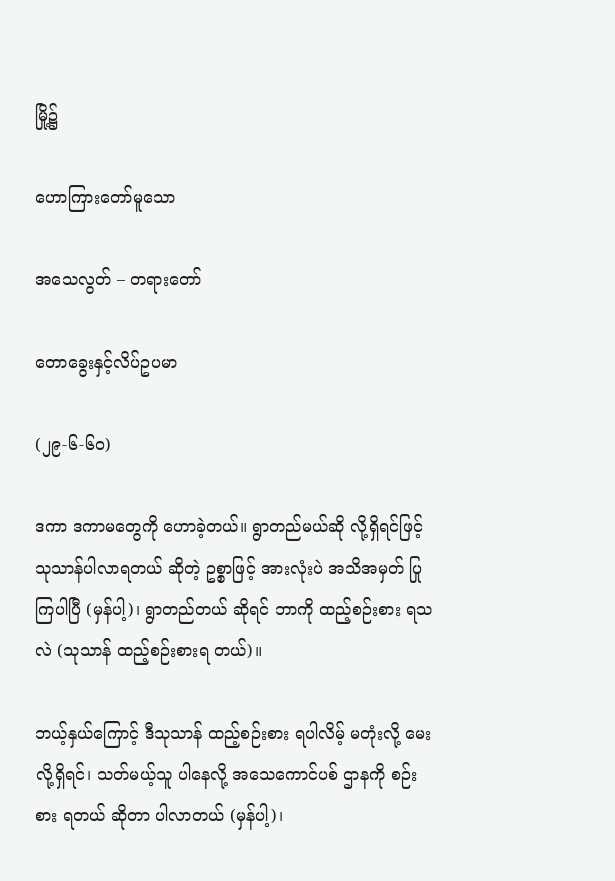မြို့၌

ဟောကြားတော်မူသော

အသေလွတ် – တရားတော်

တောခွေးနှင့်လိပ်ဥပမာ

(၂၉-၆-၆၀)

ဒကာ ဒကာမတွေကို ဟောခဲ့တယ်။ ရွာတည်မယ်ဆို လို့ရှိရင်ဖြင့် သုသာန်ပါလာရတယ် ဆိုတဲ့ ဥစ္စာဖြင့် အားလုံးပဲ အသိအမှတ် ပြုကြပါပြီ (မှန်ပါ့)၊ ရွာတည်တယ် ဆိုရင် ဘာကို ထည့်စဉ်းစား ရသလဲ (သုသာန် ထည့်စဉ်းစားရ တယ်)။

ဘယ့်နှယ်ကြောင့် ဒီသုသာန် ထည့်စဉ်းစား ရပါလိမ့် မတုံးလို့ မေးလို့ရှိရင်၊ သတ်မယ့်သူ ပါနေလို့ အသေကောင်ပစ် ဌာနကို စဉ်းစား ရတယ် ဆိုတာ ပါလာတယ် (မှန်ပါ့)၊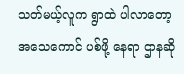သတ်မယ့်လူက ရွာထဲ ပါလာတော့ အသေကောင် ပစ်ဖို့ နေရာ ဌာနဆို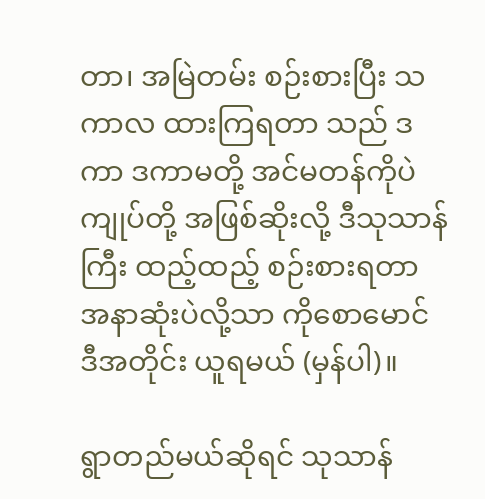တာ၊ အမြဲတမ်း စဉ်းစားပြီး သကာလ ထားကြရတာ သည် ဒကာ ဒကာမတို့ အင်မတန်ကိုပဲ ကျုပ်တို့ အဖြစ်ဆိုးလို့ ဒီသုသာန်ကြီး ထည့်ထည့် စဉ်းစားရတာ အနာဆုံးပဲလို့သာ ကိုစောမောင် ဒီအတိုင်း ယူရမယ် (မှန်ပါ)။

ရွာတည်မယ်ဆိုရင် သုသာန်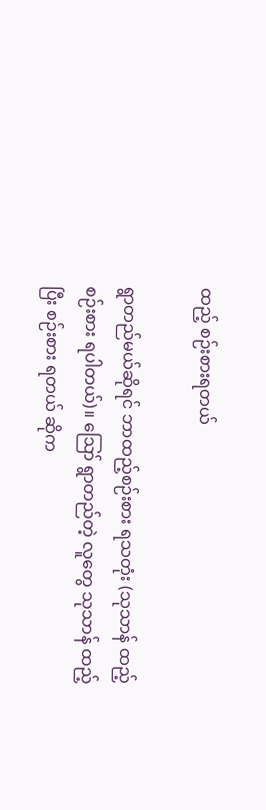ထည့် စဉ်းစားရတယ်

ရွာတည်မယ်ဆိုရင် ဘာထည့်စဉ်းစား ရသတုံး (သုသာန် ထည့်စဉ်းစား ရပါတယ်)။ ဪ ရွာတည်တဲ့ လူတွေ သုသာန် ထည့်ပြီး စဉ်းစား ရတယ် ဆိုက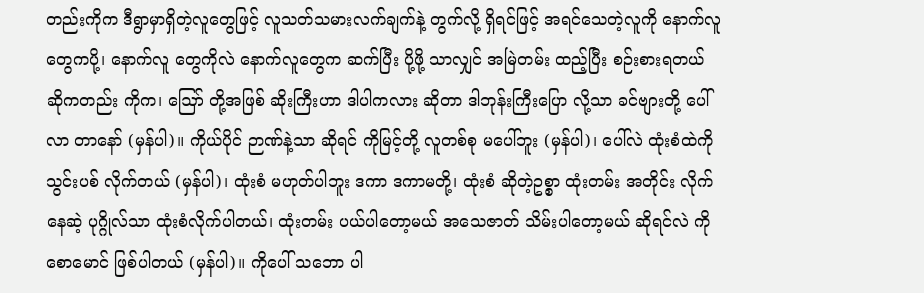တည်းကိုက ဒီရွာမှာရှိတဲ့လူတွေဖြင့် လူသတ်သမားလက်ချက်နဲ့ တွက်လို့ ရှိရင်ဖြင့် အရင်သေတဲ့လူကို နောက်လူတွေကပို့၊ နောက်လူ တွေကိုလဲ နောက်လူတွေက ဆက်ပြီး ပို့ဖို့ သာလျှင် အမြဲတမ်း ထည့်ပြီး စဉ်းစားရတယ် ဆိုကတည်း ကိုက၊ ဪ တို့အဖြစ် ဆိုးကြီးဟာ ဒါပါကလား ဆိုတာ ဒါဘုန်းကြီးပြော လို့သာ ခင်ဗျားတို့ ပေါ်လာ တာနော် (မှန်ပါ)။ ကိုယ်ပိုင် ဉာဏ်နဲ့သာ ဆိုရင် ကိုမြင့်တို့ လူတစ်စု မပေါ်ဘူး (မှန်ပါ)၊ ပေါ်လဲ ထုံးစံထဲကို သွင်းပစ် လိုက်တယ် (မှန်ပါ)၊ ထုံးစံ မဟုတ်ပါဘူး ဒကာ ဒကာမတို့၊ ထုံးစံ ဆိုတဲ့ဥစ္စာ ထုံးတမ်း အတိုင်း လိုက်နေဆဲ့ ပုဂ္ဂိုလ်သာ ထုံးစံလိုက်ပါတယ်၊ ထုံးတမ်း ပယ်ပါတော့မယ် အသေဇာတ် သိမ်းပါတော့မယ် ဆိုရင်လဲ ကိုစောမောင် ဖြစ်ပါတယ် (မှန်ပါ)။ ကိုပေါ် သဘော ပါ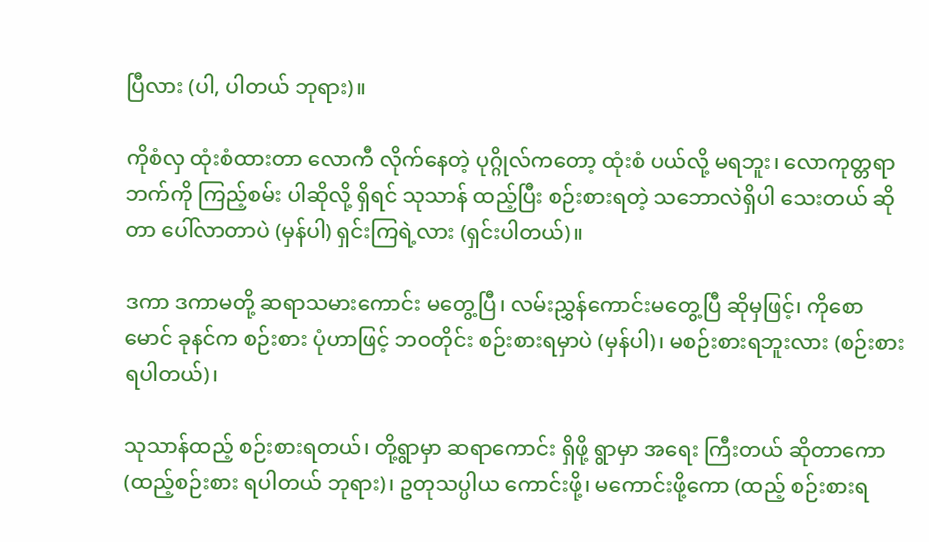ပြီလား (ပါ, ပါတယ် ဘုရား)။

ကိုစံလှ ထုံးစံထားတာ လောကီ လိုက်နေတဲ့ ပုဂ္ဂိုလ်ကတော့ ထုံးစံ ပယ်လို့ မရဘူး၊ လောကုတ္တရာ ဘက်ကို ကြည့်စမ်း ပါဆိုလို့ ရှိရင် သုသာန် ထည့်ပြီး စဉ်းစားရတဲ့ သဘောလဲရှိပါ သေးတယ် ဆိုတာ ပေါ်လာတာပဲ (မှန်ပါ) ရှင်းကြရဲ့လား (ရှင်းပါတယ်)။

ဒကာ ဒကာမတို့ ဆရာသမားကောင်း မတွေ့ပြီ၊ လမ်းညွှန်ကောင်းမတွေ့ပြီ ဆိုမှဖြင့်၊ ကိုစောမောင် ခုနင်က စဉ်းစား ပုံဟာဖြင့် ဘဝတိုင်း စဉ်းစားရမှာပဲ (မှန်ပါ)၊ မစဉ်းစားရဘူးလား (စဉ်းစား ရပါတယ်)၊

သုသာန်ထည့် စဉ်းစားရတယ်၊ တို့ရွာမှာ ဆရာကောင်း ရှိဖို့ ရွာမှာ အရေး ကြီးတယ် ဆိုတာကော (ထည့်စဉ်းစား ရပါတယ် ဘုရား)၊ ဥတုသပ္ပါယ ကောင်းဖို့၊ မကောင်းဖို့ကော (ထည့် စဉ်းစားရ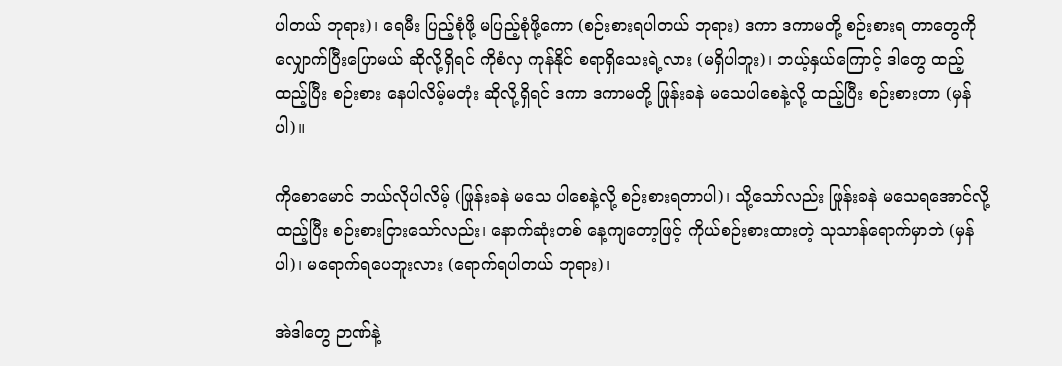ပါတယ် ဘုရား)၊ ရေမီး ပြည့်စုံဖို့ မပြည့်စုံဖို့ကော (စဉ်းစားရပါတယ် ဘုရား) ဒကာ ဒကာမတို့ စဉ်းစားရ တာတွေကို လျှောက်ပြီးပြောမယ် ဆိုလို့ရှိရင် ကိုစံလှ ကုန်နိုင် စရာရှိသေးရဲ့လား (မရှိပါဘူး)၊ ဘယ့်နှယ်ကြောင့် ဒါတွေ ထည့်ထည့်ပြီး စဉ်းစား နေပါလိမ့်မတုံး ဆိုလို့ရှိရင် ဒကာ ဒကာမတို့ ဖြုန်းခနဲ မသေပါစေနဲ့လို့ ထည့်ပြီး စဉ်းစားတာ (မှန်ပါ)။

ကိုစောမောင် ဘယ်လိုပါလိမ့် (ဖြုန်းခနဲ မသေ ပါစေနဲ့လို့ စဉ်းစားရတာပါ)၊ သို့သော်လည်း ဖြုန်းခနဲ မသေရအောင်လို့ ထည့်ပြီး စဉ်းစားငြားသော်လည်း၊ နောက်ဆုံးတစ် နေ့ကျတော့ဖြင့် ကိုယ်စဉ်းစားထားတဲ့ သုသာန်ရောက်မှာဘဲ (မှန်ပါ)၊ မရောက်ရပေဘူးလား (ရောက်ရပါတယ် ဘုရား)၊

အဲဒါတွေ ဉာဏ်နဲ့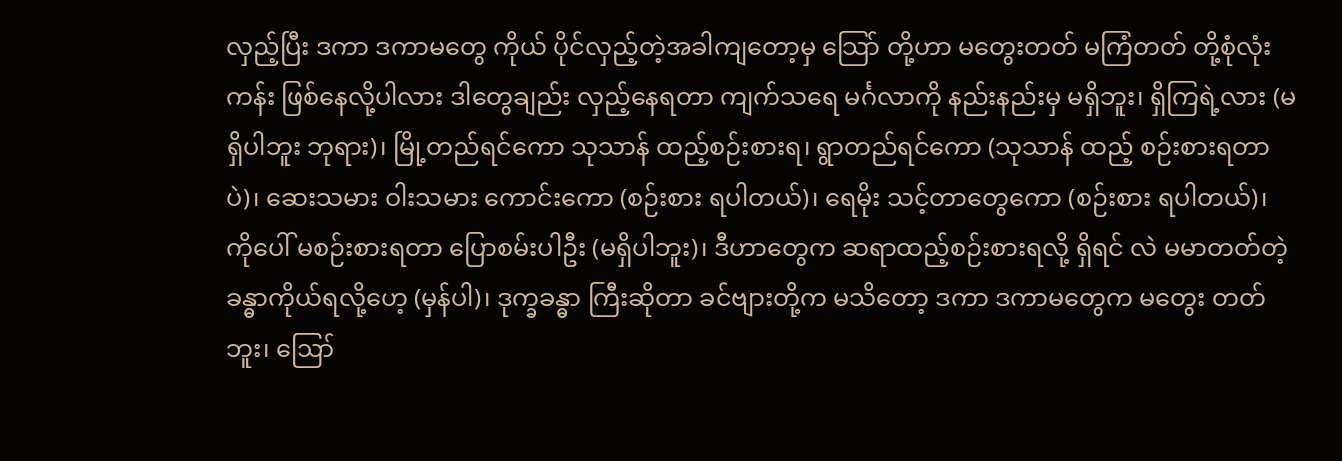လှည့်ပြီး ဒကာ ဒကာမတွေ ကိုယ် ပိုင်လှည့်တဲ့အခါကျတော့မှ သြော် တို့ဟာ မတွေးတတ် မကြံတတ် တို့စုံလုံးကန်း ဖြစ်နေလို့ပါလား ဒါတွေချည်း လှည့်နေရတာ ကျက်သရေ မင်္ဂလာကို နည်းနည်းမှ မရှိဘူး၊ ရှိကြရဲ့လား (မရှိပါဘူး ဘုရား)၊ မြို့တည်ရင်ကော သုသာန် ထည့်စဉ်းစားရ၊ ရွာတည်ရင်ကော (သုသာန် ထည့် စဉ်းစားရတာပဲ)၊ ဆေးသမား ဝါးသမား ကောင်းကော (စဉ်းစား ရပါတယ်)၊ ရေမိုး သင့်တာတွေကော (စဉ်းစား ရပါတယ်)၊ ကိုပေါ် မစဉ်းစားရတာ ပြောစမ်းပါဦး (မရှိပါဘူး)၊ ဒီဟာတွေက ဆရာထည့်စဉ်းစားရလို့ ရှိရင် လဲ မမာတတ်တဲ့ ခန္ဓာကိုယ်ရလို့ဟေ့ (မှန်ပါ)၊ ဒုက္ခခန္ဓာ ကြီးဆိုတာ ခင်ဗျားတို့က မသိတော့ ဒကာ ဒကာမတွေက မတွေး တတ်ဘူး၊ ဪ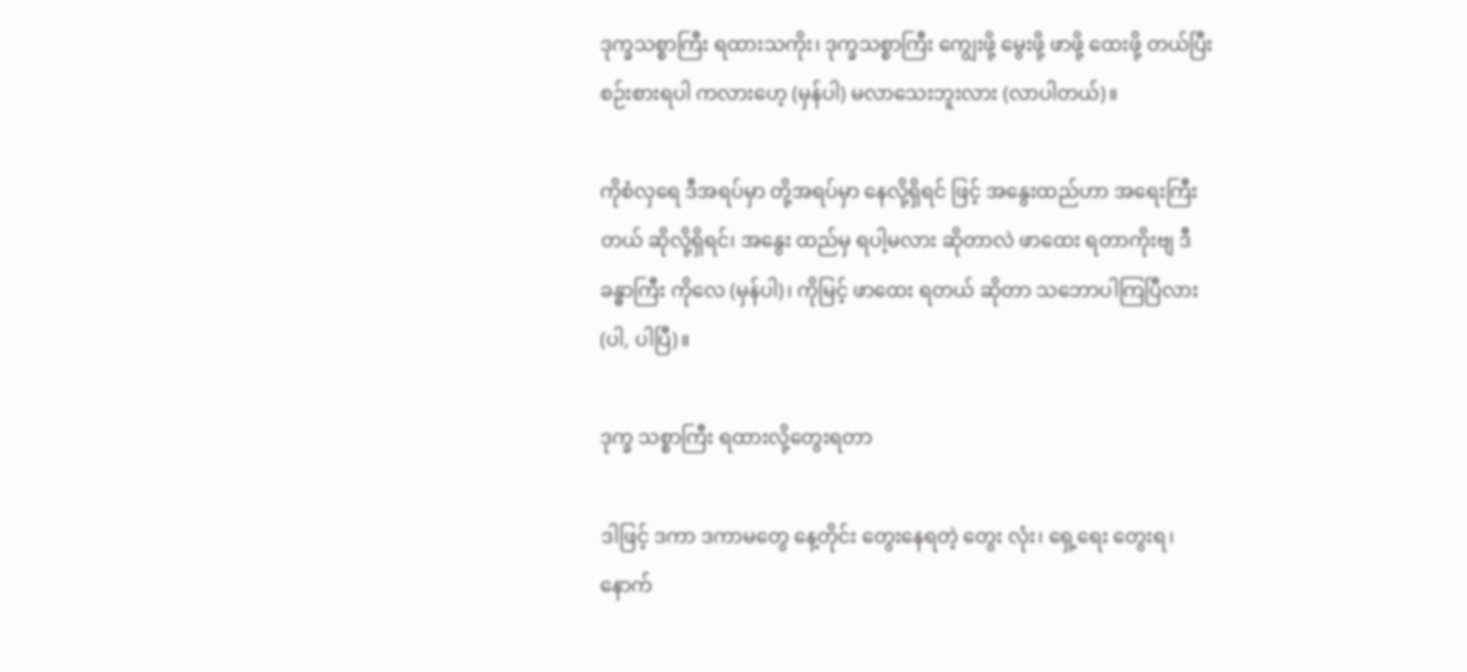ဒုက္ခသစ္စာကြီး ရထားသကိုး၊ ဒုက္ခသစ္စာကြီး ကျွေးဖို့ မွေးဖို့ ဖာဖို့ ထေးဖို့ တယ်ပြီး စဉ်းစားရပါ ကလားဟေ့ (မှန်ပါ) မလာသေးဘူးလား (လာပါတယ်)။

ကိုစံလှရေ ဒီအရပ်မှာ တို့အရပ်မှာ နေလို့ရှိရင် ဖြင့် အနွေးထည်ဟာ အရေးကြီးတယ် ဆိုလို့ရှိရင်၊ အနွေး ထည်မှ ရပါ့မလား ဆိုတာလဲ ဖာထေး ရတာကိုးဗျ ဒီခန္ဓာကြီး ကိုလေ (မှန်ပါ)၊ ကိုမြင့် ဖာထေး ရတယ် ဆိုတာ သဘောပါကြပြီလား (ပါ, ပါပြီ)။

ဒုက္ခ သစ္စာကြီး ရထားလို့တွေးရတာ

ဒါဖြင့် ဒကာ ဒကာမတွေ နေ့တိုင်း တွေးနေရတဲ့ တွေး လုံး၊ ရှေ့ရေး တွေးရ၊ နောက်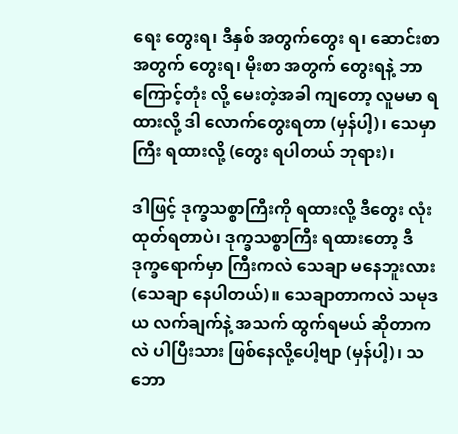ရေး တွေးရ၊ ဒီနှစ် အတွက်တွေး ရ၊ ဆောင်းစာ အတွက် တွေးရ၊ မိုးစာ အတွက် တွေးရနဲ့ ဘာကြောင့်တုံး လို့ မေးတဲ့အခါ ကျတော့ လူမမာ ရထားလို့ ဒါ လောက်တွေးရတာ (မှန်ပါ့)၊ သေမှာကြီး ရထားလို့ (တွေး ရပါတယ် ဘုရား)၊

ဒါဖြင့် ဒုက္ခသစ္စာကြီးကို ရထားလို့ ဒီတွေး လုံးထုတ်ရတာပဲ၊ ဒုက္ခသစ္စာကြီး ရထားတော့ ဒီဒုက္ခရောက်မှာ ကြီးကလဲ သေချာ မနေဘူးလား (သေချာ နေပါတယ်)။ သေချာတာကလဲ သမုဒယ လက်ချက်နဲ့ အသက် ထွက်ရမယ် ဆိုတာကလဲ ပါပြီးသား ဖြစ်နေလို့ပေါ့ဗျာ (မှန်ပါ့)၊ သဘော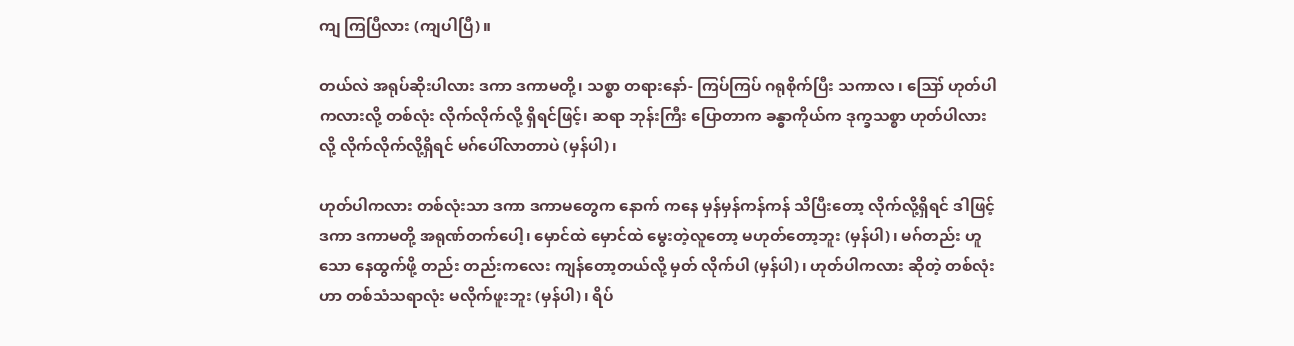ကျ ကြပြီလား (ကျပါပြီ)။

တယ်လဲ အရုပ်ဆိုးပါလား ဒကာ ဒကာမတို့၊ သစ္စာ တရားနော်- ကြပ်ကြပ် ဂရုစိုက်ပြီး သကာလ ၊ ဪ ဟုတ်ပါကလားလို့ တစ်လုံး လိုက်လိုက်လို့ ရှိရင်ဖြင့်၊ ဆရာ ဘုန်းကြီး ပြောတာက ခန္ဓာကိုယ်က ဒုက္ခသစ္စာ ဟုတ်ပါလား လို့ လိုက်လိုက်လို့ရှိရင် မဂ်ပေါ်လာတာပဲ (မှန်ပါ)၊

ဟုတ်ပါကလား တစ်လုံးသာ ဒကာ ဒကာမတွေက နောက် ကနေ မှန်မှန်ကန်ကန် သိပြီးတော့ လိုက်လို့ရှိရင် ဒါဖြင့် ဒကာ ဒကာမတို့ အရုဏ်တက်ပေါ့၊ မှောင်ထဲ မှောင်ထဲ မွေးတဲ့လူတော့ မဟုတ်တော့ဘူး (မှန်ပါ)၊ မဂ်တည်း ဟူသော နေထွက်ဖို့ တည်း တည်းကလေး ကျန်တော့တယ်လို့ မှတ် လိုက်ပါ (မှန်ပါ)၊ ဟုတ်ပါကလား ဆိုတဲ့ တစ်လုံးဟာ တစ်သံသရာလုံး မလိုက်ဖူးဘူး (မှန်ပါ)၊ ရိပ်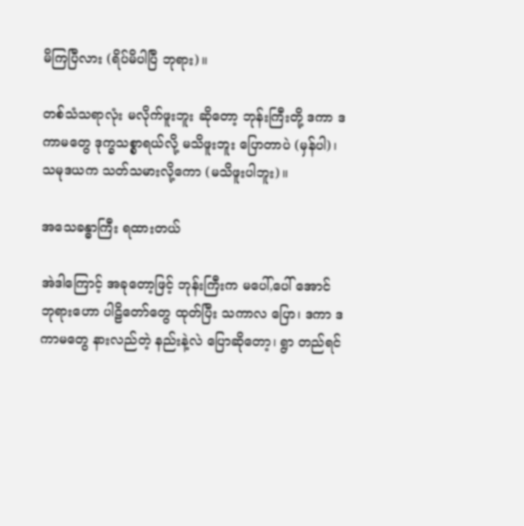မိကြပြီလား (ရိပ်မိပါပြီ ဘုရား)။

တစ်သံသရာလုံး မလိုက်ဖူးဘူး ဆိုတော့ ဘုန်းကြီးတို့ ဒကာ ဒကာမတွေ ဒုက္ခသစ္စာရယ်လို့ မသိဖူးဘူး ပြောတာပဲ (မှန်ပါ)၊ သမုဒယက သတ်သမားလို့ကော (မသိဖူးပါဘူး)။

အသေခန္ဓာကြီး ရထားတယ်

အဲဒါကြောင့် အခုတော့ဖြင့် ဘုန်းကြီးက မပေါ်,ပေါ် အောင် ဘုရားဟော ပါဠိတော်တွေ ထုတ်ပြီး သကာလ ပြော၊ ဒကာ ဒကာမတွေ နားလည်တဲ့ နည်းနဲ့လဲ ပြောဆိုတော့၊ ရွာ တည်ရင်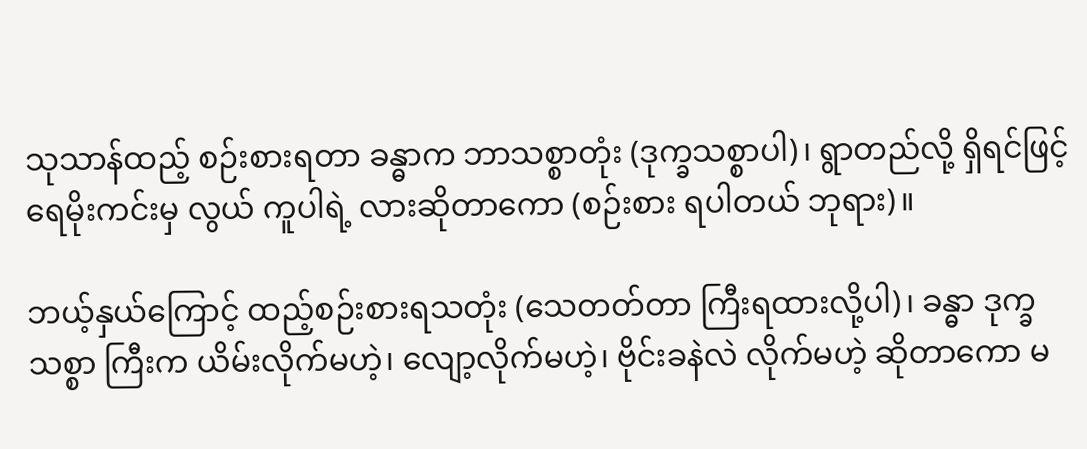သုသာန်ထည့် စဉ်းစားရတာ ခန္ဓာက ဘာသစ္စာတုံး (ဒုက္ခသစ္စာပါ)၊ ရွာတည်လို့ ရှိရင်ဖြင့် ရေမိုးကင်းမှ လွယ် ကူပါရဲ့ လားဆိုတာကော (စဉ်းစား ရပါတယ် ဘုရား)။

ဘယ့်နှယ်ကြောင့် ထည့်စဉ်းစားရသတုံး (သေတတ်တာ ကြီးရထားလို့ပါ)၊ ခန္ဓာ ဒုက္ခသစ္စာ ကြီးက ယိမ်းလိုက်မဟဲ့၊ လျော့လိုက်မဟဲ့၊ ဗိုင်းခနဲလဲ လိုက်မဟဲ့ ဆိုတာကော မ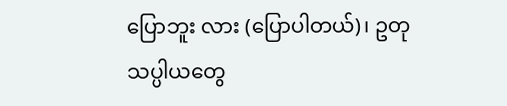ပြောဘူး လား (ပြောပါတယ်)၊ ဥတုသပ္ပါယတွေ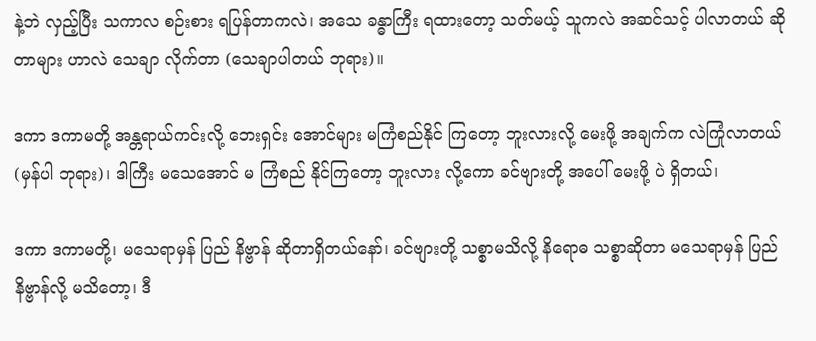နဲ့ဘဲ လှည့်ပြီး သကာလ စဉ်းစား ရပြန်တာကလဲ၊ အသေ ခန္ဓာကြီး ရထားတော့ သတ်မယ့် သူကလဲ အဆင်သင့် ပါလာတယ် ဆိုတာများ ဟာလဲ သေချာ လိုက်တာ (သေချာပါတယ် ဘုရား)။

ဒကာ ဒကာမတို့ အန္တရာယ်ကင်းလို့ ဘေးရှင်း အောင်များ မကြံစည်နိုင် ကြတော့ ဘူးလားလို့ မေးဖို့ အချက်က လဲကြုံလာတယ် (မှန်ပါ ဘုရား)၊ ဒါကြီး မသေအောင် မ ကြံစည် နိုင်ကြတော့ ဘူးလား လို့ကော ခင်ဗျားတို့ အပေါ် မေးဖို့ ပဲ ရှိတယ်၊

ဒကာ ဒကာမတို့၊ မသေရာမှန် ပြည် နိဗ္ဗာန် ဆိုတာရှိတယ်နော်၊ ခင်ဗျားတို့ သစ္စာမသိလို့ နိရောဓ သစ္စာဆိုတာ မသေရာမှန် ပြည်နိဗ္ဗာန်လို့ မသိတော့၊ ဒီ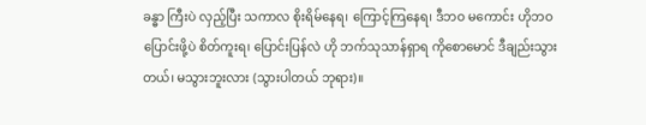ခန္ဓာ ကြီးပဲ လှည့်ပြီး သကာလ စိုးရိမ်နေရ၊ ကြောင့်ကြနေရ၊ ဒီဘဝ မကောင်း ဟိုဘဝပြောင်းဖို့ပဲ စိတ်ကူးရ၊ ပြောင်းပြန်လဲ ဟို ဘက်သုသာန်ရှာရ ကိုစောမောင် ဒီချည်းသွားတယ်၊ မသွားဘူးလား (သွားပါတယ် ဘုရား)။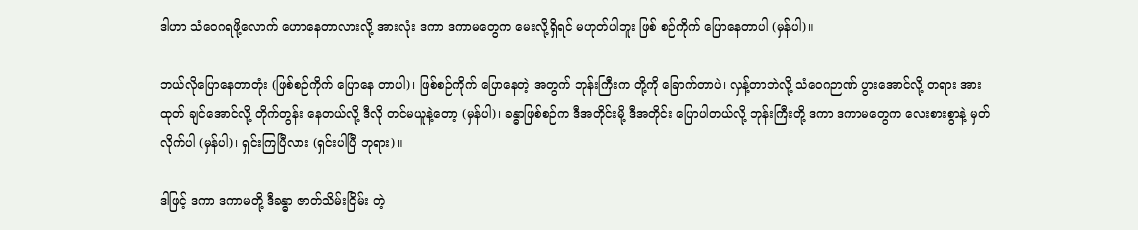ဒါဟာ သံဝေဂရဖို့လောက် ဟောနေတာလားလို့ အားလုံး ဒကာ ဒကာမတွေက မေးလို့ရှိရင် မဟုတ်ပါဘူး ဖြစ် စဉ်ကိုက် ပြောနေတာပါ (မှန်ပါ)။

ဘယ်လိုပြောနေတာတုံး (ဖြစ်စဉ်ကိုက် ပြောနေ တာပါ)၊ ဖြစ်စဉ်ကိုက် ပြောနေတဲ့ အတွက် ဘုန်းကြီးက တို့ကို ခြောက်တာပဲ၊ လှန့်တာဘဲလို့ သံဝေဂဉာဏ် ပွားအောင်လို့ တရား အားထုတ် ချင်အောင်လို့ တိုက်တွန်း နေတယ်လို့ ဒီလို တင်မယူနဲ့တော့ (မှန်ပါ)၊ ခန္ဓာဖြစ်စဉ်က ဒီအတိုင်းမို့ ဒီအတိုင်း ပြောပါတယ်လို့ ဘုန်းကြီးတို့ ဒကာ ဒကာမတွေက လေးစားစွာနဲ့ မှတ်လိုက်ပါ (မှန်ပါ)၊ ရှင်းကြပြီလား (ရှင်းပါပြီ ဘုရား)။

ဒါဖြင့် ဒကာ ဒကာမတို့ ဒီခန္ဓာ ဇာတ်သိမ်းငြိမ်း တဲ့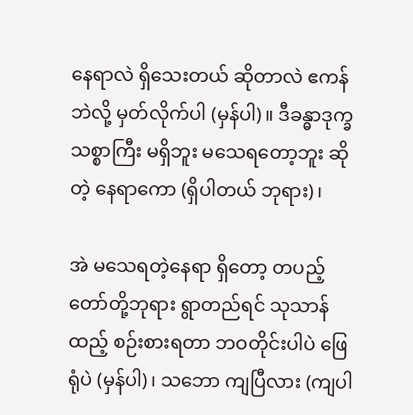နေရာလဲ ရှိသေးတယ် ဆိုတာလဲ ဧကန်ဘဲလို့ မှတ်လိုက်ပါ (မှန်ပါ)။ ဒီခန္ဓာဒုက္ခသစ္စာကြီး မရှိဘူး မသေရတော့ဘူး ဆိုတဲ့ နေရာကော (ရှိပါတယ် ဘုရား)၊

အဲ မသေရတဲ့နေရာ ရှိတော့ တပည့်တော်တို့ဘုရား ရွာတည်ရင် သုသာန်ထည့် စဉ်းစားရတာ ဘဝတိုင်းပါပဲ ဖြေရုံပဲ (မှန်ပါ)၊ သဘော ကျပြီလား (ကျပါ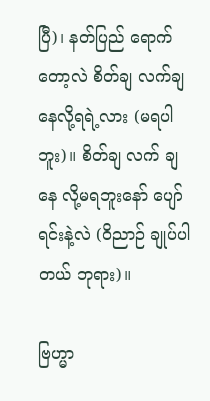ပြီ)၊ နတ်ပြည် ရောက်တော့လဲ စိတ်ချ လက်ချ နေလို့ရရဲ့လား (မရပါဘူး)။ စိတ်ချ လက် ချနေ လို့မရဘူးနော် ပျော်ရင်းနဲ့လဲ (ဝိညာဉ် ချုပ်ပါတယ် ဘုရား)။

ဗြဟ္မာ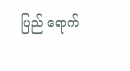ပြည် ရောက်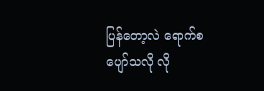ပြန်တော့လဲ ရောက်စ ပျော်သလို လို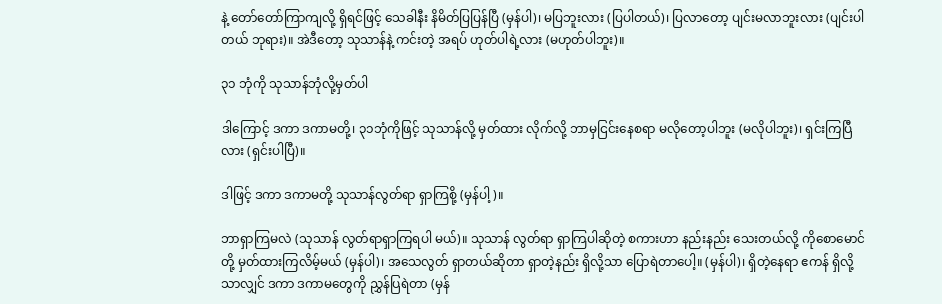နဲ့ တော်တော်ကြာကျလို့ ရှိရင်ဖြင့် သေခါနီး နိမိတ်ပြပြန်ပြီ (မှန်ပါ)၊ မပြဘူးလား (ပြပါတယ်)၊ ပြလာတော့ ပျင်းမလာဘူးလား (ပျင်းပါတယ် ဘုရား)။ အဲဒီတော့ သုသာန်နဲ့ ကင်းတဲ့ အရပ် ဟုတ်ပါရဲ့လား (မဟုတ်ပါဘူး)။

၃၁ ဘုံကို သုသာန်ဘုံလို့မှတ်ပါ

ဒါကြောင့် ဒကာ ဒကာမတို့၊ ၃၁ဘုံကိုဖြင့် သုသာန်လို့ မှတ်ထား လိုက်လို့ ဘာမှငြင်းနေစရာ မလိုတော့ပါဘူး (မလိုပါဘူး)၊ ရှင်းကြပြီလား (ရှင်းပါပြီ)။

ဒါဖြင့် ဒကာ ဒကာမတို့ သုသာန်လွတ်ရာ ရှာကြစို့ (မှန်ပါ့)။

ဘာရှာကြမလဲ (သုသာန် လွတ်ရာရှာကြရပါ မယ်)။ သုသာန် လွတ်ရာ ရှာကြပါဆိုတဲ့ စကားဟာ နည်းနည်း သေးတယ်လို့ ကိုစောမောင်တို့ မှတ်ထားကြလိမ့်မယ် (မှန်ပါ)၊ အသေလွတ် ရှာတယ်ဆိုတာ ရှာတဲ့နည်း ရှိလို့သာ ပြောရဲတာပေါ့။ (မှန်ပါ)၊ ရှိတဲ့နေရာ ဧကန် ရှိလို့သာလျှင် ဒကာ ဒကာမတွေကို ညွှန်ပြရဲတာ (မှန်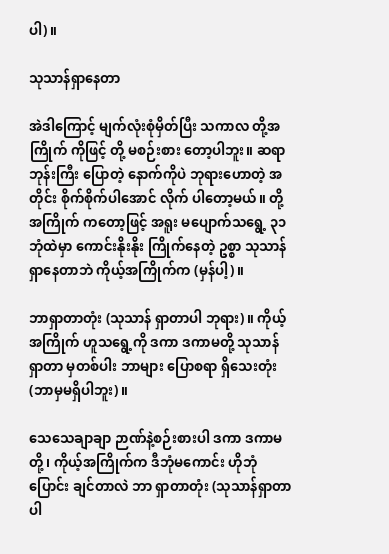ပါ)။

သုသာန်ရှာနေတာ

အဲဒါကြောင့် မျက်လုံးစုံမှိတ်ပြီး သကာလ တို့အကြိုက် ကိုဖြင့် တို့ မစဉ်းစား တော့ပါဘူး။ ဆရာဘုန်းကြီး ပြောတဲ့ နောက်ကိုပဲ ဘုရားဟောတဲ့ အတိုင်း စိုက်စိုက်ပါအောင် လိုက် ပါတော့မယ်။ တို့အကြိုက် ကတော့ဖြင့် အရူး မပျောက်သရွေ့ ၃၁ဘုံထဲမှာ ကောင်းနိုးနိုး ကြိုက်နေတဲ့ ဥစ္စာ သုသာန် ရှာနေတာဘဲ ကိုယ့်အကြိုက်က (မှန်ပါ့)။

ဘာရှာတာတုံး (သုသာန် ရှာတာပါ ဘုရား)။ ကိုယ့်အကြိုက် ဟူသရွေ့ကို ဒကာ ဒကာမတို့ သုသာန် ရှာတာ မှတစ်ပါး ဘာများ ပြောစရာ ရှိသေးတုံး (ဘာမှမရှိပါဘူး)။

သေသေချာချာ ဉာဏ်နဲ့စဉ်းစားပါ ဒကာ ဒကာမတို့၊ ကိုယ့်အကြိုက်က ဒီဘုံမကောင်း ဟိုဘုံပြောင်း ချင်တာလဲ ဘာ ရှာတာတုံး (သုသာန်ရှာတာပါ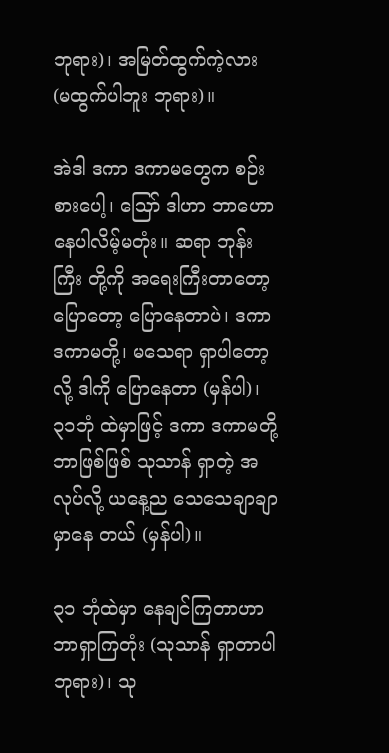ဘုရား)၊ အမြတ်ထွက်ကဲ့လား (မထွက်ပါဘူး ဘုရား)။

အဲဒါ ဒကာ ဒကာမတွေက စဉ်းစားပေါ့၊ ဪ ဒါဟာ ဘာဟော နေပါလိမ့်မတုံး။ ဆရာ ဘုန်းကြီး တို့ကို အရေးကြီးတာတော့ ပြောတော့ ပြောနေတာပဲ၊ ဒကာ ဒကာမတို့၊ မသေရာ ရှာပါတော့လို့ ဒါကို ပြောနေတာ (မှန်ပါ)၊ ၃၁ဘုံ ထဲမှာဖြင့် ဒကာ ဒကာမတို့ ဘာဖြစ်ဖြစ် သုသာန် ရှာတဲ့ အလုပ်လို့ ယနေ့ည သေသေချာချာ မှာနေ တယ် (မှန်ပါ)။

၃၁ ဘုံထဲမှာ နေချင်ကြတာဟာ ဘာရှာကြတုံး (သုသာန် ရှာတာပါ ဘုရား)၊ သု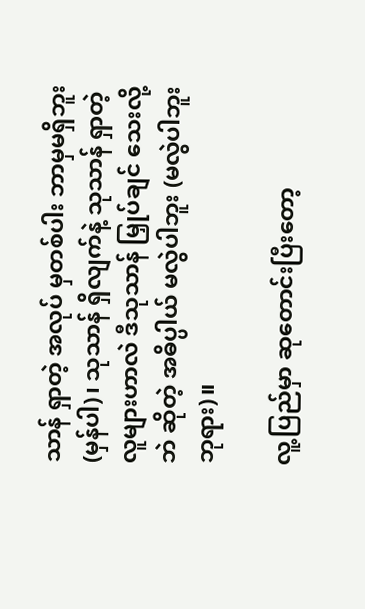သာန် ရှာတဲ့ အလုပ် မှတစ်ပါး ဘာမှမရှိဘူး (မှန်ပါ)၊ သုသာန် ရှိလျက်နဲ့ သုသာန် ရှာတဲ့ လူများဟာလဲ ဒီသုသာန် မြှုပ်ချင် သေးလို့ဘဲ ဆိုတဲ့ အဓိပ္ပါယ် မလွဲပါဘူး (မလွဲပါဘူး ဘုရား)။

လူ့ပြည်မှာ ဆုတောင်းပြီးတော့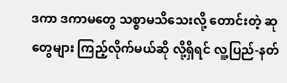ဒကာ ဒကာမတွေ သစ္စာမသိသေးလို့ တောင်းတဲ့ ဆုတွေများ ကြည့်လိုက်မယ်ဆို လို့ရှိရင် လူ့ပြည်-နတ်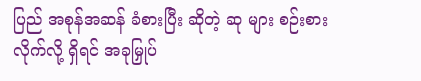ပြည် အစုန်အဆန် ခံစားပြီး ဆိုတဲ့ ဆု များ စဉ်းစား လိုက်လို့ ရှိရင် အခုမြှုပ်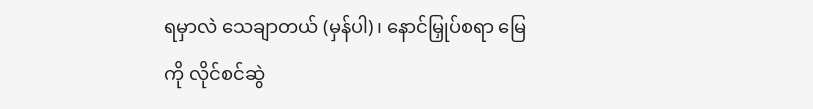ရမှာလဲ သေချာတယ် (မှန်ပါ)၊ နောင်မြှုပ်စရာ မြေကို လိုင်စင်ဆွဲ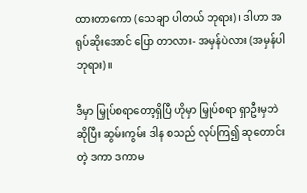ထားတာကော (သေချာ ပါတယ် ဘုရား)၊ ဒါဟာ အရုပ်ဆိုးအောင် ပြော တာလား- အမှန်ပဲလား (အမှန်ပါ ဘုရား)။

ဒီမှာ မြှုပ်စရာတော့ရှိပြီ ဟိုမှာ မြှုပ်စရာ ရှာဦးမှဘဲ ဆိုပြီး ဆွမ်းကွမ်း ဒါန စသည် လုပ်ကြ၍ ဆုတောင်းတဲ့ ဒကာ ဒကာမ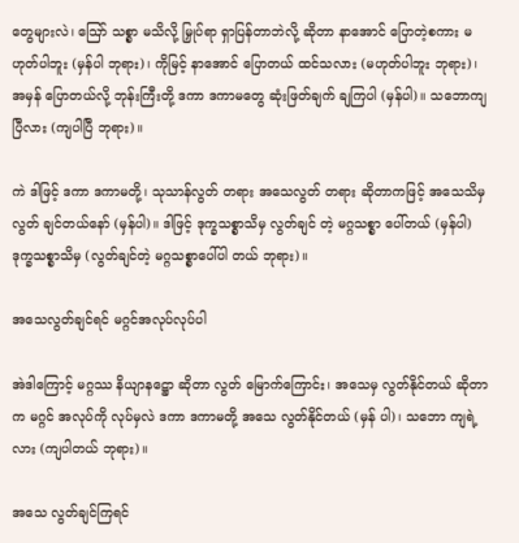တွေများလဲ၊ ဪ သစ္စာ မသိလို့ မြှုပ်ရာ ရှာပြန်တာဘဲလို့ ဆိုတာ နာအောင် ပြောတဲ့စကား မဟုတ်ပါဘူး (မှန်ပါ ဘုရား)၊ ကိုမြင့် နာအောင် ပြောတယ် ထင်သလား (မဟုတ်ပါဘူး ဘုရား)၊ အမှန် ပြောတယ်လို့ ဘုန်းကြီးတို့ ဒကာ ဒကာမတွေ ဆုံးဖြတ်ချက် ချကြပါ (မှန်ပါ)။ သဘောကျပြီလား (ကျပါပြီ ဘုရား)။

ကဲ ဒါဖြင့် ဒကာ ဒကာမတို့၊ သုသာန်လွတ် တရား အသေလွတ် တရား ဆိုတာကဖြင့် အသေသိမှ လွတ် ချင်တယ်နော် (မှန်ပါ)။ ဒါဖြင့် ဒုက္ခသစ္စာသိမှ လွတ်ချင် တဲ့ မဂ္ဂသစ္စာ ပေါ်တယ် (မှန်ပါ) ဒုက္ခသစ္စာသိမှ (လွတ်ချင်တဲ့ မဂ္ဂသစ္စာပေါ်ပါ တယ် ဘုရား)။

အသေလွတ်ချင်ရင် မဂ္ဂင်အလုပ်လုပ်ပါ

အဲဒါကြောင့် မဂ္ဂဿ နိယျာနဋ္ဌော ဆိုတာ လွတ် မြောက်ကြောင်း၊ အသေမှ လွတ်နိုင်တယ် ဆိုတာက မဂ္ဂင် အလုပ်ကို လုပ်မှလဲ ဒကာ ဒကာမတို့ အသေ လွတ်နိုင်တယ် (မှန် ပါ)၊ သဘော ကျရဲ့လား (ကျပါတယ် ဘုရား)။

အသေ လွတ်ချင်ကြရင်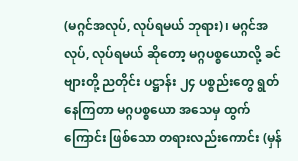(မဂ္ဂင်အလုပ်, လုပ်ရမယ် ဘုရား)၊ မဂ္ဂင်အလုပ်, လုပ်ရမယ် ဆိုတော့ မဂ္ဂပစ္စယောလို့ ခင်ဗျားတို့ ညတိုင်း ပဋ္ဌာန်း ၂၄ ပစ္စည်းတွေ ရွတ်နေကြတာ မဂ္ဂပစ္စယော အသေမှ ထွက်ကြောင်း ဖြစ်သော တရားလည်းကောင်း (မှန်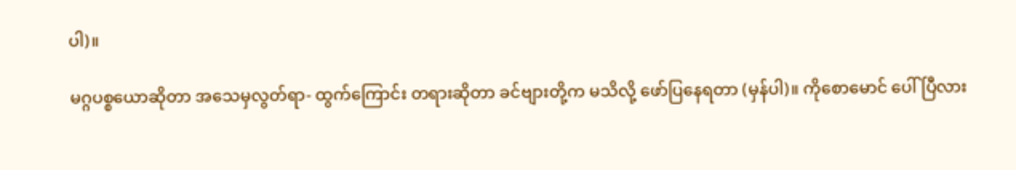ပါ)။

မဂ္ဂပစ္စယောဆိုတာ အသေမှလွတ်ရာ- ထွက်ကြောင်း တရားဆိုတာ ခင်ဗျားတို့က မသိလို့ ဖော်ပြနေရတာ (မှန်ပါ)။ ကိုစောမောင် ပေါ်ပြီလား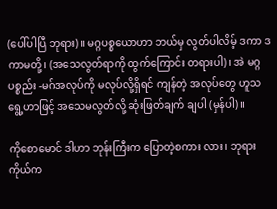(ပေါ်ပါပြီ ဘုရား)။ မဂ္ဂပစ္စယောဟာ ဘယ်မှ လွတ်ပါလိမ့် ဒကာ ဒကာမတို့၊ (အသေလွတ်ရာကို ထွက်ကြောင်း တရားပါ)၊ အဲ မဂ္ဂ ပစ္စည်း -မဂ်အလုပ်ကို မလုပ်လို့ရှိရင် ကျန်တဲ့ အလုပ်တွေ ဟူသရွေ့ဟာဖြင့် အသေမလွတ်လို့ ဆုံးဖြတ်ချက် ချပါ (မှန်ပါ)။

ကိုစောမောင် ဒါဟာ ဘုန်းကြီးက ပြောတဲ့စကား လား၊ ဘုရားကိုယ်က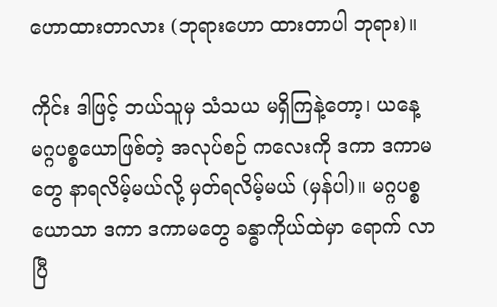ဟောထားတာလား (ဘုရားဟော ထားတာပါ ဘုရား)။

ကိုင်း ဒါဖြင့် ဘယ်သူမှ သံသယ မရှိကြနဲ့တော့၊ ယနေ့ မဂ္ဂပစ္စယောဖြစ်တဲ့ အလုပ်စဉ် ကလေးကို ဒကာ ဒကာမတွေ နာရလိမ့်မယ်လို့ မှတ်ရလိမ့်မယ် (မှန်ပါ)။ မဂ္ဂပစ္စယောသာ ဒကာ ဒကာမတွေ ခန္ဓာကိုယ်ထဲမှာ ရောက် လာပြီ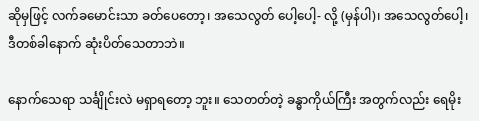ဆိုမှဖြင့် လက်ခမောင်းသာ ခတ်ပေတော့၊ အသေလွတ် ပေါ့ပေါ့- လို့ (မှန်ပါ)၊ အသေလွတ်ပေါ့၊ ဒီတစ်ခါနောက် ဆုံးပိတ်သေတာဘဲ။

နောက်သေရာ သင်္ချိုင်းလဲ မရှာရတော့ ဘူး။ သေတတ်တဲ့ ခန္ဓာကိုယ်ကြီး အတွက်လည်း ရေမိုး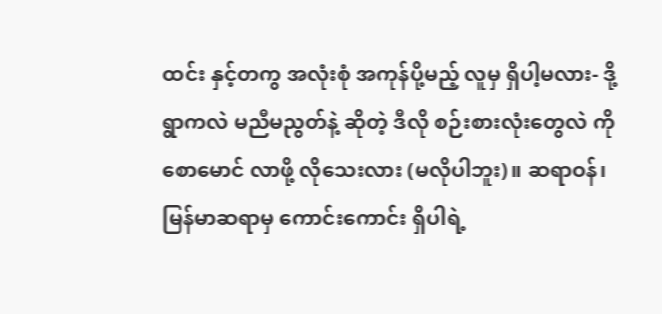ထင်း နှင့်တကွ အလုံးစုံ အကုန်ပို့မည့် လူမှ ရှိပါ့မလား- ဒို့ရွာကလဲ မညီမညွတ်နဲ့ ဆိုတဲ့ ဒီလို စဉ်းစားလုံးတွေလဲ ကိုစောမောင် လာဖို့ လိုသေးလား (မလိုပါဘူး)။ ဆရာဝန်၊ မြန်မာဆရာမှ ကောင်းကောင်း ရှိပါရဲ့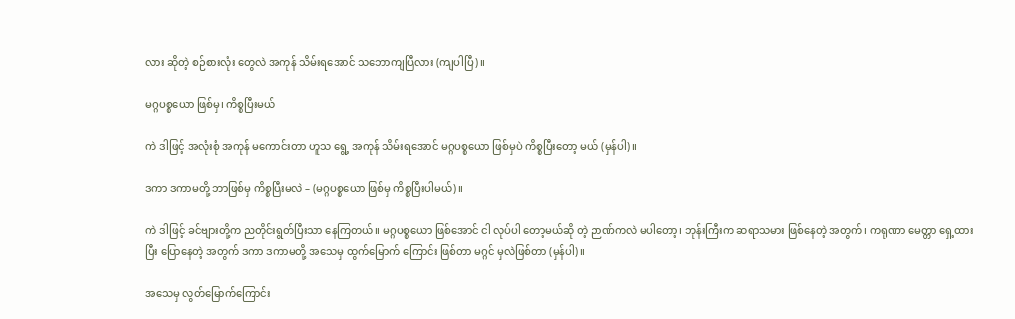လား ဆိုတဲ့ စဉ်စားလုံး တွေလဲ အကုန် သိမ်းရအောင် သဘောကျပြီလား (ကျပါပြီ)။

မဂ္ဂပစ္စယော ဖြစ်မှ၊ ကိစ္စပြီးမယ်

ကဲ ဒါဖြင့် အလုံးစုံ အကုန် မကောင်းတာ ဟူသ ရွေ့ အကုန် သိမ်းရအောင် မဂ္ဂပစ္စယော ဖြစ်မှပဲ ကိစ္စပြီးတော့ မယ် (မှန်ပါ)။

ဒကာ ဒကာမတို့ ဘာဖြစ်မှ ကိစ္စပြီးမလဲ – (မဂ္ဂပစ္စယော ဖြစ်မှ ကိစ္စပြီးပါမယ်)။

ကဲ ဒါဖြင့် ခင်ဗျားတို့က ညတိုင်းရွတ်ပြီးသာ နေကြတယ်။ မဂ္ဂပစ္စယော ဖြစ်အောင် ငါ လုပ်ပါ တော့မယ်ဆို တဲ့ ဉာဏ်ကလဲ မပါတော့၊ ဘုန်းကြီးက ဆရာသမား ဖြစ်နေတဲ့ အတွက်၊ ကရုဏာ မေတ္တာ ရှေ့ထားပြီး ပြောနေတဲ့ အတွက် ဒကာ ဒကာမတို့ အသေမှ ထွက်မြောက် ကြောင်း ဖြစ်တာ မဂ္ဂင် မှလဲဖြစ်တာ (မှန်ပါ)။

အသေမှ လွတ်မြောက်ကြောင်း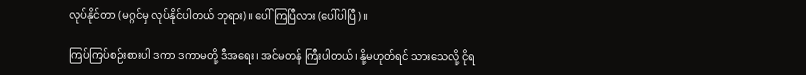လုပ်နိုင်တာ (မဂ္ဂင်မှ လုပ်နိုင်ပါတယ် ဘုရား)။ ပေါ်ကြပြီလား (ပေါ်ပါပြီ)။

ကြပ်ကြပ်စဉ်းစားပါ ဒကာ ဒကာမတို့ ဒီအရေး၊ အင်မတန် ကြီးပါတယ်၊ နို့မဟုတ်ရင် သားသေလို့ ငိုရ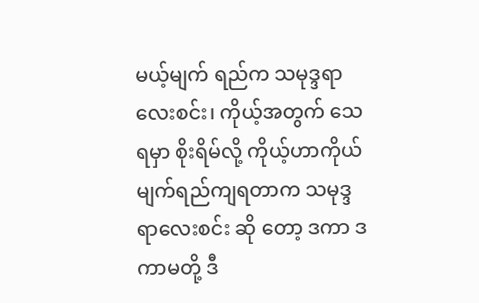မယ့်မျက် ရည်က သမုဒ္ဒရာ လေးစင်း၊ ကိုယ့်အတွက် သေရမှာ စိုးရိမ်လို့ ကိုယ့်ဟာကိုယ် မျက်ရည်ကျရတာက သမုဒ္ဒရာလေးစင်း ဆို တော့ ဒကာ ဒကာမတို့ ဒီ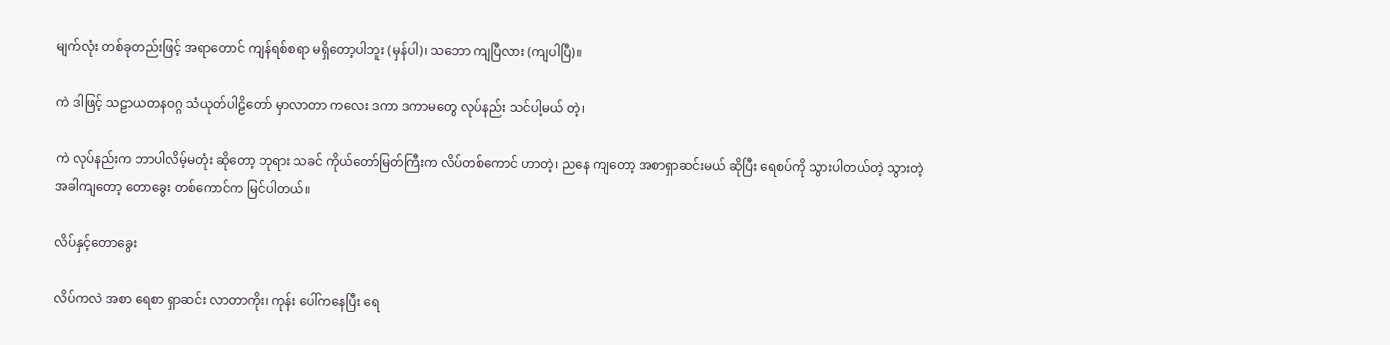မျက်လုံး တစ်ခုတည်းဖြင့် အရာတောင် ကျန်ရစ်စရာ မရှိတော့ပါဘူး (မှန်ပါ)၊ သဘော ကျပြီလား (ကျပါပြီ)။

ကဲ ဒါဖြင့် သဠာယတနဝဂ္ဂ သံယုတ်ပါဠိတော် မှာလာတာ ကလေး ဒကာ ဒကာမတွေ လုပ်နည်း သင်ပါ့မယ် တဲ့၊

ကဲ လုပ်နည်းက ဘာပါလိမ့်မတုံး ဆိုတော့ ဘုရား သခင် ကိုယ်တော်မြတ်ကြီးက လိပ်တစ်ကောင် ဟာတဲ့၊ ညနေ ကျတော့ အစာရှာဆင်းမယ် ဆိုပြီး ရေစပ်ကို သွားပါတယ်တဲ့ သွားတဲ့ အခါကျတော့ တောခွေး တစ်ကောင်က မြင်ပါတယ်။

လိပ်နှင့်တောခွေး

လိပ်ကလဲ အစာ ရေစာ ရှာဆင်း လာတာကိုး၊ ကုန်း ပေါ်ကနေပြီး ရေ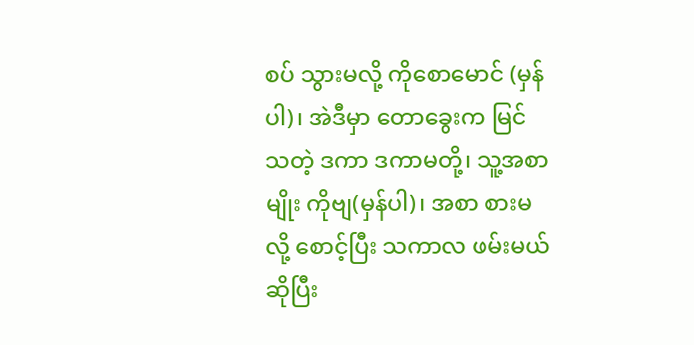စပ် သွားမလို့ ကိုစောမောင် (မှန်ပါ)၊ အဲဒီမှာ တောခွေးက မြင်သတဲ့ ဒကာ ဒကာမတို့၊ သူ့အစာမျိုး ကိုဗျ(မှန်ပါ)၊ အစာ စားမလို့ စောင့်ပြီး သကာလ ဖမ်းမယ် ဆိုပြီး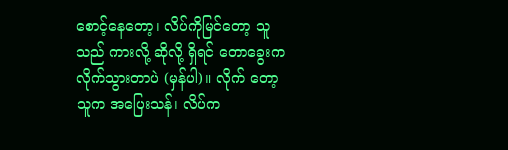စောင့်နေတော့၊ လိပ်ကိုမြင်တော့ သူသည် ကားလို့ ဆိုလို့ ရှိရင် တောခွေးက လိုက်သွားတာပဲ (မှန်ပါ)။ လိုက် တော့ သူက အပြေးသန်၊ လိပ်က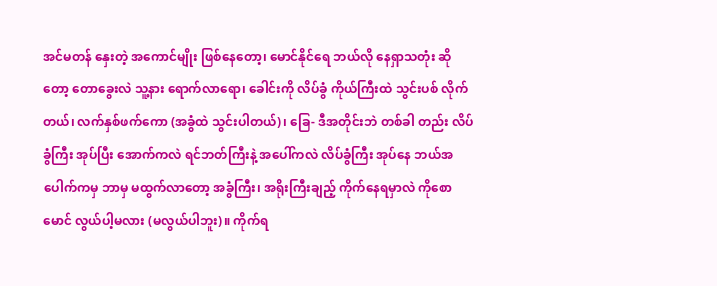အင်မတန် နှေးတဲ့ အကောင်မျိုး ဖြစ်နေတော့၊ မောင်နိုင်ရေ ဘယ်လို နေရှာသတုံး ဆိုတော့ တောခွေးလဲ သူ့နား ရောက်လာရော၊ ခေါင်းကို လိပ်ခွံ ကိုယ်ကြီးထဲ သွင်းပစ် လိုက်တယ်၊ လက်နှစ်ဖက်ကော (အခွံထဲ သွင်းပါတယ်)၊ ခြေ- ဒီအတိုင်းဘဲ တစ်ခါ တည်း လိပ်ခွံကြီး အုပ်ပြီး အောက်ကလဲ ရင်ဘတ်ကြီးနဲ့ အပေါ်ကလဲ လိပ်ခွံကြီး အုပ်နေ ဘယ်အပေါက်ကမှ ဘာမှ မထွက်လာတော့ အခွံကြီး၊ အရိုးကြီးချည့် ကိုက်နေရမှာလဲ ကိုစောမောင် လွယ်ပါ့မလား (မလွယ်ပါဘူး)။ ကိုက်ရ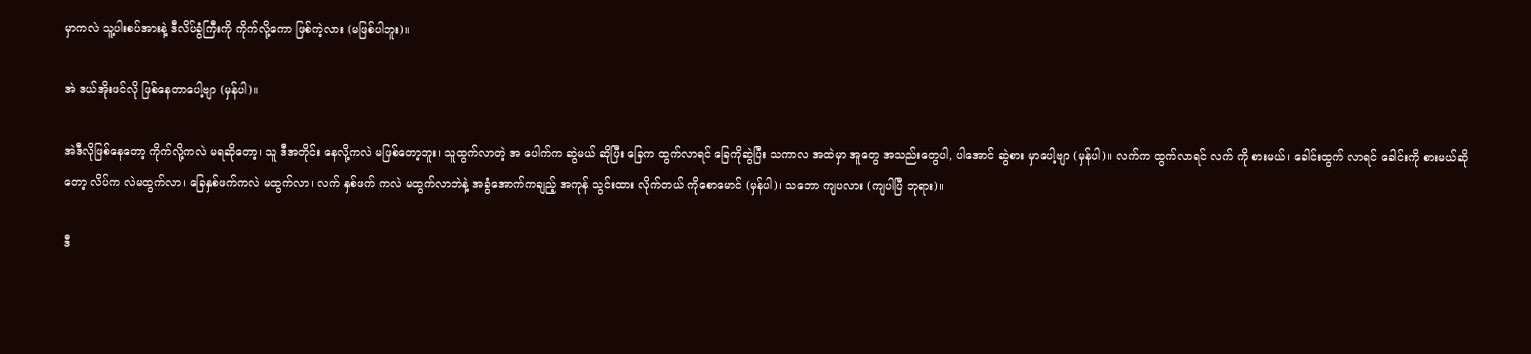မှာကလဲ သူ့ပါးစပ်အားနဲ့ ဒီလိပ်ခွံကြီးကို ကိုက်လို့ကော ဖြစ်ကဲ့လား (မဖြစ်ပါဘူး)။

အဲ ဒယ်အိုးဖင်လို ဖြစ်နေတာပေါ့ဗျာ (မှန်ပါ)။

အဲဒီလိုဖြစ်နေတော့ ကိုက်လို့ကလဲ မရဆိုတော့၊ သူ ဒီအတိုင်း နေလို့ကလဲ မဖြစ်တော့ဘူး၊ သူထွက်လာတဲ့ အ ပေါက်က ဆွဲမယ် ဆိုပြီး ခြေက ထွက်လာရင် ခြေကိုဆွဲပြီး သကာလ အထဲမှာ အူတွေ အသည်းတွေပါ, ပါအောင် ဆွဲစား မှာပေါ့ဗျာ (မှန်ပါ)။ လက်က ထွက်လာရင် လက် ကို စားမယ်၊ ခေါင်းထွက် လာရင် ခေါင်းကို စားမယ်ဆိုတော့ လိပ်က လဲမထွက်လာ၊ ခြေနှစ်ဖက်ကလဲ မထွက်လာ၊ လက် နှစ်ဖက် ကလဲ မထွက်လာဘဲနဲ့ အခွံအောက်ကချည့် အကုန် သွင်းထား လိုက်တယ် ကိုစောမောင် (မှန်ပါ)၊ သဘော ကျပလား (ကျပါပြီ ဘုရား)။

ဒီ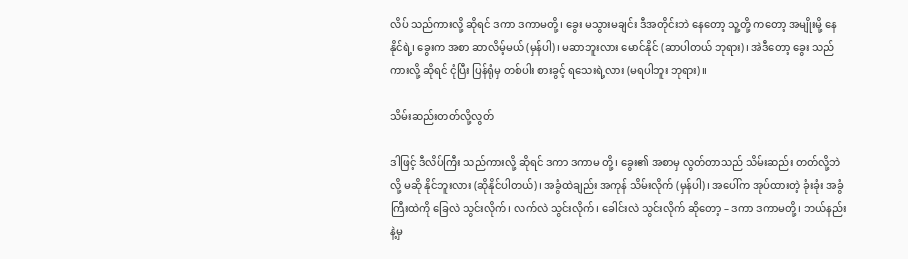လိပ် သည်ကားလို့ ဆိုရင် ဒကာ ဒကာမတို့၊ ခွေး မသွားမချင်း ဒီအတိုင်းဘဲ နေတော့ သူ့တို့ ကတော့ အမျိုးမို့ နေနိုင်ရဲ့၊ ခွေးက အစာ ဆာလိမ့်မယ် (မှန်ပါ)၊ မဆာဘူးလား မောင်နိုင် (ဆာပါတယ် ဘုရား)၊ အဲဒီတော့ ခွေး သည်ကားလို့ ဆိုရင် ငုံပြီး ပြန်ရုံမှ တစ်ပါး စားခွင့် ရသေးရဲ့လား (မရပါဘူး ဘုရား)။

သိမ်းဆည်းတတ်လို့လွတ်

ဒါဖြင့် ဒီလိပ်ကြီး သည်ကားလို့ ဆိုရင် ဒကာ ဒကာမ တို့၊ ခွေး၏ အစာမှ လွတ်တာသည် သိမ်းဆည်း တတ်လို့ဘဲ လို့ မဆို နိုင်ဘူးလား (ဆိုနိုင်ပါတယ်)၊ အခွံထဲချည်း အကုန် သိမ်းလိုက် (မှန်ပါ)၊ အပေါ်က အုပ်ထားတဲ့ ခုံးခုံး အခွံ ကြီးထဲကို ခြေလဲ သွင်းလိုက်၊ လက်လဲ သွင်းလိုက်၊ ခေါင်းလဲ သွင်းလိုက် ဆိုတော့ – ဒကာ ဒကာမတို့၊ ဘယ်နည်းနဲ့မှ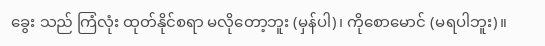ခွေး သည် ကြံလုံး ထုတ်နိုင်စရာ မလိုတော့ဘူး (မှန်ပါ)၊ ကိုစောမောင် (မရပါဘူး)။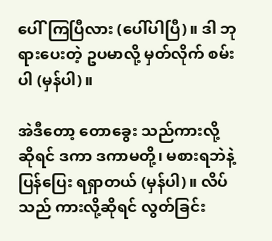ပေါ်ကြပြီလား (ပေါ်ပါပြီ)။ ဒါ ဘုရားပေးတဲ့ ဥပမာလို့ မှတ်လိုက် စမ်းပါ (မှန်ပါ)။

အဲဒီတော့ တောခွေး သည်ကားလို့ ဆိုရင် ဒကာ ဒကာမတို့၊ မစားရဘဲနဲ့ ပြန်ပြေး ရရှာတယ် (မှန်ပါ)။ လိပ်သည် ကားလို့ဆိုရင် လွတ်ခြင်း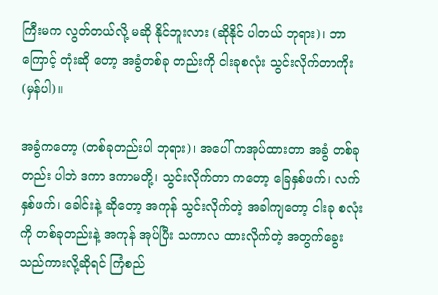ကြီးမက လွတ်တယ်လို့ မဆို နိုင်ဘူးလား (ဆိုနိုင် ပါတယ် ဘုရား)၊ ဘာကြောင့် တုံးဆို တော့ အခွံတစ်ခု တည်းကို ငါးခုစလုံး သွင်းလိုက်တာကိုး (မှန်ပါ)။

အခွံကတော့ (တစ်ခုတည်းပါ ဘုရား)၊ အပေါ် ကအုပ်ထားတာ အခွံ တစ်ခုတည်း ပါဘဲ ဒကာ ဒကာမတို့၊ သွင်းလိုက်တာ ကတော့ ခြေနှစ်ဖက်၊ လက်နှစ်ဖက်၊ ခေါင်းနဲ့ ဆိုတော့ အကုန် သွင်းလိုက်တဲ့ အခါကျတော့ ငါးခု စလုံးကို တစ်ခုတည်းနဲ့ အကုန် အုပ်ပြီး သကာလ ထားလိုက်တဲ့ အတွက်ခွေး သည်ကားလို့ဆိုရင် ကြံစည်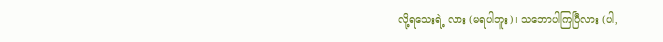လို့ရသေးရဲ့ လား (မရပါဘူး)၊ သဘောပါကြပြီလား (ပါ,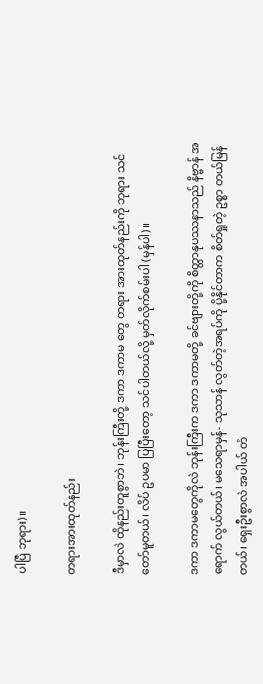ပါပြီ ဘုရား)။

တရားအားထုတ်နည်း

ဒီမှာလဲ ထိုနည်းတူစွာဘဲ၊ ဘုန်းကြီးတို့ ဒကာ ဒကာမ တွေ တရား အားထုတ်နည်းကို ဘုရား သင်တော်မူတယ်၊ လိပ် ဥပမာ ပြပြီးတော့ သင်ပါတယ်လို့ မှတ်လိုက်စမ်းပါ (မှန်ပါ)။

ဒကာ ဒကာမတွေကိုလဲ ဘုန်းကြီးက ဒကာ ဒကာမတို့ ခင်ဗျားတို့ကို စိတ္တာနုပဿနာသည် နိဗ္ဗာန် အရောက် လွယ်တယ်၊ မသေရာမှန်- သုသာန် လွတ်တဲ့အရပ်ကို ပို့နိုင်တာက စိတ်ရှုတဲ့ ဥစ္စာ တယ်မြန်တယ်၊ ရှေးဦးစွာလဲ အပါယ် တံ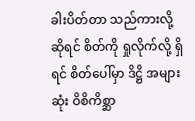ခါးပိတ်တာ သည်ကားလို့ ဆိုရင် စိတ်ကို ရှုလိုက်လို့ ရှိရင် စိတ်ပေါ်မှာ ဒိဋ္ဌိ အများဆုံး ဝိစိကိစ္ဆာ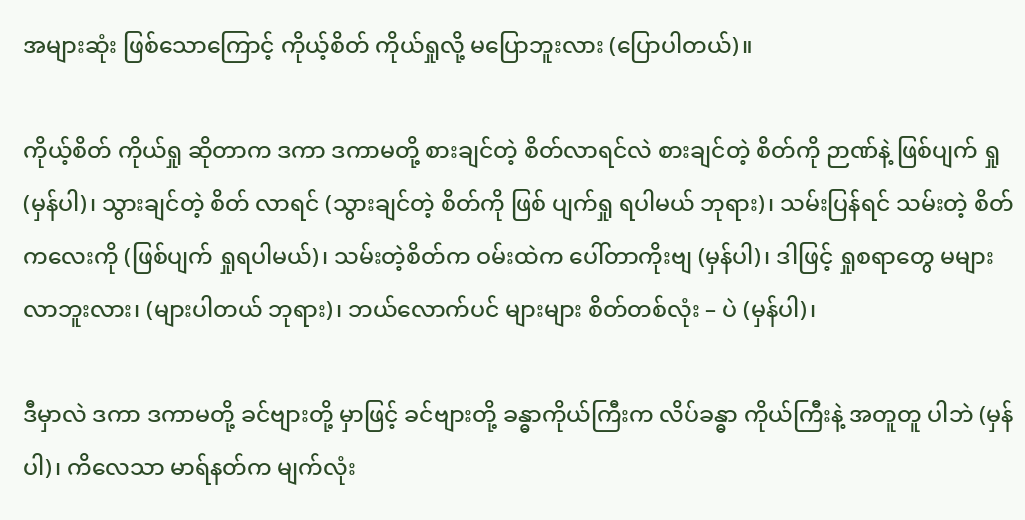အများဆုံး ဖြစ်သောကြောင့် ကိုယ့်စိတ် ကိုယ်ရှုလို့ မပြောဘူးလား (ပြောပါတယ်)။

ကိုယ့်စိတ် ကိုယ်ရှု ဆိုတာက ဒကာ ဒကာမတို့ စားချင်တဲ့ စိတ်လာရင်လဲ စားချင်တဲ့ စိတ်ကို ဉာဏ်နဲ့ ဖြစ်ပျက် ရှု (မှန်ပါ)၊ သွားချင်တဲ့ စိတ် လာရင် (သွားချင်တဲ့ စိတ်ကို ဖြစ် ပျက်ရှု ရပါမယ် ဘုရား)၊ သမ်းပြန်ရင် သမ်းတဲ့ စိတ်ကလေးကို (ဖြစ်ပျက် ရှုရပါမယ်)၊ သမ်းတဲ့စိတ်က ဝမ်းထဲက ပေါ်တာကိုးဗျ (မှန်ပါ)၊ ဒါဖြင့် ရှုစရာတွေ မများလာဘူးလား၊ (များပါတယ် ဘုရား)၊ ဘယ်လောက်ပင် များများ စိတ်တစ်လုံး – ပဲ (မှန်ပါ)၊

ဒီမှာလဲ ဒကာ ဒကာမတို့ ခင်ဗျားတို့ မှာဖြင့် ခင်ဗျားတို့ ခန္ဓာကိုယ်ကြီးက လိပ်ခန္ဓာ ကိုယ်ကြီးနဲ့ အတူတူ ပါဘဲ (မှန်ပါ)၊ ကိလေသာ မာရ်နတ်က မျက်လုံး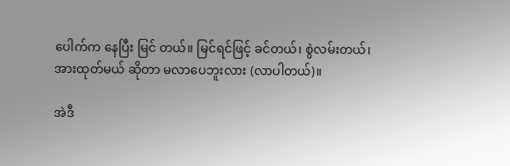ပေါက်က နေပြီး မြင် တယ်။ မြင်ရင်ဖြင့် ခင်တယ်၊ စွဲလမ်းတယ်၊ အားထုတ်မယ် ဆိုတာ မလာပေဘူးလား (လာပါတယ်)။

အဲဒီ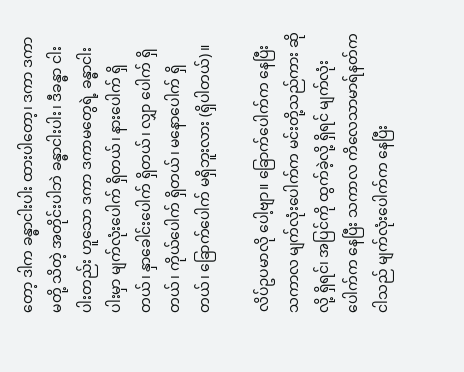တော့ ဒါက ခန္ဓာငါးပါး ထားပါတော့၊ ဒကာ ဒကာမတို့ သိတဲ့ အတိုင်းပါဘဲ ခန္ဓာငါးပါး၊ ဒီခန္ဓာ ငါးပါးတည်း ဟူသော ဒကာ ဒကာမတွေရဲ့ ခန္ဓာငါးပါးမှာ မျက်လုံးပေါက် ရှိတယ်၊ နားပေါက် ရှိတယ်၊ နှာခေါင်းပေါက် ရှိတယ်၊ လျှာ ပေါက် ရှိတယ်၊ ကိုယ်ပေါက် ရှိတယ်၊ မနောပေါက် ရှိတယ်၊ ခြောက်ပေါက် မရှိဘူးလား (ရှိပါတယ်)။

လိပ်ဥပမာလို ပေါ့ဗျာ။ ခြောက်ပေါက်က နေပြီး သကာလ မျက်လုံးပေါက်က မင်းတို့သည်ကား ဆိုလို့ ရှိရင်၊ အပြင်ကို ထွက်ခဲ့လို့ ရှိရင် မျက်လုံးပေါက်က နေပြီး သကာလ ကိလေသာမာရ်နတ်က ငါသည် မျက်လုံးပေါက်က နေပြီး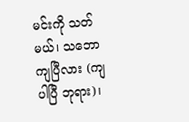မင်းကို သတ်မယ်၊ သဘော ကျပြီလား (ကျပါပြီ ဘုရား)၊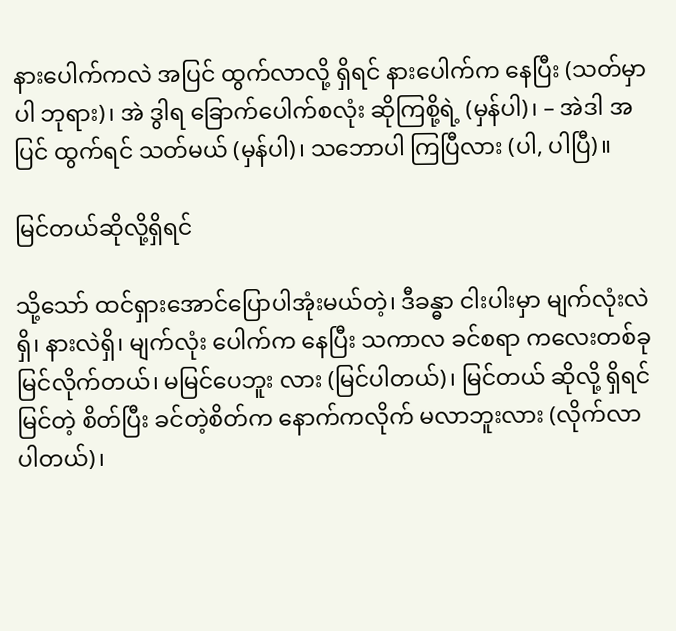နားပေါက်ကလဲ အပြင် ထွက်လာလို့ ရှိရင် နားပေါက်က နေပြီး (သတ်မှာပါ ဘုရား)၊ အဲ ဒွါရ ခြောက်ပေါက်စလုံး ဆိုကြစို့ရဲ့ (မှန်ပါ)၊ – အဲဒါ အပြင် ထွက်ရင် သတ်မယ် (မှန်ပါ)၊ သဘောပါ ကြပြီလား (ပါ, ပါပြီ)။

မြင်တယ်ဆိုလို့ရှိရင်

သို့သော် ထင်ရှားအောင်ပြောပါအုံးမယ်တဲ့၊ ဒီခန္ဓာ ငါးပါးမှာ မျက်လုံးလဲရှိ၊ နားလဲရှိ၊ မျက်လုံး ပေါက်က နေပြီး သကာလ ခင်စရာ ကလေးတစ်ခု မြင်လိုက်တယ်၊ မမြင်ပေဘူး လား (မြင်ပါတယ်)၊ မြင်တယ် ဆိုလို့ ရှိရင် မြင်တဲ့ စိတ်ပြီး ခင်တဲ့စိတ်က နောက်ကလိုက် မလာဘူးလား (လိုက်လာ ပါတယ်)၊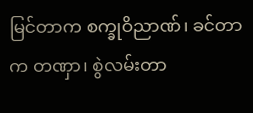မြင်တာက စက္ခုဝိညာဏ်၊ ခင်တာက တဏှာ၊ စွဲလမ်းတာ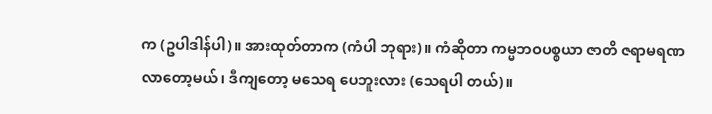က (ဥပါဒါန်ပါ)။ အားထုတ်တာက (ကံပါ ဘုရား)။ ကံဆိုတာ ကမ္မဘဝပစ္စယာ ဇာတိ ဇရာမရဏ လာတော့မယ်၊ ဒီကျတော့ မသေရ ပေဘူးလား (သေရပါ တယ်)။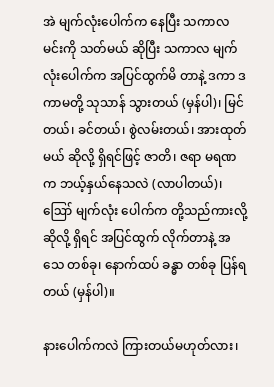အဲ မျက်လုံးပေါက်က နေပြီး သကာလ မင်းကို သတ်မယ် ဆိုပြီး သကာလ မျက်လုံးပေါက်က အပြင်ထွက်မိ တာနဲ့ ဒကာ ဒကာမတို့ သုသာန် သွားတယ် (မှန်ပါ)၊ မြင်တယ်၊ ခင်တယ်၊ စွဲလမ်းတယ်၊ အားထုတ်မယ် ဆိုလို့ ရှိရင်ဖြင့် ဇာတိ၊ ဇရာ မရဏက ဘယ့်နှယ်နေသလဲ (လာပါတယ်)၊ ဪ မျက်လုံး ပေါက်က တို့သည်ကားလို့ ဆိုလို့ ရှိရင် အပြင်ထွက် လိုက်တာနဲ့ အသေ တစ်ခု၊ နောက်ထပ် ခန္ဓာ တစ်ခု ပြန်ရတယ် (မှန်ပါ)။

နားပေါက်ကလဲ ကြားတယ်မဟုတ်လား၊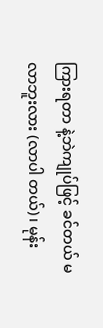ကြားရတာ နဲ့ဘဲကျုပ်ဖြင့် ခင်တယ် မလာဘူးလား (လာပါ တယ်)၊ မုန်း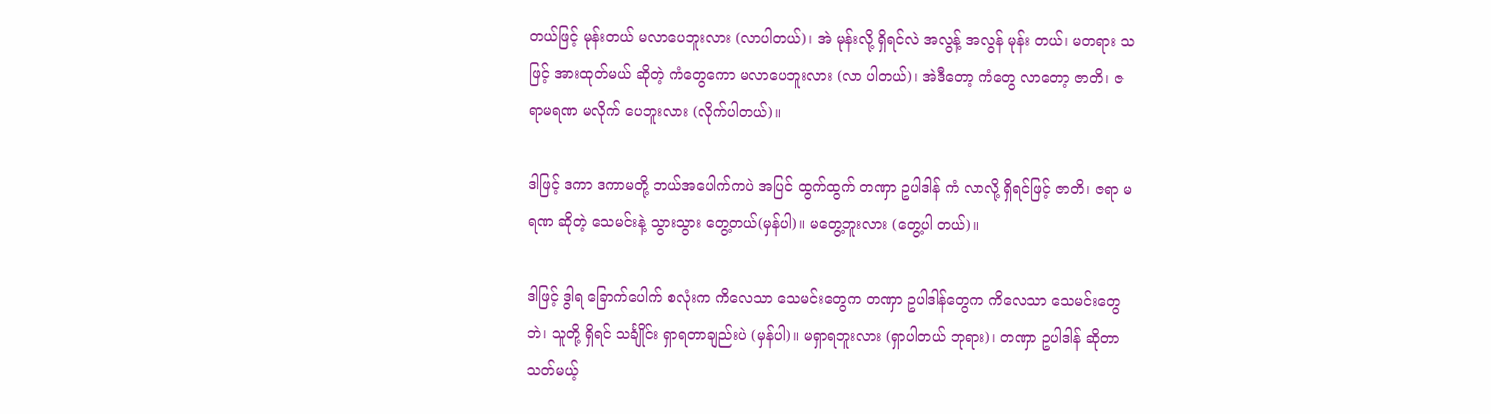တယ်ဖြင့် မုန်းတယ် မလာပေဘူးလား (လာပါတယ်)၊ အဲ မုန်းလို့ ရှိရင်လဲ အလွန့် အလွန် မုန်း တယ်၊ မတရား သဖြင့် အားထုတ်မယ် ဆိုတဲ့ ကံတွေကော မလာပေဘူးလား (လာ ပါတယ်)၊ အဲဒီတော့ ကံတွေ လာတော့ ဇာတိ၊ ဇရာမရဏ မလိုက် ပေဘူးလား (လိုက်ပါတယ်)။

ဒါဖြင့် ဒကာ ဒကာမတို့ ဘယ်အပေါက်ကပဲ အပြင် ထွက်ထွက် တဏှာ ဥပါဒါန် ကံ လာလို့ ရှိရင်ဖြင့် ဇာတိ၊ ဇရာ မရဏ ဆိုတဲ့ သေမင်းနဲ့ သွားသွား တွေ့တယ်(မှန်ပါ)။ မတွေ့ဘူးလား (တွေ့ပါ တယ်)။

ဒါဖြင့် ဒွါရ ခြောက်ပေါက် စလုံးက ကိလေသာ သေမင်းတွေက တဏှာ ဥပါဒါန်တွေက ကိလေသာ သေမင်းတွေဘဲ၊ သူတို့ ရှိရင် သင်္ချိုင်း ရှာရတာချည်းပဲ (မှန်ပါ)။ မရှာရဘူးလား (ရှာပါတယ် ဘုရား)၊ တဏှာ ဥပါဒါန် ဆိုတာ သတ်မယ့်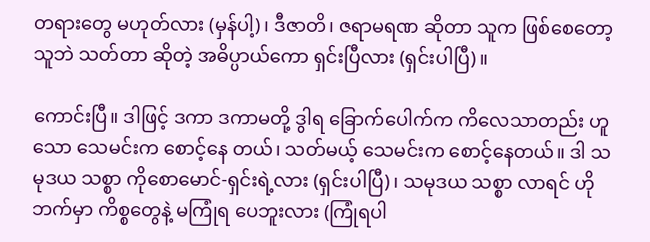တရားတွေ မဟုတ်လား (မှန်ပါ့)၊ ဒီဇာတိ၊ ဇရာမရဏ ဆိုတာ သူက ဖြစ်စေတော့ သူဘဲ သတ်တာ ဆိုတဲ့ အဓိပ္ပာယ်ကော ရှင်းပြီလား (ရှင်းပါပြီ)။

ကောင်းပြီ။ ဒါဖြင့် ဒကာ ဒကာမတို့ ဒွါရ ခြောက်ပေါက်က ကိလေသာတည်း ဟူသော သေမင်းက စောင့်နေ တယ်၊ သတ်မယ့် သေမင်းက စောင့်နေတယ်။ ဒါ သမုဒယ သစ္စာ ကိုစောမောင်-ရှင်းရဲ့လား (ရှင်းပါပြီ)၊ သမုဒယ သစ္စာ လာရင် ဟိုဘက်မှာ ကိစ္စတွေနဲ့ မကြုံရ ပေဘူးလား (ကြုံရပါ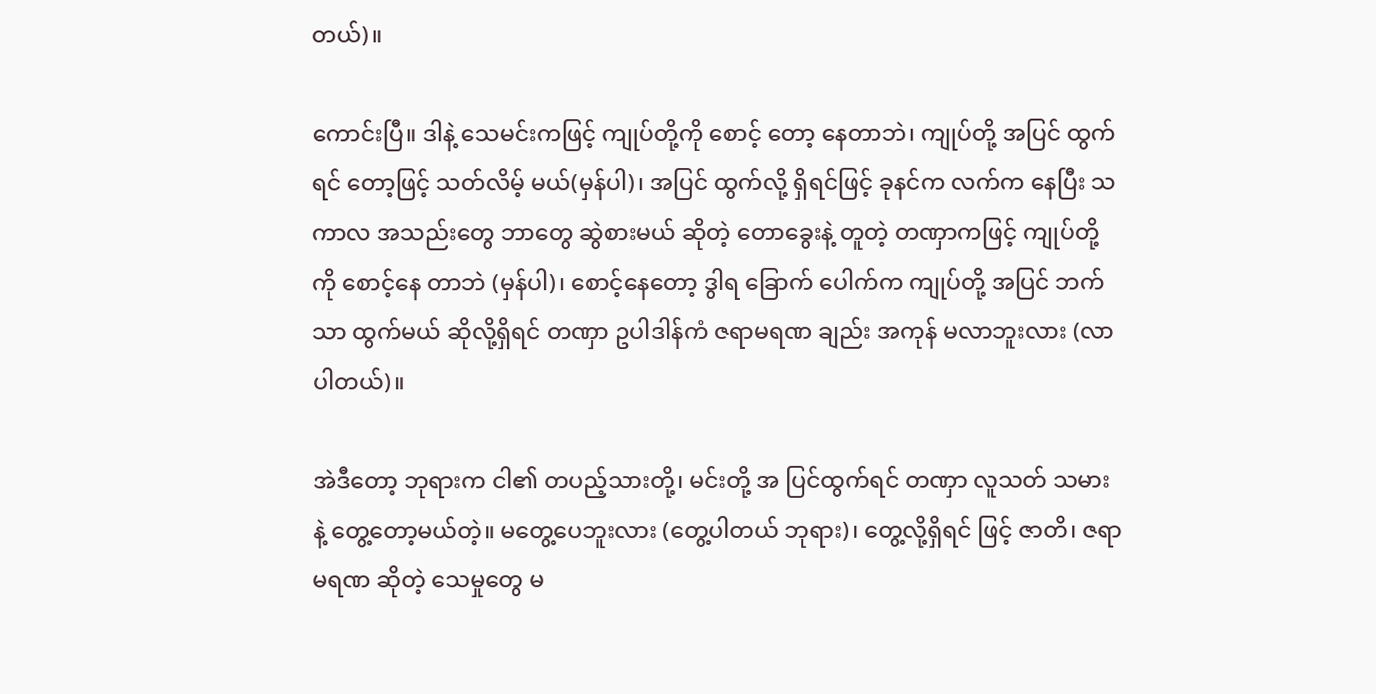တယ်)။

ကောင်းပြီ။ ဒါနဲ့ သေမင်းကဖြင့် ကျုပ်တို့ကို စောင့် တော့ နေတာဘဲ၊ ကျုပ်တို့ အပြင် ထွက်ရင် တော့ဖြင့် သတ်လိမ့် မယ်(မှန်ပါ)၊ အပြင် ထွက်လို့ ရှိရင်ဖြင့် ခုနင်က လက်က နေပြီး သကာလ အသည်းတွေ ဘာတွေ ဆွဲစားမယ် ဆိုတဲ့ တောခွေးနဲ့ တူတဲ့ တဏှာကဖြင့် ကျုပ်တို့ကို စောင့်နေ တာဘဲ (မှန်ပါ)၊ စောင့်နေတော့ ဒွါရ ခြောက် ပေါက်က ကျုပ်တို့ အပြင် ဘက်သာ ထွက်မယ် ဆိုလို့ရှိရင် တဏှာ ဥပါဒါန်ကံ ဇရာမရဏ ချည်း အကုန် မလာဘူးလား (လာပါတယ်)။

အဲဒီတော့ ဘုရားက ငါ၏ တပည့်သားတို့၊ မင်းတို့ အ ပြင်ထွက်ရင် တဏှာ လူသတ် သမားနဲ့ တွေ့တော့မယ်တဲ့။ မတွေ့ပေဘူးလား (တွေ့ပါတယ် ဘုရား)၊ တွေ့လို့ရှိရင် ဖြင့် ဇာတိ၊ ဇရာမရဏ ဆိုတဲ့ သေမှုတွေ မ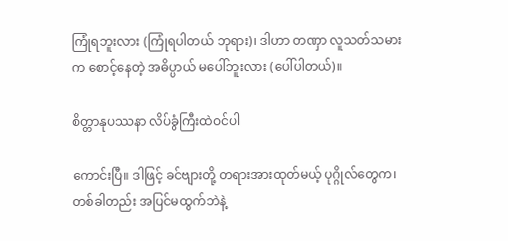ကြုံရဘူးလား (ကြုံရပါတယ် ဘုရား)၊ ဒါဟာ တဏှာ လူသတ်သမားက စောင့်နေတဲ့ အဓိပ္ပာယ် မပေါ်ဘူးလား (ပေါ်ပါတယ်)။

စိတ္တာနုပဿနာ လိပ်ခွံကြီးထဲဝင်ပါ

ကောင်းပြီ။ ဒါဖြင့် ခင်ဗျားတို့ တရားအားထုတ်မယ့် ပုဂ္ဂိုလ်တွေက၊ တစ်ခါတည်း အပြင်မထွက်ဘဲနဲ့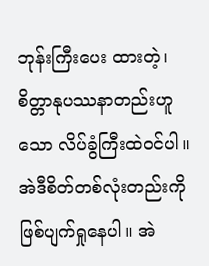ဘုန်းကြီးပေး ထားတဲ့၊ စိတ္တာနုပဿနာတည်းဟူသော လိပ်ခွံကြီးထဲဝင်ပါ။ အဲဒီစိတ်တစ်လုံးတည်းကို ဖြစ်ပျက်ရှုနေပါ။ အဲ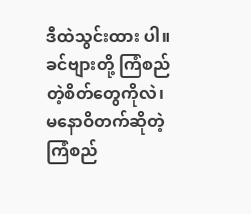ဒီထဲသွင်းထား ပါ။ ခင်ဗျားတို့ ကြံစည်တဲ့စိတ်တွေကိုလဲ၊ မနောဝိတက်ဆိုတဲ့ ကြံစည်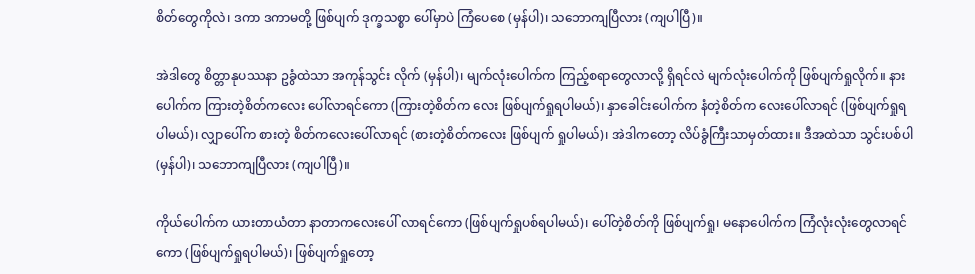စိတ်တွေကိုလဲ၊ ဒကာ ဒကာမတို့ ဖြစ်ပျက် ဒုက္ခသစ္စာ ပေါ်မှာပဲ ကြံပေစေ (မှန်ပါ)၊ သဘောကျပြီလား (ကျပါပြီ)။

အဲဒါတွေ စိတ္တာနုပဿနာ ဥခွံထဲသာ အကုန်သွင်း လိုက် (မှန်ပါ)၊ မျက်လုံးပေါက်က ကြည့်စရာတွေလာလို့ ရှိရင်လဲ မျက်လုံးပေါက်ကို ဖြစ်ပျက်ရှုလိုက်။ နားပေါက်က ကြားတဲ့စိတ်ကလေး ပေါ်လာရင်ကော (ကြားတဲ့စိတ်က လေး ဖြစ်ပျက်ရှုရပါမယ်)၊ နှာခေါင်းပေါက်က နံတဲ့စိတ်က လေးပေါ်လာရင် (ဖြစ်ပျက်ရှုရပါမယ်)၊ လျှာပေါ်က စားတဲ့ စိတ်ကလေးပေါ်လာရင် (စားတဲ့စိတ်ကလေး ဖြစ်ပျက် ရှုပါမယ်)၊ အဲဒါကတော့ လိပ်ခွံကြီးသာမှတ်ထား။ ဒီအထဲသာ သွင်းပစ်ပါ(မှန်ပါ)၊ သဘောကျပြီလား (ကျပါပြီ)။

ကိုယ်ပေါက်က ယားတာယံတာ နာတာကလေးပေါ် လာရင်ကော (ဖြစ်ပျက်ရှုပစ်ရပါမယ်)၊ ပေါ်တဲ့စိတ်ကို ဖြစ်ပျက်ရှု၊ မနောပေါက်က ကြံလုံးလုံးတွေလာရင်ကော (ဖြစ်ပျက်ရှုရပါမယ်)၊ ဖြစ်ပျက်ရှုတော့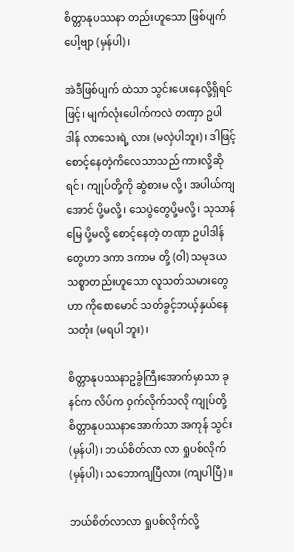စိတ္တာနုပဿနာ တည်းဟူသော ဖြစ်ပျက်ပေါ့ဗျာ (မှန်ပါ)၊

အဲဒီဖြစ်ပျက် ထဲသာ သွင်းပေးနေလို့ရှိရင်ဖြင့်၊ မျက်လုံးပေါက်ကလဲ တဏှာ ဥပါဒါန် လာသေးရဲ့ လား (မလှဲပါဘူး)၊ ဒါဖြင့် စောင့်နေတဲ့ကိလေသာသည် ကားလို့ဆိုရင်၊ ကျုပ်တို့ကို ဆွဲစားမ လို့၊ အပါယ်ကျအောင် ပို့မလို့၊ သေပွဲတွေပို့မလို့၊ သုသာန်မြေ ပို့မလို့ စောင့်နေတဲ့ တဏှာ ဥပါဒါန်တွေဟာ ဒကာ ဒကာမ တို့ (ဝါ) သမုဒယသစ္စာတည်းဟူသော လူသတ်သမားတွေ ဟာ ကိုစောမောင် သတ်ခွင့်ဘယ့်နှယ်နေသတုံး (မရပါ ဘူး)၊

စိတ္တာနုပဿနာဥခွံကြီးအောက်မှာသာ ခုနင်က လိပ်က ဝှက်လိုက်သလို ကျုပ်တို့ စိတ္တာနုပဿနာအောက်သာ အကုန် သွင်း (မှန်ပါ)၊ ဘယ်စိတ်လာ လာ ရှုပစ်လိုက် (မှန်ပါ)၊ သဘောကျပြီလား (ကျပါပြီ)။

ဘယ်စိတ်လာလာ ရှုပစ်လိုက်လို့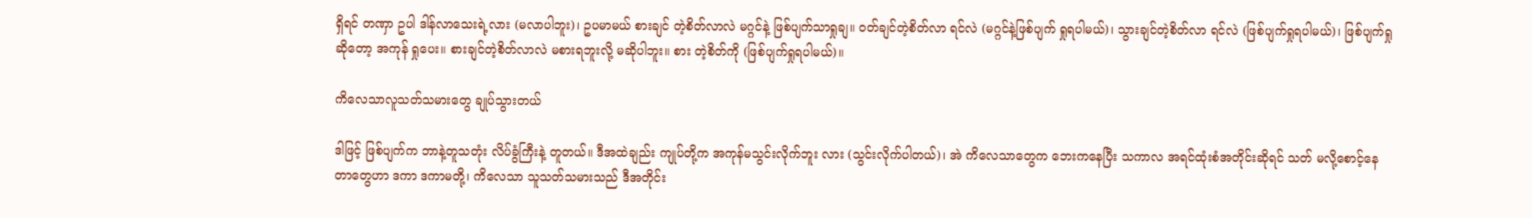ရှိရင် တဏှာ ဥပါ ဒါန်လာသေးရဲ့လား (မလာပါဘူး)၊ ဥပမာမယ် စားချင် တဲ့စိတ်လာလဲ မဂ္ဂင်နဲ့ ဖြစ်ပျက်သာရှုချ။ ဝတ်ချင်တဲ့စိတ်လာ ရင်လဲ (မဂ္ဂင်နဲ့ဖြစ်ပျက် ရှုရပါမယ်)၊ သွားချင်တဲ့စိတ်လာ ရင်လဲ (ဖြစ်ပျက်ရှုရပါမယ်)၊ ဖြစ်ပျက်ရှုဆိုတော့ အကုန် ရှုပေး။ စားချင်တဲ့စိတ်လာလဲ မစားရဘူးလို့ မဆိုပါဘူး။ စား တဲ့စိတ်ကို (ဖြစ်ပျက်ရှုရပါမယ်)။

ကိလေသာလူသတ်သမားတွေ ချုပ်သွားတယ်

ဒါဖြင့် ဖြစ်ပျက်က ဘာနဲ့တူသတုံး လိပ်ခွံကြီးနဲ့ တူတယ်။ ဒီအထဲချည်း ကျုပ်တို့က အကုန်မသွင်းလိုက်ဘူး လား (သွင်းလိုက်ပါတယ်)၊ အဲ ကိလေသာတွေက ဘေးကနေပြီး သကာလ အရင်ထုံးစံအတိုင်းဆိုရင် သတ် မလို့စောင့်နေတာတွေဟာ ဒကာ ဒကာမတို့၊ ကိလေသာ သူသတ်သမားသည် ဒီအတိုင်း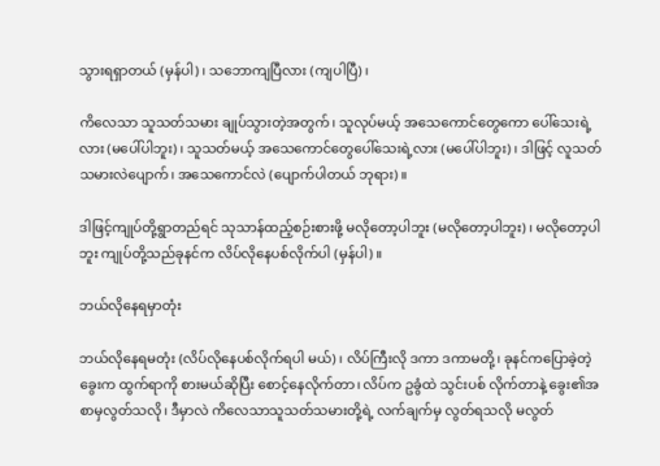သွားရရှာတယ် (မှန်ပါ)၊ သဘောကျပြီလား (ကျပါပြီ)၊

ကိလေသာ သူသတ်သမား ချုပ်သွားတဲ့အတွက်၊ သူလုပ်မယ့် အသေကောင်တွေကော ပေါ်သေးရဲ့ လား (မပေါ်ပါဘူး)၊ သူသတ်မယ့် အသေကောင်တွေပေါ်သေးရဲ့လား (မပေါ်ပါဘူး)၊ ဒါဖြင့် လူသတ်သမားလဲပျောက်၊ အသေကောင်လဲ (ပျောက်ပါတယ် ဘုရား)။

ဒါဖြင့်ကျုပ်တို့ရွာတည်ရင် သုသာန်ထည့်စဉ်းစားဖို့ မလိုတော့ပါဘူး (မလိုတော့ပါဘူး)၊ မလိုတော့ပါဘူး ကျုပ်တို့သည်ခုနင်က လိပ်လိုနေပစ်လိုက်ပါ (မှန်ပါ)။

ဘယ်လိုနေရမှာတုံး

ဘယ်လိုနေရမတုံး (လိပ်လိုနေပစ်လိုက်ရပါ မယ်)၊ လိပ်ကြီးလို ဒကာ ဒကာမတို့၊ ခုနင်ကပြောခဲ့တဲ့ ခွေးက ထွက်ရာကို စားမယ်ဆိုပြီး စောင့်နေလိုက်တာ၊ လိပ်က ဥခွံထဲ သွင်းပစ် လိုက်တာနဲ့ ခွေး၏အစာမှလွတ်သလို၊ ဒီမှာလဲ ကိလေသာသူသတ်သမားတို့ရဲ့ လက်ချက်မှ လွတ်ရသလို မလွတ်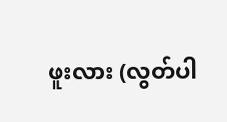ဖူးလား (လွတ်ပါ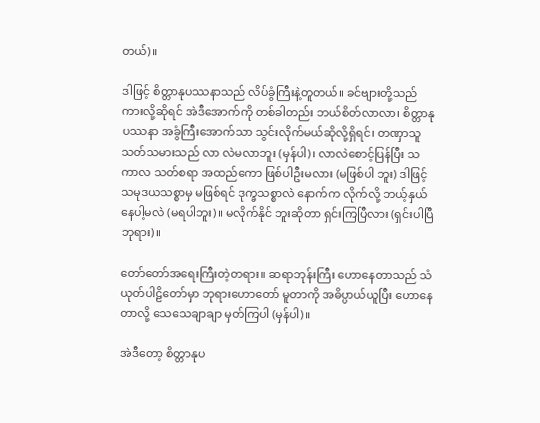တယ်)။

ဒါဖြင့် စိတ္တာနုပဿနာသည် လိပ်ခွံကြီးနဲ့တူတယ်။ ခင်ဗျားတို့သည်ကားလို့ဆိုရင် အဲဒီအောက်ကို တစ်ခါတည်း ဘယ်စိတ်လာလာ၊ စိတ္တာနုပဿနာ အခွံကြီးအောက်သာ သွင်းလိုက်မယ်ဆိုလို့ရှိရင်၊ တဏှာသူသတ်သမားသည် လာ လဲမလာဘူး (မှန်ပါ)၊ လာလဲစောင့်ပြန်ပြီး သကာလ သတ်စရာ အထည်ကော ဖြစ်ပါဦးမလား (မဖြစ်ပါ ဘူး) ဒါဖြင့် သမုဒယသစ္စာမှ မဖြစ်ရင် ဒုက္ခသစ္စာလဲ နောက်က လိုက်လို့ ဘယ့်နှယ်နေပါ့မလဲ (မရပါဘူး)။ မလိုက်နိုင် ဘူးဆိုတာ ရှင်းကြပြီလား (ရှင်းပါပြီ ဘုရား)။

တော်တော်အရေးကြီးတဲ့တရား။ ဆရာဘုန်းကြီး ဟောနေတာသည် သံယုတ်ပါဠိတော်မှာ ဘုရားဟောတော် မူတာကို အဓိပ္ပာယ်ယူပြီး ဟောနေတာလို့ သေသေချာချာ မှတ်ကြပါ (မှန်ပါ)။

အဲဒီတော့ စိတ္တာနုပ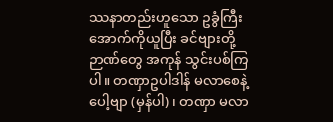ဿနာတည်းဟူသော ဥခွံကြီး အောက်ကိုယူပြီး ခင်ဗျားတို့ဉာဏ်တွေ အကုန် သွင်းပစ်ကြပါ။ တဏှာဥပါဒါန် မလာစေနဲ့ပေါ့ဗျာ (မှန်ပါ)၊ တဏှာ မလာ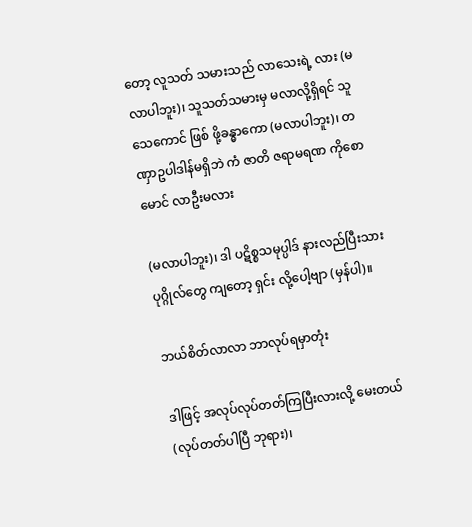တော့ လူသတ် သမားသည် လာသေးရဲ့ လား (မလာပါဘူး)၊ သူသတ်သမားမှ မလာလို့ရှိရင် သူသေကောင် ဖြစ် ဖို့ခန္ဓာကော (မလာပါဘူး)၊ တဏှာဥပါဒါန်မရှိဘဲ ကံ ဇာတိ ဇရာမရဏ ကိုစောမောင် လာဦးမလား

(မလာပါဘူး)၊ ဒါ ပဋိစ္စသမုပ္ပါဒ် နားလည်ပြီးသား ပုဂ္ဂိုလ်တွေ ကျတော့ ရှင်း လို့ပေါ့ဗျာ (မှန်ပါ)။

ဘယ်စိတ်လာလာ ဘာလုပ်ရမှာတုံး

ဒါဖြင့် အလုပ်လုပ်တတ်ကြပြီးလားလို့ မေးတယ် (လုပ်တတ်ပါပြီ ဘုရား)၊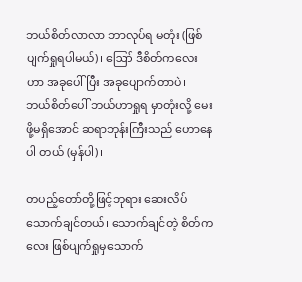ဘယ်စိတ်လာလာ ဘာလုပ်ရ မတုံး (ဖြစ်ပျက်ရှုရပါမယ်)၊ ဪ ဒီစိတ်ကလေးဟာ အခုပေါ်ပြီး အခုပျောက်တာပဲ၊ ဘယ်စိတ်ပေါ် ဘယ်ဟာရှုရ မှာတုံးလို့ မေးဖို့မရှိအောင် ဆရာဘုန်းကြီးသည် ဟောနေပါ တယ် (မှန်ပါ)၊

တပည့်တော်တို့ဖြင့်ဘုရား ဆေးလိပ်သောက်ချင်တယ်၊ သောက်ချင်တဲ့ စိတ်ကလေး ဖြစ်ပျက်ရှုမှသောက်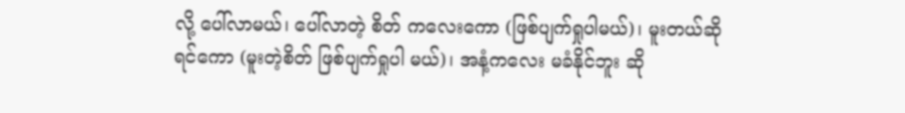လို့ ပေါ်လာမယ်၊ ပေါ်လာတဲ့ စိတ် ကလေးကော (ဖြစ်ပျက်ရှုပါမယ်)၊ မူးတယ်ဆိုရင်ကော (မူးတဲ့စိတ် ဖြစ်ပျက်ရှုပါ မယ်)၊ အနံ့ကလေး မခံနိုင်ဘူး ဆို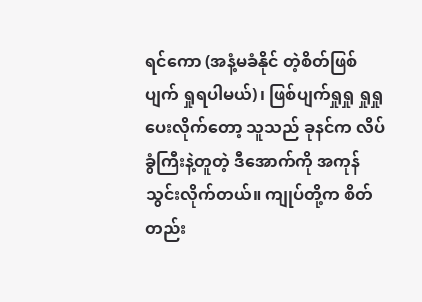ရင်ကော (အနံ့မခံနိုင် တဲ့စိတ်ဖြစ်ပျက် ရှုရပါမယ်)၊ ဖြစ်ပျက်ရှုရှု ရှုရှုပေးလိုက်တော့ သူသည် ခုနင်က လိပ်ခွံကြီးနဲ့တူတဲ့ ဒီအောက်ကို အကုန်သွင်းလိုက်တယ်။ ကျုပ်တို့က စိတ်တည်း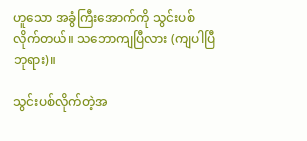ဟူသော အခွံကြီးအောက်ကို သွင်းပစ် လိုက်တယ်။ သဘောကျပြီလား (ကျပါပြီ ဘုရား)။

သွင်းပစ်လိုက်တဲ့အ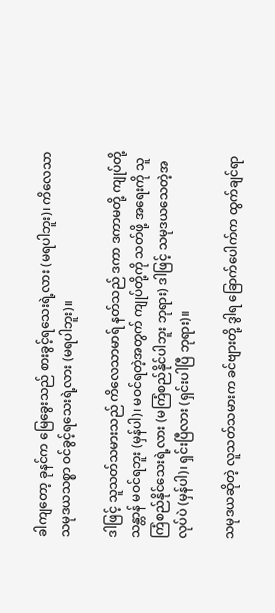ခါကျတော့ ခုနင်က မြေခွေးသည် စားခွင့်ရသေးရဲ့လား (မရပါဘူး)၊ ကိလေသာ သမုဒယသစ္စာ ဝင်ခွင့်ရသေးရဲ့လား (မရပါဘူး)။

ဒါဖြင့် သူသတ်သမားသည် ကိလေသာမာရ် နတ်သည် ဒကာ ဒကာမတို့ ကျုပ်တို့ သန္တာန် မဝင်ရဘူး (မှန်ပါ)၊ မဝင်ရတဲ့အတွက် ကျုပ်တို့ကို သတ်ဖို့ အရေးကို သူကြံစည်နိုင်သေးရဲ့လား (မကြံစည်နိုင်ပါဘူး ဘုရား) ဒါဖြင့် သမုဒယသေတဲ့အလုပ်ပဲ (မှန်ပါ)၊ ရှင်းပြီလား (ရှင်းပါပြီ ဘုရား)။

သမုဒယဆိုတဲ့ လူသတ်သမားက ခင်ဗျားတို့ ဒွါရ ခြောက်ပေါက်က ထွက်ချင်ရာ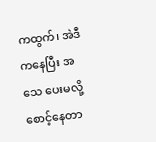ကထွက်၊ အဲဒီကနေပြီး အသေ ပေးမလို့ စောင့်နေတာ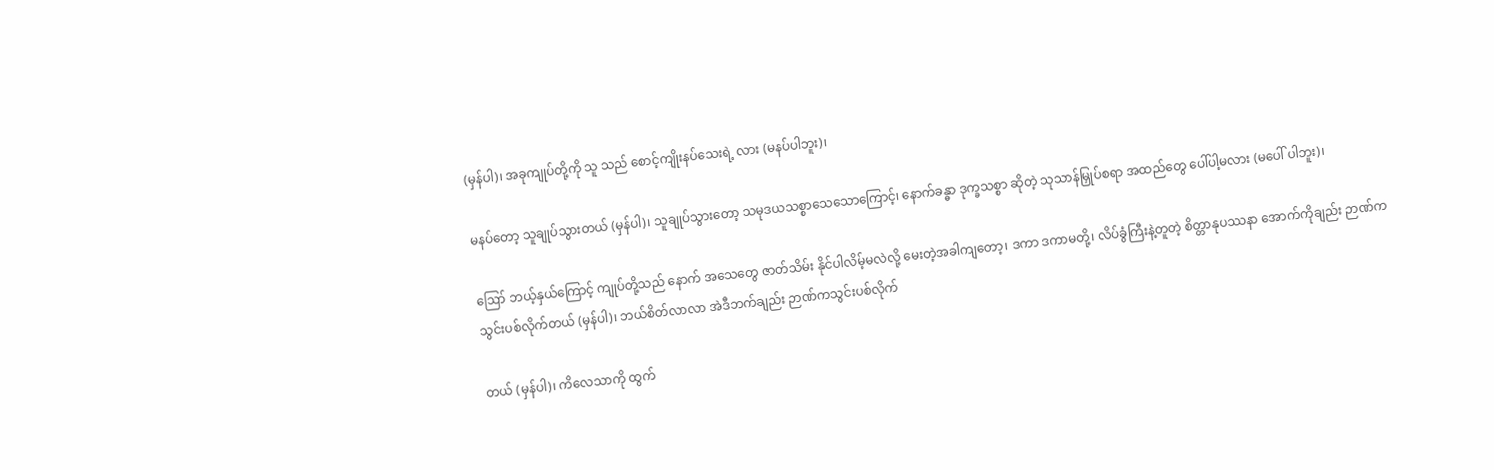(မှန်ပါ)၊ အခုကျုပ်တို့ကို သူ သည် စောင့်ကျိုးနပ်သေးရဲ့ လား (မနပ်ပါဘူး)၊

မနပ်တော့ သူချုပ်သွားတယ် (မှန်ပါ)၊ သူချုပ်သွားတော့ သမုဒယသစ္စာသေသောကြောင့်၊ နောက်ခန္ဓာ ဒုက္ခသစ္စာ ဆိုတဲ့ သုသာန်မြှုပ်စရာ အထည်တွေ ပေါ်ပါ့မလား (မပေါ် ပါဘူး)၊

ဪ ဘယ့်နှယ်ကြောင့် ကျုပ်တို့သည် နောက် အသေတွေ ဇာတ်သိမ်း နိုင်ပါလိမ့်မလဲလို့ မေးတဲ့အခါကျတော့၊ ဒကာ ဒကာမတို့၊ လိပ်ခွံကြီးနဲ့တူတဲ့ စိတ္တာနုပဿနာ အောက်ကိုချည်း ဉာဏ်ကသွင်းပစ်လိုက်တယ် (မှန်ပါ)၊ ဘယ်စိတ်လာလာ အဲဒီဘက်ချည်း ဉာဏ်ကသွင်းပစ်လိုက်

တယ် (မှန်ပါ)၊ ကိလေသာကို ထွက်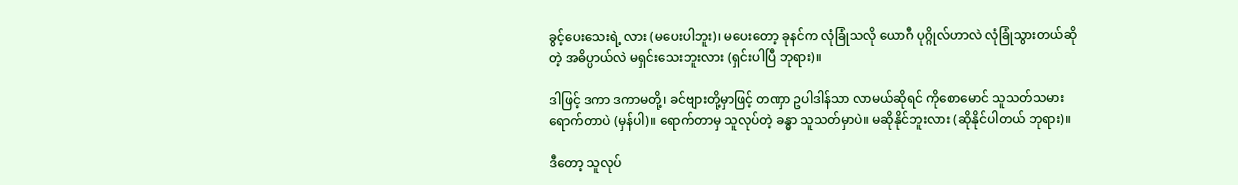ခွင့်ပေးသေးရဲ့ လား (မပေးပါဘူး)၊ မပေးတော့ ခုနင်က လုံခြုံသလို ယောဂီ ပုဂ္ဂိုလ်ဟာလဲ လုံခြုံသွားတယ်ဆိုတဲ့ အဓိပ္ပာယ်လဲ မရှင်းသေးဘူးလား (ရှင်းပါပြီ ဘုရား)။

ဒါဖြင့် ဒကာ ဒကာမတို့၊ ခင်ဗျားတို့မှာဖြင့် တဏှာ ဥပါဒါန်သာ လာမယ်ဆိုရင် ကိုစောမောင် သူသတ်သမား ရောက်တာပဲ (မှန်ပါ)။ ရောက်တာမှ သူလုပ်တဲ့ ခန္ဓာ သူသတ်မှာပဲ။ မဆိုနိုင်ဘူးလား (ဆိုနိုင်ပါတယ် ဘုရား)။

ဒီတော့ သူလုပ်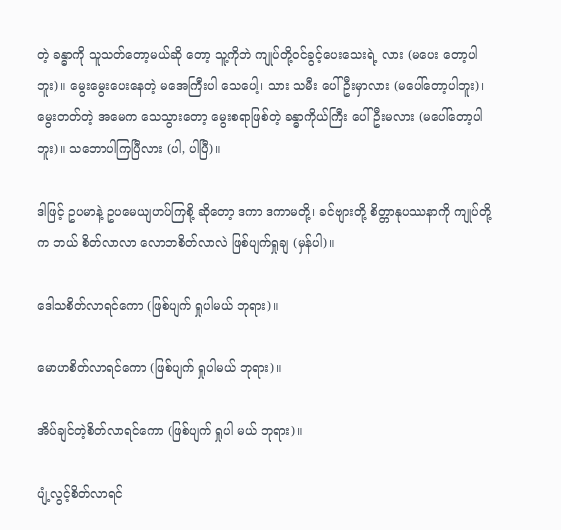တဲ့ ခန္ဓာကို သူသတ်တော့မယ်ဆို တော့ သူ့ကိုဘဲ ကျုပ်တို့ဝင်ခွင့်ပေးသေးရဲ့ လား (မပေး တော့ပါဘူး)။ မွေးမွေးပေးနေတဲ့ မအေကြီးပါ သေပေါ့၊ သား သမီး ပေါ်ဦးမှာလား (မပေါ်တော့ပါဘူး)၊ မွေးတတ်တဲ့ အမေက သေသွားတော့ မွေးစရာဖြစ်တဲ့ ခန္ဓာကိုယ်ကြီး ပေါ် ဦးမလား (မပေါ်တော့ပါဘူး)။ သဘောပါကြပြီလား (ပါ, ပါပြီ)။

ဒါဖြင့် ဥပမာနဲ့ ဥပမေယျဟပ်ကြစို့ ဆိုတော့ ဒကာ ဒကာမတို့၊ ခင်ဗျားတို့ စိတ္တာနုပဿနာကို ကျုပ်တို့က ဘယ် စိတ်လာလာ လောဘစိတ်လာလဲ ဖြစ်ပျက်ရှုချ (မှန်ပါ)။

ဒေါသစိတ်လာရင်ကော (ဖြစ်ပျက် ရှုပါမယ် ဘုရား)။

မောဟစိတ်လာရင်ကော (ဖြစ်ပျက် ရှုပါမယ် ဘုရား)။

အိပ်ချင်တဲ့စိတ်လာရင်ကော (ဖြစ်ပျက် ရှုပါ မယ် ဘုရား)။

ပျံ့လွင့်စိတ်လာရင်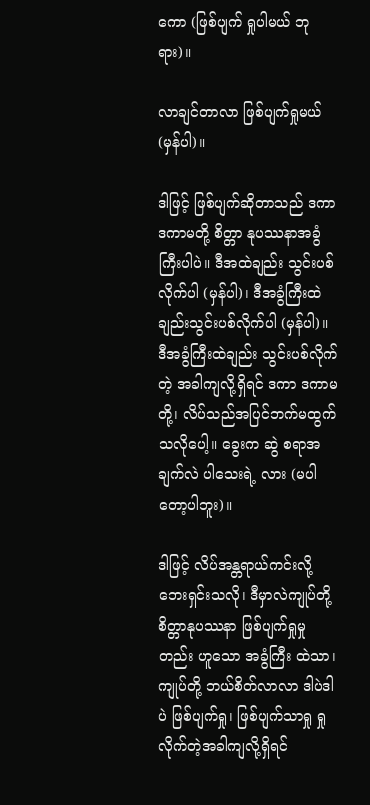ကော (ဖြစ်ပျက် ရှုပါမယ် ဘုရား)။

လာချင်တာလာ ဖြစ်ပျက်ရှုမယ် (မှန်ပါ)။

ဒါဖြင့် ဖြစ်ပျက်ဆိုတာသည် ဒကာ ဒကာမတို့ စိတ္တာ နုပဿနာအခွံကြီးပါပဲ။ ဒီအထဲချည်း သွင်းပစ်လိုက်ပါ (မှန်ပါ)၊ ဒီအခွံကြီးထဲချည်းသွင်းပစ်လိုက်ပါ (မှန်ပါ)။ ဒီအခွံကြီးထဲချည်း သွင်းပစ်လိုက်တဲ့ အခါကျလို့ရှိရင် ဒကာ ဒကာမတို့၊ လိပ်သည်အပြင်ဘက်မထွက်သလိုပေါ့။ ခွေးက ဆွဲ စရာအချက်လဲ ပါသေးရဲ့ လား (မပါတော့ပါဘူး)။

ဒါဖြင့် လိပ်အန္တရာယ်ကင်းလို့ ဘေးရှင်းသလို၊ ဒီမှာလဲကျုပ်တို့ စိတ္တာနုပဿနာ ဖြစ်ပျက်ရှုမှုတည်း ဟူသော အခွံကြီး ထဲသာ၊ ကျုပ်တို့ ဘယ်စိတ်လာလာ ဒါပဲဒါပဲ ဖြစ်ပျက်ရှု၊ ဖြစ်ပျက်သာရှု ရှုလိုက်တဲ့အခါကျလို့ရှိရင်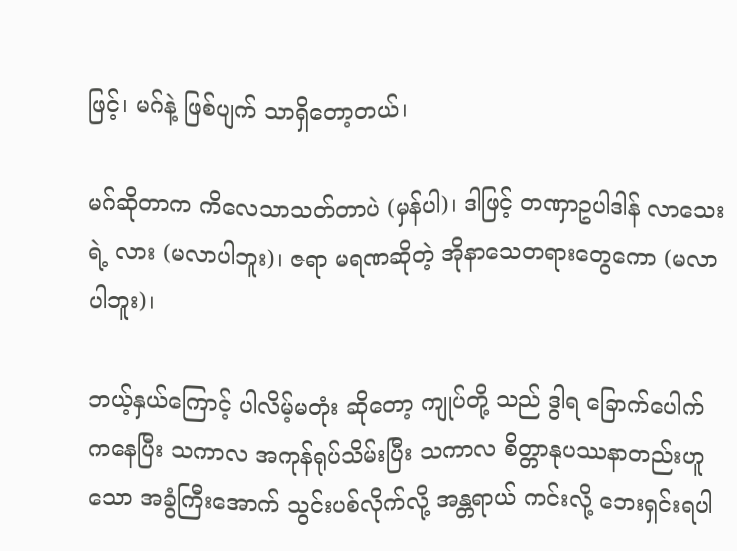ဖြင့်၊ မဂ်နဲ့ ဖြစ်ပျက် သာရှိတော့တယ်၊

မဂ်ဆိုတာက ကိလေသာသတ်တာပဲ (မှန်ပါ)၊ ဒါဖြင့် တဏှာဥပါဒါန် လာသေးရဲ့ လား (မလာပါဘူး)၊ ဇရာ မရဏဆိုတဲ့ အိုနာသေတရားတွေကော (မလာပါဘူး)၊

ဘယ့်နှယ်ကြောင့် ပါလိမ့်မတုံး ဆိုတော့ ကျုပ်တို့ သည် ဒွါရ ခြောက်ပေါက်ကနေပြီး သကာလ အကုန်ရုပ်သိမ်းပြီး သကာလ စိတ္တာနုပဿနာတည်းဟူသော အခွံကြီးအောက် သွင်းပစ်လိုက်လို့ အန္တရာယ် ကင်းလို့ ဘေးရှင်းရပါ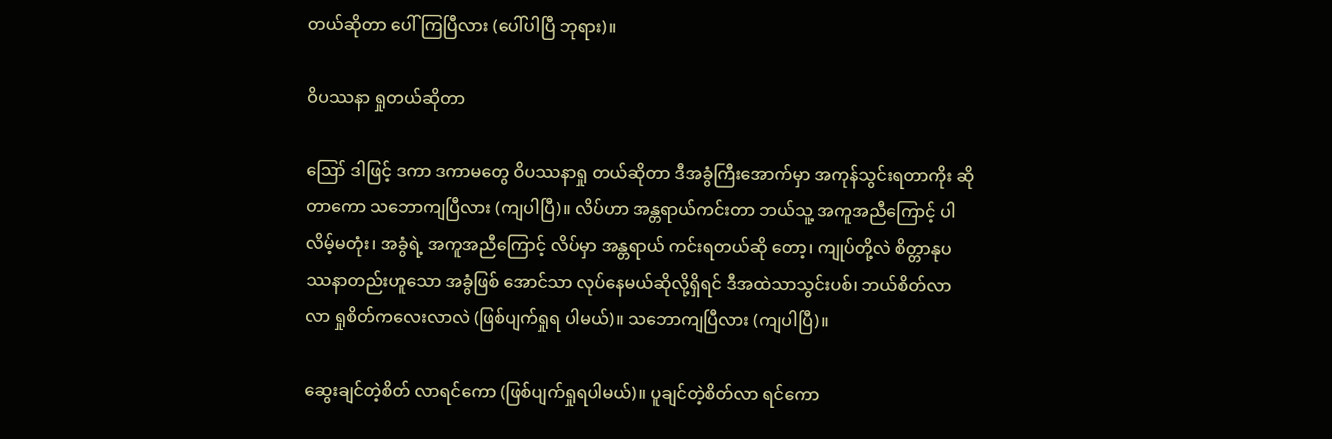တယ်ဆိုတာ ပေါ်ကြပြီလား (ပေါ်ပါပြီ ဘုရား)။

ဝိပဿနာ ရှုတယ်ဆိုတာ

ဪ ဒါဖြင့် ဒကာ ဒကာမတွေ ဝိပဿနာရှု တယ်ဆိုတာ ဒီအခွံကြီးအောက်မှာ အကုန်သွင်းရတာကိုး ဆို တာကော သဘောကျပြီလား (ကျပါပြီ)။ လိပ်ဟာ အန္တရာယ်ကင်းတာ ဘယ်သူ့ အကူအညီကြောင့် ပါလိမ့်မတုံး၊ အခွံရဲ့ အကူအညီကြောင့် လိပ်မှာ အန္တရာယ် ကင်းရတယ်ဆို တော့၊ ကျုပ်တို့လဲ စိတ္တာနုပဿနာတည်းဟူသော အခွံဖြစ် အောင်သာ လုပ်နေမယ်ဆိုလို့ရှိရင် ဒီအထဲသာသွင်းပစ်၊ ဘယ်စိတ်လာလာ ရှုစိတ်ကလေးလာလဲ (ဖြစ်ပျက်ရှုရ ပါမယ်)။ သဘောကျပြီလား (ကျပါပြီ)။

ဆွေးချင်တဲ့စိတ် လာရင်ကော (ဖြစ်ပျက်ရှုရပါမယ်)။ ပူချင်တဲ့စိတ်လာ ရင်ကော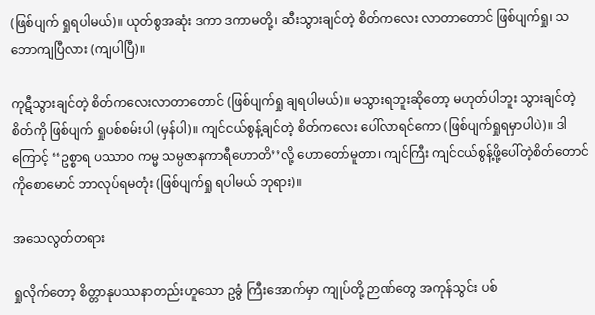(ဖြစ်ပျက် ရှုရပါမယ်)။ ယုတ်စွအဆုံး ဒကာ ဒကာမတို့၊ ဆီးသွားချင်တဲ့ စိတ်ကလေး လာတာတောင် ဖြစ်ပျက်ရှု၊ သဘောကျပြီလား (ကျပါပြီ)။

ကုဋီသွားချင်တဲ့ စိတ်ကလေးလာတာတောင် (ဖြစ်ပျက်ရှု ချရပါမယ်)။ မသွားရဘူးဆိုတော့ မဟုတ်ပါဘူး သွားချင်တဲ့စိတ်ကို ဖြစ်ပျက် ရှုပစ်စမ်းပါ (မှန်ပါ)။ ကျင်ငယ်စွန့်ချင်တဲ့ စိတ်ကလေး ပေါ်လာရင်ကော (ဖြစ်ပျက်ရှုရမှာပါပဲ)။ ဒါကြောင့် ‘‘ဥစ္စာရ ပဿာဝ ကမ္မ သမ္ပဇာနကာရီဟောတိ’’လို့ ဟောတော်မူတာ၊ ကျင်ကြီး ကျင်ငယ်စွန့်ဖို့ပေါ်တဲ့စိတ်တောင် ကိုစောမောင် ဘာလုပ်ရမတုံး (ဖြစ်ပျက်ရှု ရပါမယ် ဘုရား)။

အသေလွတ်တရား

ရှုလိုက်တော့ စိတ္တာနုပဿနာတည်းဟူသော ဥခွံ ကြီးအောက်မှာ ကျုပ်တို့ ဉာဏ်တွေ အကုန်သွင်း ပစ်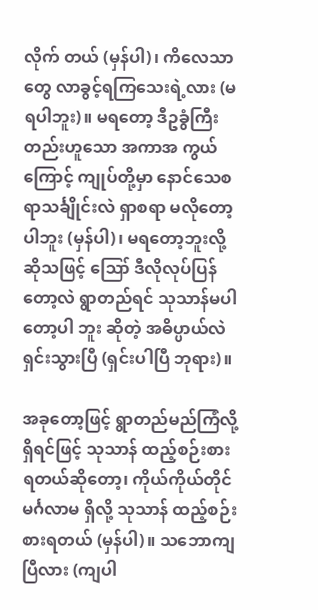လိုက် တယ် (မှန်ပါ)၊ ကိလေသာတွေ လာခွင့်ရကြသေးရဲ့လား (မရပါဘူး)။ မရတော့ ဒီဥခွံကြီး တည်းဟူသော အကာအ ကွယ်ကြောင့် ကျုပ်တို့မှာ နောင်သေစရာသင်္ချိုင်းလဲ ရှာစရာ မလိုတော့ပါဘူး (မှန်ပါ)၊ မရတော့ဘူးလို့ ဆိုသဖြင့် ဪ ဒီလိုလုပ်ပြန်တော့လဲ ရွာတည်ရင် သုသာန်မပါတော့ပါ ဘူး ဆိုတဲ့ အဓိပ္ပာယ်လဲ ရှင်းသွားပြီ (ရှင်းပါပြီ ဘုရား)။

အခုတော့ဖြင့် ရွာတည်မည်ကြံလို့ရှိရင်ဖြင့် သုသာန် ထည့်စဉ်းစားရတယ်ဆိုတော့၊ ကိုယ်ကိုယ်တိုင် မင်္ဂလာမ ရှိလို့ သုသာန် ထည့်စဉ်းစားရတယ် (မှန်ပါ)။ သဘောကျပြီလား (ကျပါ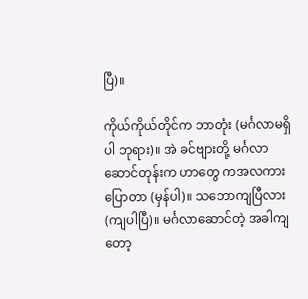ပြီ)။

ကိုယ်ကိုယ်တိုင်က ဘာတုံး (မင်္ဂလာမရှိပါ ဘုရား)။ အဲ ခင်ဗျားတို့ မင်္ဂလာဆောင်တုန်းက ဟာတွေ ကအလကားပြောတာ (မှန်ပါ)။ သဘောကျပြီလား (ကျပါပြီ)။ မင်္ဂလာဆောင်တဲ့ အခါကျတော့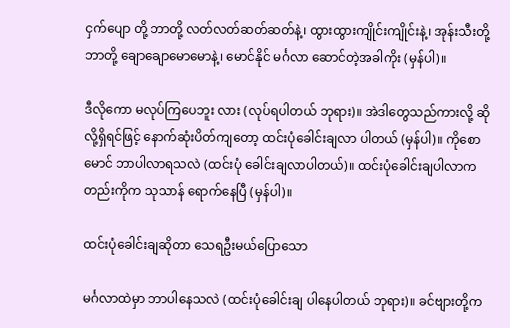ငှက်ပျော တို့ ဘာတို့ လတ်လတ်ဆတ်ဆတ်နဲ့၊ ထွားထွားကျိုင်းကျိုင်းနဲ့၊ အုန်းသီးတို့ ဘာတို့ ချောချောမောမောနဲ့၊ မောင်နိုင် မင်္ဂလာ ဆောင်တဲ့အခါကိုး (မှန်ပါ)။

ဒီလိုကော မလုပ်ကြပေဘူး လား (လုပ်ရပါတယ် ဘုရား)။ အဲဒါတွေသည်ကားလို့ ဆိုလို့ရှိရင်ဖြင့် နောက်ဆုံးပိတ်ကျတော့ ထင်းပုံခေါင်းချလာ ပါတယ် (မှန်ပါ)။ ကိုစောမောင် ဘာပါလာရသလဲ (ထင်းပုံ ခေါင်းချလာပါတယ်)။ ထင်းပုံခေါင်းချပါလာက တည်းကိုက သုသာန် ရောက်နေပြီ (မှန်ပါ)။

ထင်းပုံခေါင်းချဆိုတာ သေရဦးမယ်ပြောသော

မင်္ဂလာထဲမှာ ဘာပါနေသလဲ (ထင်းပုံခေါင်းချ ပါနေပါတယ် ဘုရား)။ ခင်ဗျားတို့က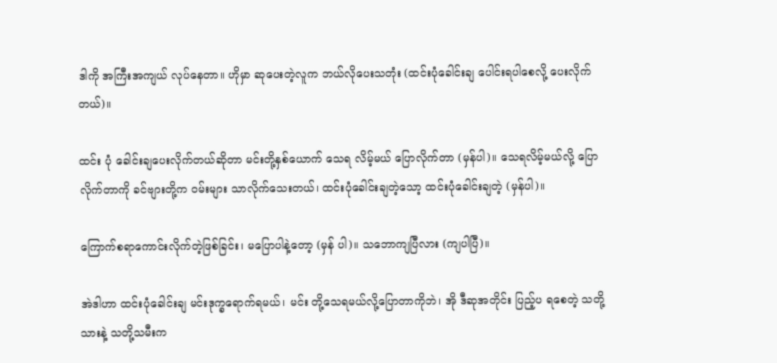ဒါကို အကြီးအကျယ် လုပ်နေတာ။ ဟိုမှာ ဆုပေးတဲ့လူက ဘယ်လိုပေးသတုံး (ထင်းပုံခေါင်းချ ပေါင်းရပါစေလို့ ပေးလိုက်တယ်)။

ထင်း ပုံ ခေါင်းချပေးလိုက်တယ်ဆိုတာ မင်းတို့နှစ်ယောက် သေရ လိမ့်မယ် ပြောလိုက်တာ (မှန်ပါ)။ သေရလိမ့်မယ်လို့ ပြောလိုက်တာကို ခင်ဗျားတို့က ဝမ်းများ သာလိုက်သေးတယ်၊ ထင်းပုံခေါင်းချတဲ့သော့ ထင်းပုံခေါင်းချတဲ့ (မှန်ပါ)။

ကြောက်စရာကောင်းလိုက်တဲ့ဖြစ်ခြင်း၊ မပြောပါနဲ့တော့ (မှန် ပါ)။ သဘောကျပြီလား (ကျပါပြီ)။

အဲဒါဟာ ထင်းပုံခေါင်းချ မင်းဒုက္ခရောက်ရမယ်၊ မင်း တို့သေရမယ်လို့ပြောတာကိုဘဲ၊ အို ဒီဆုအတိုင်း ပြည့်ပ ရစေတဲ့ သတို့သားနဲ့ သတို့သမီးက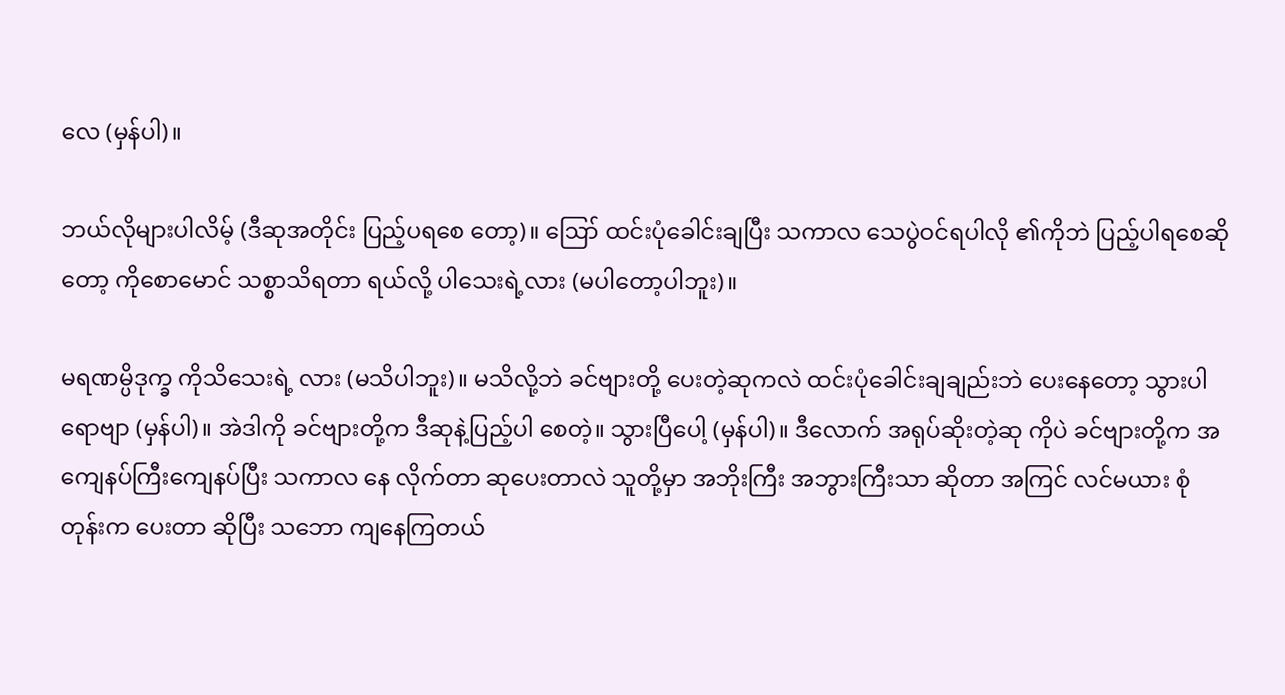လေ (မှန်ပါ)။

ဘယ်လိုများပါလိမ့် (ဒီဆုအတိုင်း ပြည့်ပရစေ တော့)။ ဪ ထင်းပုံခေါင်းချပြီး သကာလ သေပွဲဝင်ရပါလို ၏ကိုဘဲ ပြည့်ပါရစေဆိုတော့ ကိုစောမောင် သစ္စာသိရတာ ရယ်လို့ ပါသေးရဲ့လား (မပါတော့ပါဘူး)။

မရဏမ္ပိဒုက္ခ ကိုသိသေးရဲ့ လား (မသိပါဘူး)။ မသိလို့ဘဲ ခင်ဗျားတို့ ပေးတဲ့ဆုကလဲ ထင်းပုံခေါင်းချချည်းဘဲ ပေးနေတော့ သွားပါ ရောဗျာ (မှန်ပါ)။ အဲဒါကို ခင်ဗျားတို့က ဒီဆုနဲ့ပြည့်ပါ စေတဲ့။ သွားပြီပေါ့ (မှန်ပါ)။ ဒီလောက် အရုပ်ဆိုးတဲ့ဆု ကိုပဲ ခင်ဗျားတို့က အကျေနပ်ကြီးကျေနပ်ပြီး သကာလ နေ လိုက်တာ ဆုပေးတာလဲ သူတို့မှာ အဘိုးကြီး အဘွားကြီးသာ ဆိုတာ အကြင် လင်မယား စုံတုန်းက ပေးတာ ဆိုပြီး သဘော ကျနေကြတယ်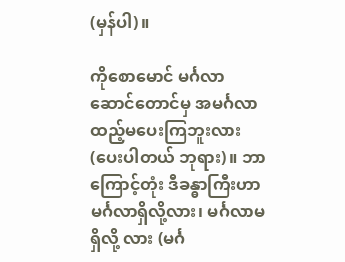(မှန်ပါ)။

ကိုစောမောင် မင်္ဂလာဆောင်တောင်မှ အမင်္ဂလာ ထည့်မပေးကြဘူးလား (ပေးပါတယ် ဘုရား)။ ဘာကြောင့်တုံး ဒီခန္ဓာကြီးဟာ မင်္ဂလာရှိလို့လား၊ မင်္ဂလာမရှိလို့ လား (မင်္ဂ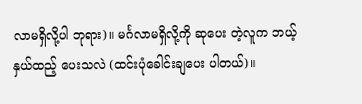လာမရှိလို့ပါ ဘုရား)။ မင်္ဂလာမရှိလို့ကို ဆုပေး တဲ့လူက ဘယ့်နှယ်ထည့် ပေးသလဲ (ထင်းပုံခေါင်းချပေး ပါတယ်)။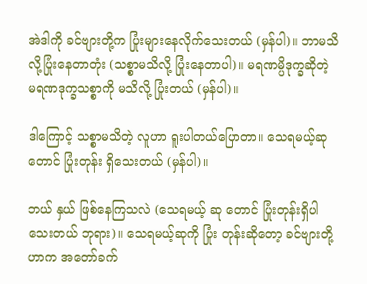အဲဒါကို ခင်ဗျားတို့က ပြုံးများနေလိုက်သေးတယ် (မှန်ပါ)။ ဘာမသိလို့ပြုံးနေတာတုံး (သစ္စာမသိလို့ ပြုံးနေတာပါ)။ မရဏမ္ပိဒုက္ခဆိုတဲ့ မရဏဒုက္ခသစ္စာကို မသိလို့ ပြုံးတယ် (မှန်ပါ)။

ဒါကြောင့် သစ္စာမသိတဲ့ လူဟာ ရူးပါတယ်ပြောတာ။ သေရမယ့်ဆုတောင် ပြုံးတုန်း ရှိသေးတယ် (မှန်ပါ)။

ဘယ် နှယ် ဖြစ်နေကြသလဲ (သေရမယ့် ဆု တောင် ပြုံးတုန်းရှိပါသေးတယ် ဘုရား)။ သေရမယ့်ဆုကို ပြုံး တုန်းဆိုတော့ ခင်ဗျားတို့ဟာက အတော်ခက်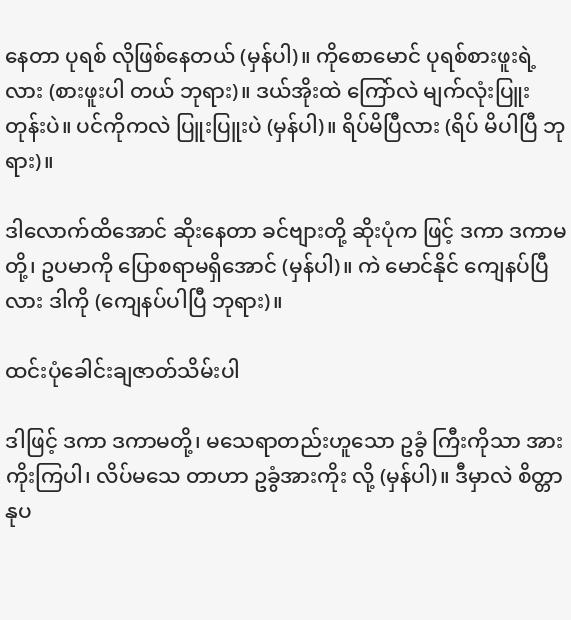နေတာ ပုရစ် လိုဖြစ်နေတယ် (မှန်ပါ)။ ကိုစောမောင် ပုရစ်စားဖူးရဲ့လား (စားဖူးပါ တယ် ဘုရား)။ ဒယ်အိုးထဲ ကြော်လဲ မျက်လုံးပြူး တုန်းပဲ။ ပင်ကိုကလဲ ပြူးပြူးပဲ (မှန်ပါ)။ ရိပ်မိပြီလား (ရိပ် မိပါပြီ ဘုရား)။

ဒါလောက်ထိအောင် ဆိုးနေတာ ခင်ဗျားတို့ ဆိုးပုံက ဖြင့် ဒကာ ဒကာမတို့၊ ဥပမာကို ပြောစရာမရှိအောင် (မှန်ပါ)။ ကဲ မောင်နိုင် ကျေနပ်ပြီလား ဒါကို (ကျေနပ်ပါပြီ ဘုရား)။

ထင်းပုံခေါင်းချဇာတ်သိမ်းပါ

ဒါဖြင့် ဒကာ ဒကာမတို့၊ မသေရာတည်းဟူသော ဥခွံ ကြီးကိုသာ အားကိုးကြပါ၊ လိပ်မသေ တာဟာ ဥခွံအားကိုး လို့ (မှန်ပါ)။ ဒီမှာလဲ စိတ္တာနုပ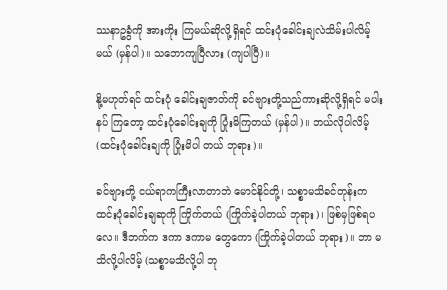ဿနာဥခွံကို အားကိုး ကြမယ်ဆိုလို့ရှိရင် ထင်းပုံခေါင်းချလဲသိမ်းပါလိမ့်မယ် (မှန်ပါ)။ သဘောကျပြီလား (ကျပါပြီ)။

နို့မဟုတ်ရင် ထင်းပုံ ခေါင်းချဇာတ်ကို ခင်ဗျားတို့သည်ကားဆိုလို့ရှိရင် မပါးနပ် ကြတော့ ထင်းပုံခေါင်းချကို ပြုံးမိကြတယ် (မှန်ပါ)။ ဘယ်လိုပါလိမ့် (ထင်းပုံခေါင်းချကို ပြုံးမိပါ တယ် ဘုရား)။

ခင်ဗျားတို့ ငယ်ရာကကြီးလာတာဘဲ မောင်နိုင်တို့၊ သစ္စာမသိခင်တုန်းက ထင်းပုံခေါင်းချဆုကို ကြိုက်တယ် (ကြိုက်ခဲ့ပါတယ် ဘုရား)၊ ဖြစ်မှဖြစ်ရပလေ။ ဒီဘက်က ဒကာ ဒကာမ တွေကော (ကြိုက်ခဲ့ပါတယ် ဘုရား)။ ဘာ မသိလို့ပါလိမ့် (သစ္စာမသိလို့ပါ ဘု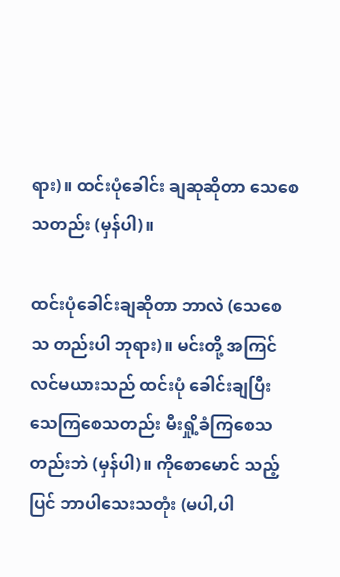ရား)။ ထင်းပုံခေါင်း ချဆုဆိုတာ သေစေသတည်း (မှန်ပါ)။

ထင်းပုံခေါင်းချဆိုတာ ဘာလဲ (သေစေသ တည်းပါ ဘုရား)။ မင်းတို့ အကြင်လင်မယားသည် ထင်းပုံ ခေါင်းချပြီးသေကြစေသတည်း မီးရှို့ခံကြစေသတည်းဘဲ (မှန်ပါ)။ ကိုစောမောင် သည့်ပြင် ဘာပါသေးသတုံး (မပါ,ပါ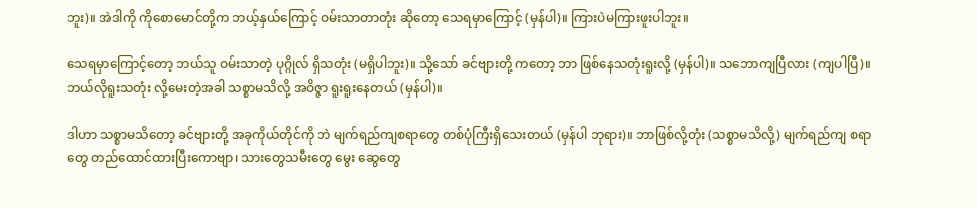ဘူး)။ အဲဒါကို ကိုစောမောင်တို့က ဘယ့်နှယ်ကြောင့် ဝမ်းသာတာတုံး ဆိုတော့ သေရမှာကြောင့် (မှန်ပါ)။ ကြားပဲမကြားဖူးပါဘူး။

သေရမှာကြောင့်တော့ ဘယ်သူ ဝမ်းသာတဲ့ ပုဂ္ဂိုလ် ရှိသတုံး (မရှိပါဘူး)။ သို့သော် ခင်ဗျားတို့ ကတော့ ဘာ ဖြစ်နေသတုံးရူးလို့ (မှန်ပါ)။ သဘောကျပြီလား (ကျပါပြီ)။ ဘယ်လိုရူးသတုံး လို့မေးတဲ့အခါ သစ္စာမသိလို့ အဝိဇ္ဇာ ရူးရူးနေတယ် (မှန်ပါ)။

ဒါဟာ သစ္စာမသိတော့ ခင်ဗျားတို့ အခုကိုယ်တိုင်ကို ဘဲ မျက်ရည်ကျစရာတွေ တစ်ပုံကြီးရှိသေးတယ် (မှန်ပါ ဘုရား)။ ဘာဖြစ်လို့တုံး (သစ္စာမသိလို့) မျက်ရည်ကျ စရာတွေ တည်ထောင်ထားပြီးကောဗျာ၊ သားတွေသမီးတွေ မွေး ဆွေတွေ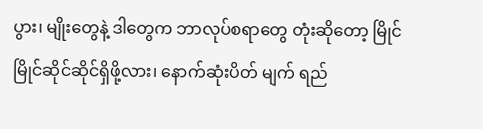ပွား၊ မျိုးတွေနဲ့ ဒါတွေက ဘာလုပ်စရာတွေ တုံးဆိုတော့ မြိုင်မြိုင်ဆိုင်ဆိုင်ရှိဖို့လား၊ နောက်ဆုံးပိတ် မျက် ရည်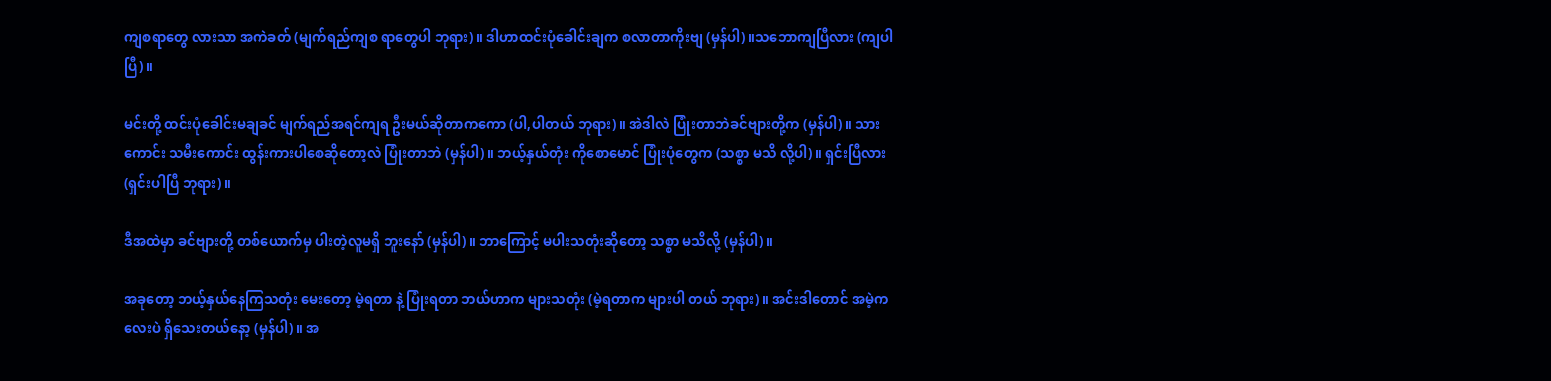ကျစရာတွေ လားသာ အကဲခတ် (မျက်ရည်ကျစ ရာတွေပါ ဘုရား)။ ဒါဟာထင်းပုံခေါင်းချက စလာတာကိုးဗျ (မှန်ပါ)။သဘောကျပြီလား (ကျပါပြီ)။

မင်းတို့ ထင်းပုံခေါင်းမချခင် မျက်ရည်အရင်ကျရ ဦးမယ်ဆိုတာကကော (ပါ,ပါတယ် ဘုရား)။ အဲဒါလဲ ပြုံးတာဘဲခင်ဗျားတို့က (မှန်ပါ)။ သားကောင်း သမီးကောင်း ထွန်းကားပါစေဆိုတော့လဲ ပြုံးတာဘဲ (မှန်ပါ)။ ဘယ့်နှယ်တုံး ကိုစောမောင် ပြုံးပုံတွေက (သစ္စာ မသိ လို့ပါ)။ ရှင်းပြီလား (ရှင်းပါပြီ ဘုရား)။

ဒီအထဲမှာ ခင်ဗျားတို့ တစ်ယောက်မှ ပါးတဲ့လူမရှိ ဘူးနော် (မှန်ပါ)။ ဘာကြောင့် မပါးသတုံးဆိုတော့ သစ္စာ မသိလို့ (မှန်ပါ)။

အခုတော့ ဘယ့်နှယ်နေကြသတုံး မေးတော့ မဲ့ရတာ နဲ့ ပြုံးရတာ ဘယ်ဟာက များသတုံး (မဲ့ရတာက များပါ တယ် ဘုရား)။ အင်းဒါတောင် အမဲ့ကလေးပဲ ရှိသေးတယ်နော့ (မှန်ပါ)။ အ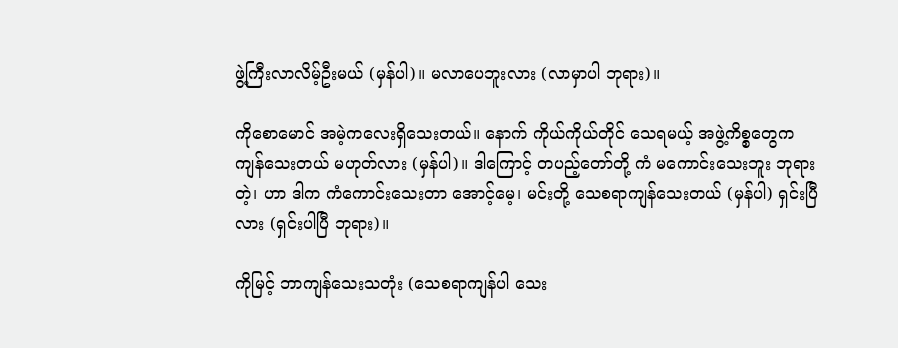ဖွဲ့ကြီးလာလိမ့်ဦးမယ် (မှန်ပါ)။ မလာပေဘူးလား (လာမှာပါ ဘုရား)။

ကိုစောမောင် အမဲ့ကလေးရှိသေးတယ်။ နောက် ကိုယ်ကိုယ်တိုင် သေရမယ့် အဖွဲ့ကိစ္စတွေက ကျန်သေးတယ် မဟုတ်လား (မှန်ပါ)။ ဒါကြောင့် တပည့်တော်တို့ ကံ မကောင်းသေးဘူး ဘုရားတဲ့၊ ဟာ ဒါက ကံကောင်းသေးတာ အောင့်မေ့၊ မင်းတို့ သေစရာကျန်သေးတယ် (မှန်ပါ) ရှင်းပြီလား (ရှင်းပါပြီ ဘုရား)။

ကိုမြင့် ဘာကျန်သေးသတုံး (သေစရာကျန်ပါ သေး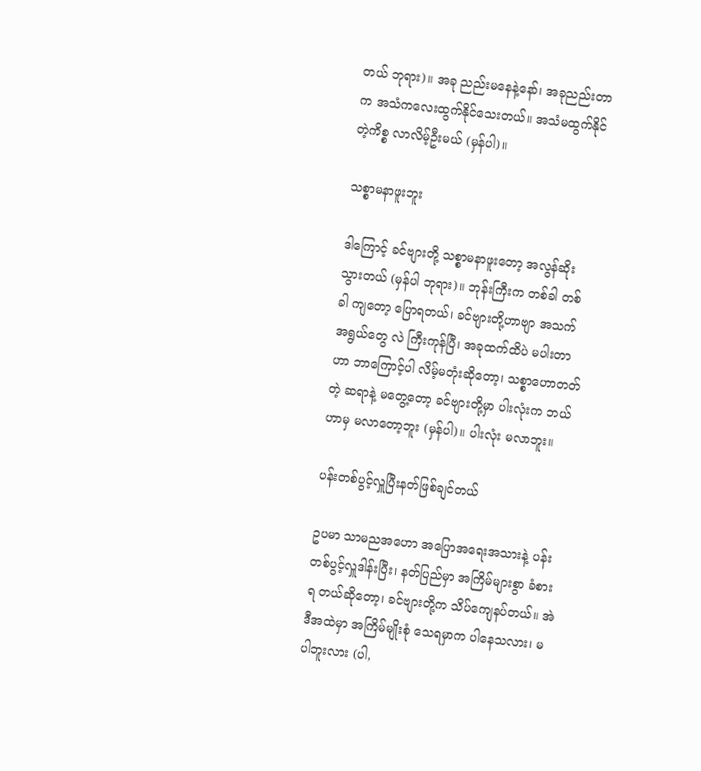တယ် ဘုရား)။ အခု ညည်းမနေနဲ့နော်၊ အခုညည်းတာက အသံကလေးထွက်နိုင်သေးတယ်။ အသံမထွက်နိုင်တဲ့ကိစ္စ လာလိမ့်ဦးမယ် (မှန်ပါ)။

သစ္စာမနာဖူးဘူး

ဒါကြောင့် ခင်ဗျားတို့ သစ္စာမနာဖူးတော့ အလွန်ဆိုး သွားတယ် (မှန်ပါ ဘုရား)။ ဘုန်းကြီးက တစ်ခါ တစ်ခါ ကျတော့ ပြောရတယ်၊ ခင်ဗျားတို့ဟာဗျာ အသက်အရွယ်တွေ လဲ ကြီးကုန်ပြီ၊ အခုထက်ထိပဲ မပါးတာဟာ ဘာကြောင့်ပါ လိမ့်မတုံးဆိုတော့၊ သစ္စာဟောတတ်တဲ့ ဆရာနဲ့ မတွေ့တော့ ခင်ဗျားတို့မှာ ပါးလုံးက ဘယ်ဟာမှ မလာတော့ဘူး (မှန်ပါ)။ ပါးလုံး မလာဘူး။

ပန်းတစ်ပွင့်လှူပြီးနတ်ဖြစ်ချင်တယ်

ဥပမာ သာမညအဟော အပြောအရေးအသားနဲ့ ပန်းတစ်ပွင့်လှူဒါန်းပြီး၊ နတ်ပြည်မှာ အကြိမ်များစွာ ခံစားရ တယ်ဆိုတော့၊ ခင်ဗျားတို့က သိပ်ကျေနပ်တယ်။ အဲဒီအထဲမှာ အကြိမ်မျိုးစုံ သေရမှာက ပါနေသလား၊ မပါဘူးလား (ပါ,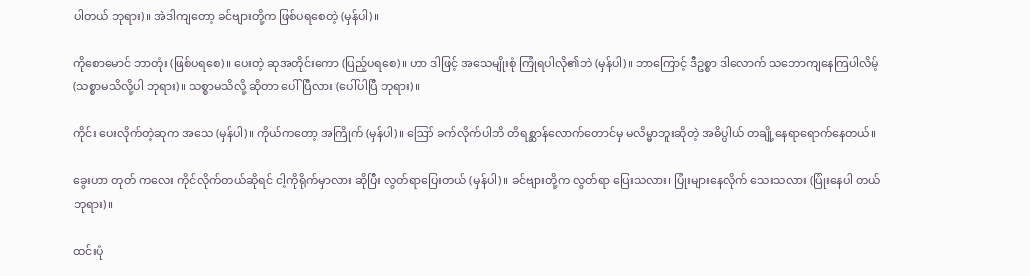ပါတယ် ဘုရား)။ အဲဒါကျတော့ ခင်ဗျားတို့က ဖြစ်ပရစေတဲ့ (မှန်ပါ)။

ကိုစောမောင် ဘာတုံး (ဖြစ်ပရစေ)။ ပေးတဲ့ ဆုအတိုင်းကော (ပြည့်ပရစေ)။ ဟာ ဒါဖြင့် အသေမျိုးစုံ ကြုံရပါလို၏ဘဲ (မှန်ပါ)။ ဘာကြောင့် ဒီဥစ္စာ ဒါလောက် သဘောကျနေကြပါလိမ့် (သစ္စာမသိလို့ပါ ဘုရား)။ သစ္စာမသိလို့ ဆိုတာ ပေါ်ပြီလား (ပေါ်ပါပြီ ဘုရား)။

ကိုင်း ပေးလိုက်တဲ့ဆုက အသေ (မှန်ပါ)။ ကိုယ်ကတော့ အကြိုက် (မှန်ပါ)။ ဪ ခက်လိုက်ပါဘိ တိရစ္ဆာန်လောက်တောင်မှ မလိမ္မာဘူးဆိုတဲ့ အဓိပ္ပါယ် တချို့နေရာရောက်နေတယ်။

ခွေးဟာ တုတ် ကလေး ကိုင်လိုက်တယ်ဆိုရင် ငါ့ကိုရိုက်မှာလား ဆိုပြီး လွတ်ရာပြေးတယ် (မှန်ပါ)။ ခင်ဗျားတို့က လွတ်ရာ ပြေးသလား၊ ပြုံးများနေလိုက် သေးသလား (ပြုံးနေပါ တယ် ဘုရား)။

ထင်းပုံ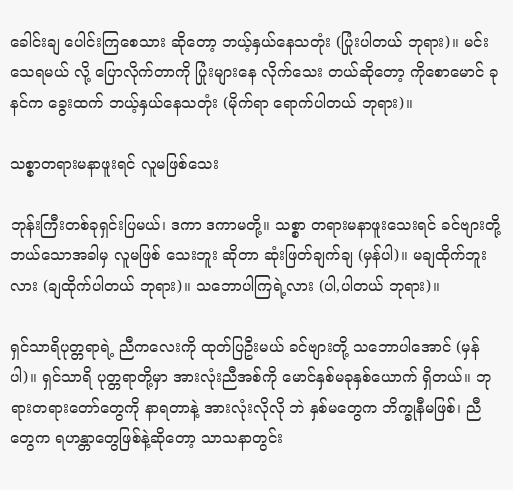ခေါင်းချ ပေါင်းကြစေသား ဆိုတော့ ဘယ့်နှယ်နေသတုံး (ပြုံးပါတယ် ဘုရား)။ မင်းသေရမယ် လို့ ပြောလိုက်တာကို ပြုံးများနေ လိုက်သေး တယ်ဆိုတော့ ကိုစောမောင် ခုနင်က ခွေးထက် ဘယ့်နှယ်နေသတုံး (မိုက်ရာ ရောက်ပါတယ် ဘုရား)။

သစ္စာတရားမနာဖူးရင် လူမဖြစ်သေး

ဘုန်းကြီးတစ်ခုရှင်းပြမယ်၊ ဒကာ ဒကာမတို့။ သစ္စာ တရားမနာဖူးသေးရင် ခင်ဗျားတို့ ဘယ်သောအခါမှ လူမဖြစ် သေးဘူး ဆိုတာ ဆုံးဖြတ်ချက်ချ (မှန်ပါ)။ မချထိုက်ဘူး လား (ချထိုက်ပါတယ် ဘုရား)။ သဘောပါကြရဲ့လား (ပါ,ပါတယ် ဘုရား)။

ရှင်သာရိပုတ္တရာရဲ့ ညီကလေးကို ထုတ်ပြဦးမယ် ခင်ဗျားတို့ သဘောပါအောင် (မှန်ပါ)။ ရှင်သာရိ ပုတ္တရာတို့မှာ အားလုံးညီအစ်ကို မောင်နှစ်မခုနှစ်ယောက် ရှိတယ်။ ဘုရားတရားတော်တွေကို နာရတာနဲ့ အားလုံးလိုလို ဘဲ နှစ်မတွေက ဘိက္ခုနီမဖြစ်၊ ညီတွေက ရဟန္တာတွေဖြစ်နဲ့ဆိုတော့ သာသနာတွင်း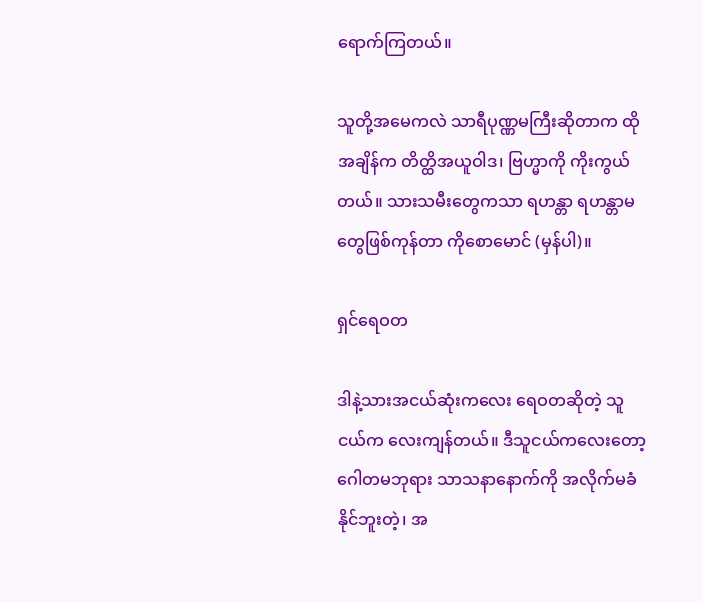ရောက်ကြတယ်။

သူတို့အမေကလဲ သာရီပုဏ္ဏမကြီးဆိုတာက ထိုအချိန်က တိတ္ထိအယူဝါဒ၊ ဗြဟ္မာကို ကိုးကွယ်တယ်။ သားသမီးတွေကသာ ရဟန္တာ ရဟန္တာမတွေဖြစ်ကုန်တာ ကိုစောမောင် (မှန်ပါ)။

ရှင်ရေဝတ

ဒါနဲ့သားအငယ်ဆုံးကလေး ရေဝတဆိုတဲ့ သူငယ်က လေးကျန်တယ်။ ဒီသူငယ်ကလေးတော့ ဂေါတမဘုရား သာသနာနောက်ကို အလိုက်မခံနိုင်ဘူးတဲ့၊ အ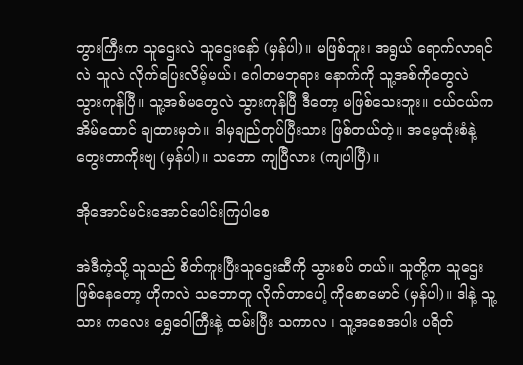ဘွားကြီးက သူဌေးလဲ သူဌေးနော် (မှန်ပါ)။ မဖြစ်ဘူး၊ အရွယ် ရောက်လာရင်လဲ သူလဲ လိုက်ပြေးလိမ့်မယ်၊ ဂေါတမဘုရား နောက်ကို သူ့အစ်ကိုတွေလဲ သွားကုန်ပြီ။ သူ့အစ်မတွေလဲ သွားကုန်ပြီ ဒီတော့ မဖြစ်သေးဘူး။ ငယ်ငယ်က အိမ်ထောင် ချထားမှဘဲ။ ဒါမှချည်တုပ်ပြီးသား ဖြစ်တယ်တဲ့။ အမေ့ထုံးစံနဲ့ တွေးတာကိုးဗျ (မှန်ပါ)။ သဘော ကျပြီလား (ကျပါပြီ)။

အိုအောင်မင်းအောင်ပေါင်းကြပါစေ

အဲဒီကဲ့သို့ သူသည် စိတ်ကူးပြီးသူဌေးဆီကို သွားစပ် တယ်။ သူတို့က သူဌေးဖြစ်နေတော့ ဟိုကလဲ သဘောတူ လိုက်တာပေါ့ ကိုစောမောင် (မှန်ပါ)။ ဒါနဲ့ သူ့သား ကလေး ရွှေဝေါကြီးနဲ့ ထမ်းပြီး သကာလ ၊ သူ့အစေအပါး ပရိတ်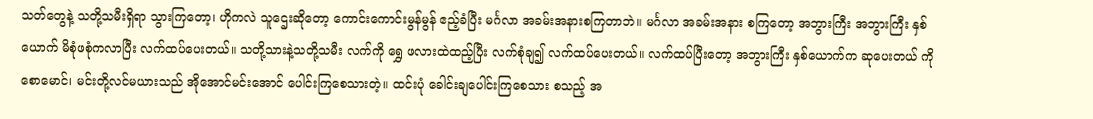သတ်တွေနဲ့ သတို့သမီးရှိရာ သွားကြတော့၊ ဟိုကလဲ သူဌေးဆိုတော့ ကောင်းကောင်းမွန်မွန် ဧည့်ခံပြီး မင်္ဂလာ အခမ်းအနားစကြတာဘဲ။ မင်္ဂလာ အခမ်းအနား စကြတော့ အဘွားကြီး အဘွားကြီး နှစ်ယောက် မိစုံဖစုံကလာပြီး လက်ထပ်ပေးတယ်။ သတို့သားနဲ့သတို့သမီး လက်ကို ရွှေ ဖလားထဲထည့်ပြီး လက်စုံချ၍ လက်ထပ်ပေးတယ်။ လက်ထပ်ပြီးတော့ အဘွားကြီး နှစ်ယောက်က ဆုပေးတယ် ကိုစောမောင်၊ မင်းတို့လင်မယားသည် အိုအောင်မင်းအောင် ပေါင်းကြစေသားတဲ့။ ထင်းပုံ ခေါင်းချပေါင်းကြစေသား စသည့် အ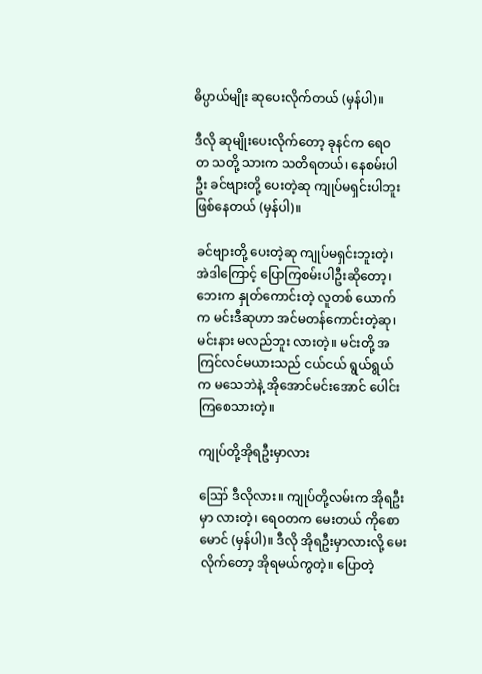ဓိပ္ပာယ်မျိုး ဆုပေးလိုက်တယ် (မှန်ပါ)။

ဒီလို ဆုမျိုးပေးလိုက်တော့ ခုနင်က ရေဝတ သတို့ သားက သတိရတယ်၊ နေစမ်းပါဦး ခင်ဗျားတို့ ပေးတဲ့ဆု ကျုပ်မရှင်းပါဘူး ဖြစ်နေတယ် (မှန်ပါ)။

ခင်ဗျားတို့ ပေးတဲ့ဆု ကျုပ်မရှင်းဘူးတဲ့၊ အဲဒါကြောင့် ပြောကြစမ်းပါဦးဆိုတော့၊ ဘေးက နှုတ်ကောင်းတဲ့ လူတစ် ယောက်က မင်းဒီဆုဟာ အင်မတန်ကောင်းတဲ့ဆု၊ မင်းနား မလည်ဘူး လားတဲ့။ မင်းတို့ အကြင်လင်မယားသည် ငယ်ငယ် ရွယ်ရွယ်က မသေဘဲနဲ့ အိုအောင်မင်းအောင် ပေါင်းကြစေသားတဲ့။

ကျုပ်တို့အိုရဦးမှာလား

ဪ ဒီလိုလား။ ကျုပ်တို့လမ်းက အိုရဦးမှာ လားတဲ့၊ ရေဝတက မေးတယ် ကိုစောမောင် (မှန်ပါ)။ ဒီလို အိုရဦးမှာလားလို့ မေးလိုက်တော့ အိုရမယ်ကွတဲ့။ ပြောတဲ့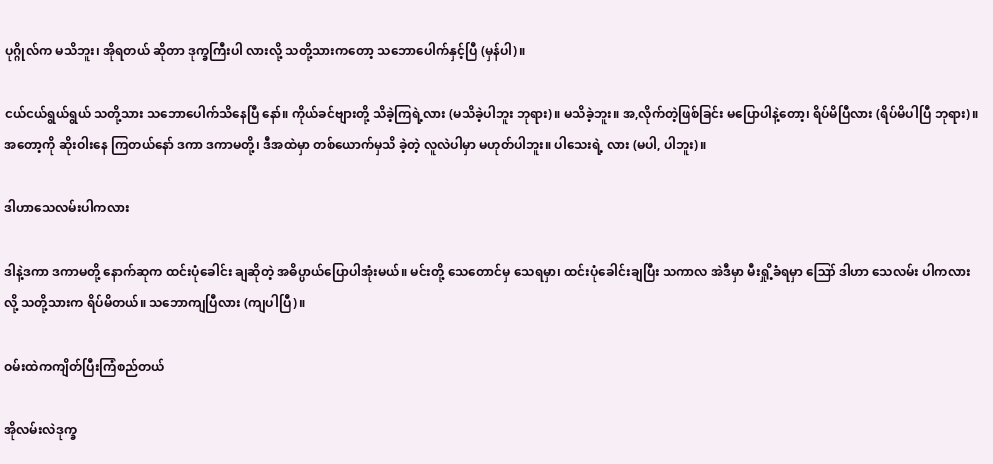ပုဂ္ဂိုလ်က မသိဘူး၊ အိုရတယ် ဆိုတာ ဒုက္ခကြီးပါ လားလို့ သတို့သားကတော့ သဘောပေါက်နှင့်ပြီ (မှန်ပါ)။

ငယ်ငယ်ရွယ်ရွယ် သတို့သား သဘောပေါက်သိနေပြီ နော်။ ကိုယ်ခင်ဗျားတို့ သိခဲ့ကြရဲ့လား (မသိခဲ့ပါဘူး ဘုရား)။ မသိခဲ့ဘူး။ အ,လိုက်တဲ့ဖြစ်ခြင်း မပြောပါနဲ့တော့၊ ရိပ်မိပြီလား (ရိပ်မိပါပြီ ဘုရား)။ အတော့ကို ဆိုးဝါးနေ ကြတယ်နော် ဒကာ ဒကာမတို့၊ ဒီအထဲမှာ တစ်ယောက်မှသိ ခဲ့တဲ့ လူလဲပါမှာ မဟုတ်ပါဘူး။ ပါသေးရဲ့ လား (မပါ, ပါဘူး)။

ဒါဟာသေလမ်းပါကလား

ဒါနဲ့ဒကာ ဒကာမတို့ နောက်ဆုက ထင်းပုံခေါင်း ချဆိုတဲ့ အဓိပ္ပာယ်ပြောပါအုံးမယ်။ မင်းတို့ သေတောင်မှ သေရမှာ၊ ထင်းပုံခေါင်းချပြီး သကာလ အဲဒီမှာ မီးရှို့ခံရမှာ ဪ ဒါဟာ သေလမ်း ပါကလားလို့ သတို့သားက ရိပ်မိတယ်။ သဘောကျပြီလား (ကျပါပြီ)။

ဝမ်းထဲကကျိတ်ပြီးကြံစည်တယ်

အိုလမ်းလဲဒုက္ခ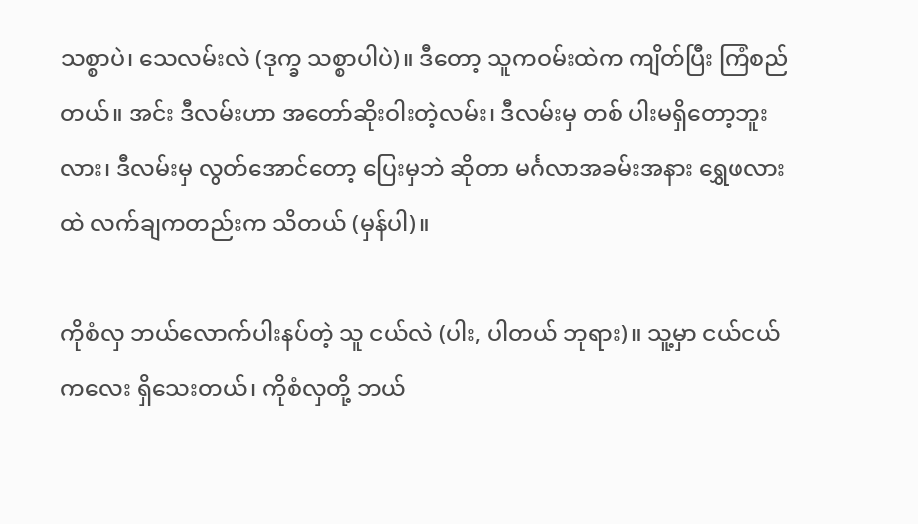သစ္စာပဲ၊ သေလမ်းလဲ (ဒုက္ခ သစ္စာပါပဲ)။ ဒီတော့ သူကဝမ်းထဲက ကျိတ်ပြီး ကြံစည်တယ်။ အင်း ဒီလမ်းဟာ အတော်ဆိုးဝါးတဲ့လမ်း၊ ဒီလမ်းမှ တစ် ပါးမရှိတော့ဘူးလား၊ ဒီလမ်းမှ လွတ်အောင်တော့ ပြေးမှဘဲ ဆိုတာ မင်္ဂလာအခမ်းအနား ရွှေဖလားထဲ လက်ချကတည်းက သိတယ် (မှန်ပါ)။

ကိုစံလှ ဘယ်လောက်ပါးနပ်တဲ့ သူ ငယ်လဲ (ပါး, ပါတယ် ဘုရား)။ သူ့မှာ ငယ်ငယ်ကလေး ရှိသေးတယ်၊ ကိုစံလှတို့ ဘယ်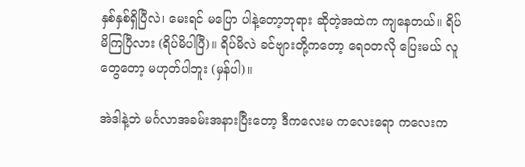နှစ်နှစ်ရှိပြီလဲ၊ မေးရင် မပြော ပါနဲ့တော့ဘုရား ဆိုတဲ့အထဲက ကျနေတယ်။ ရိပ်မိကြပြီလား (ရိပ်မိပါပြီ)။ ရိပ်မိလဲ ခင်ဗျားတို့ကတော့ ရေဝတလို ပြေးမယ် လူတွေတော့ မဟုတ်ပါဘူး (မှန်ပါ)။

အဲဒါနဲ့ဘဲ မင်္ဂလာအခမ်းအနားပြီးတော့ ဒီကလေးမ ကလေးရော ကလေးက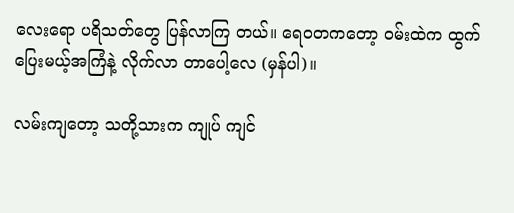လေးရော ပရိသတ်တွေ ပြန်လာကြ တယ်။ ရေဝတကတော့ ဝမ်းထဲက ထွက်ပြေးမယ့်အကြံနဲ့ လိုက်လာ တာပေါ့လေ (မှန်ပါ)။

လမ်းကျတော့ သတို့သားက ကျုပ် ကျင်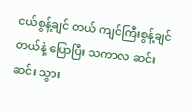ငယ်စွန့်ချင် တယ် ကျင်ကြီးစွန့်ချင်တယ်နဲ့ ပြောပြီး သကာလ ဆင်းဆင်း သွား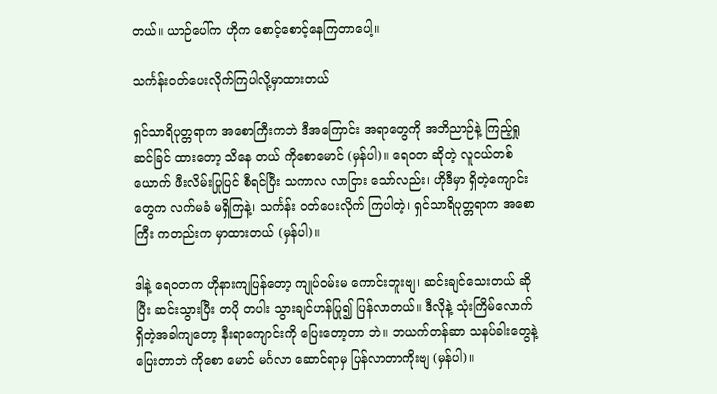တယ်။ ယာဉ်ပေါ်က ဟိုက စောင့်စောင့်နေကြတာပေါ့။

သင်္ကန်းဝတ်ပေးလိုက်ကြပါလို့မှာထားတယ်

ရှင်သာရိပုတ္တရာက အစောကြီးကဘဲ ဒီအကြောင်း အရာတွေကို အဘိညာဉ်နဲ့ ကြည့်ရှုဆင်ခြင် ထားတော့ သိနေ တယ် ကိုစောမောင် (မှန်ပါ)။ ရေဝတ ဆိုတဲ့ လူငယ်တစ် ယောက် ဖီးလိမ်းပြုပြင် စီရင်ပြီး သကာလ လာငြား သော်လည်း၊ ဟိုဒီမှာ ရှိတဲ့ကျောင်းတွေက လက်မခံ မရှိကြနဲ့၊ သင်္ကန်း ဝတ်ပေးလိုက် ကြပါတဲ့၊ ရှင်သာရိပုတ္တရာက အစောကြီး ကတည်းက မှာထားတယ် (မှန်ပါ)။

ဒါနဲ့ ရေဝတက ဟိုနားကျပြန်တော့ ကျုပ်ဝမ်းမ ကောင်းဘူးဗျ၊ ဆင်းချင်သေးတယ် ဆိုပြီး ဆင်းသွားပြီး တပို တပါး သွားချင်ဟန်ပြု၍ ပြန်လာတယ်။ ဒီလိုနဲ့ သုံးကြိမ်လောက် ရှိတဲ့အခါကျတော့ နီးရာကျောင်းကို ပြေးတော့တာ ဘဲ။ ဘယက်တန်ဆာ သနပ်ခါးတွေနဲ့ ပြေးတာဘဲ ကိုစော မောင် မင်္ဂလာ ဆောင်ရာမှ ပြန်လာတာကိုးဗျ (မှန်ပါ)။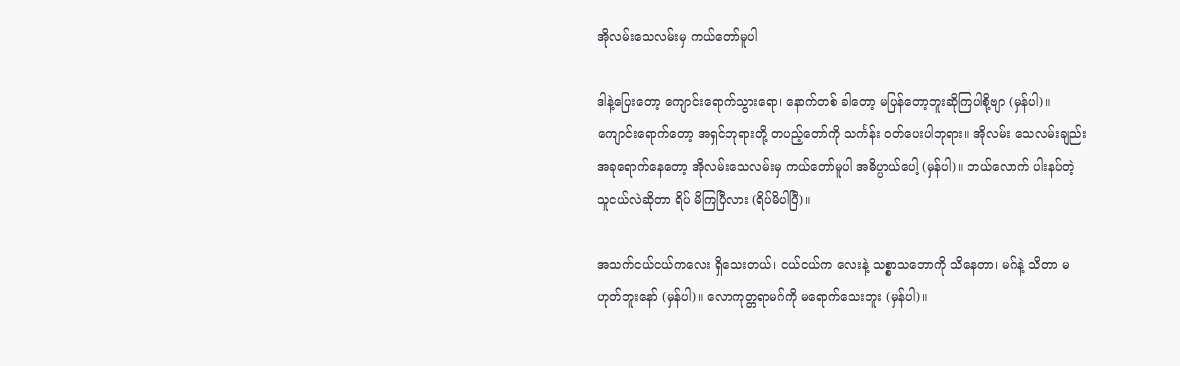အိုလမ်းသေလမ်းမှ ကယ်တော်မူပါ

ဒါနဲ့ပြေးတော့ ကျောင်းရောက်သွားရော၊ နောက်တစ် ခါတော့ မပြန်တော့ဘူးဆိုကြပါစို့ဗျာ (မှန်ပါ)။ ကျောင်းရောက်တော့ အရှင်ဘုရားတို့ တပည့်တော်ကို သင်္ကန်း ဝတ်ပေးပါဘုရား။ အိုလမ်း သေလမ်းချည်း အခုရောက်နေတော့ အိုလမ်းသေလမ်းမှ ကယ်တော်မူပါ အဓိပ္ပာယ်ပေါ့ (မှန်ပါ)။ ဘယ်လောက် ပါးနပ်တဲ့ သူငယ်လဲဆိုတာ ရိပ် မိကြပြီလား (ရိပ်မိပါပြီ)။

အသက်ငယ်ငယ်ကလေး ရှိသေးတယ်၊ ငယ်ငယ်က လေးနဲ့ သစ္စာသဘောကို သိနေတာ၊ မဂ်နဲ့ သိတာ မဟုတ်ဘူးနော် (မှန်ပါ)။ လောကုတ္တရာမဂ်ကို မရောက်သေးဘူး (မှန်ပါ)။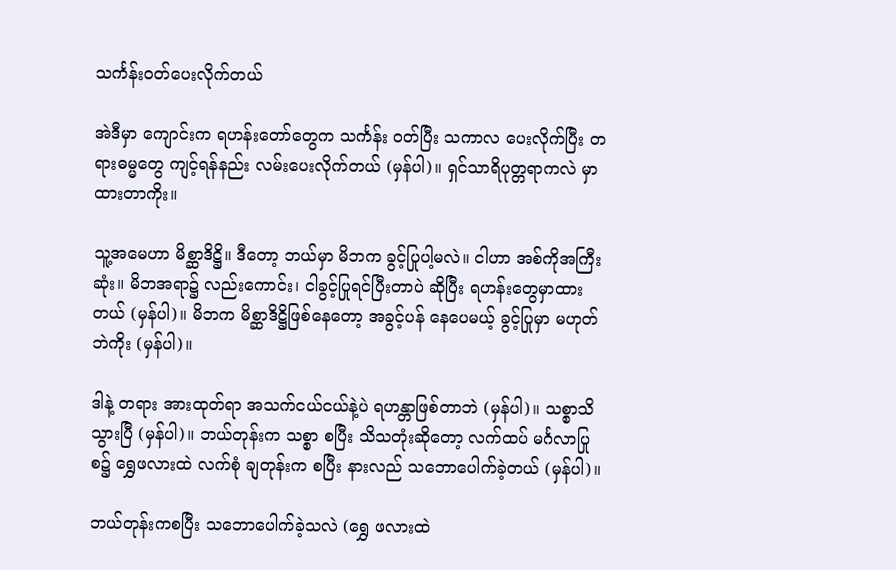သင်္ကန်းဝတ်ပေးလိုက်တယ်

အဲဒီမှာ ကျောင်းက ရဟန်းတော်တွေက သင်္ကန်း ဝတ်ပြီး သကာလ ပေးလိုက်ပြီး တရားဓမ္မတွေ ကျင့်ရန်နည်း လမ်းပေးလိုက်တယ် (မှန်ပါ)။ ရှင်သာရိပုတ္တရာကလဲ မှာထားတာကိုး။

သူ့အမေဟာ မိစ္ဆာဒိဋ္ဌိ။ ဒီတော့ ဘယ်မှာ မိဘက ခွင့်ပြုပါ့မလဲ။ ငါဟာ အစ်ကိုအကြီးဆုံး။ မိဘအရာ၌ လည်းကောင်း၊ ငါခွင့်ပြုရင်ပြီးတာပဲ ဆိုပြီး ရဟန်းတွေမှာထား တယ် (မှန်ပါ)။ မိဘက မိစ္ဆာဒိဋ္ဌိဖြစ်နေတော့ အခွင့်ပန် နေပေမယ့် ခွင့်ပြုမှာ မဟုတ်ဘဲကိုး (မှန်ပါ)။

ဒါနဲ့ တရား အားထုတ်ရာ အသက်ငယ်ငယ်နဲ့ပဲ ရဟန္တာဖြစ်တာဘဲ (မှန်ပါ)။ သစ္စာသိသွားပြီ (မှန်ပါ)။ ဘယ်တုန်းက သစ္စာ စပြီး သိသတုံးဆိုတော့ လက်ထပ် မင်္ဂလာပြုစ၌ ရွှေဖလားထဲ လက်စုံ ချတုန်းက စပြီး နားလည် သဘောပေါက်ခဲ့တယ် (မှန်ပါ)။

ဘယ်တုန်းကစပြီး သဘောပေါက်ခဲ့သလဲ (ရွှေ ဖလားထဲ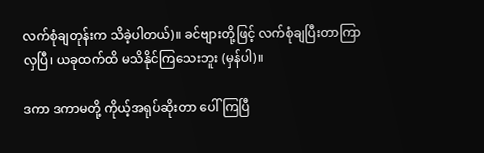လက်စုံချတုန်းက သိခဲ့ပါတယ်)။ ခင်ဗျားတို့ဖြင့် လက်စုံချပြီးတာကြာလှပြီ၊ ယခုထက်ထိ မသိနိုင်ကြသေးဘူး (မှန်ပါ)။

ဒကာ ဒကာမတို့ ကိုယ့်အရုပ်ဆိုးတာ ပေါ် ကြပြီ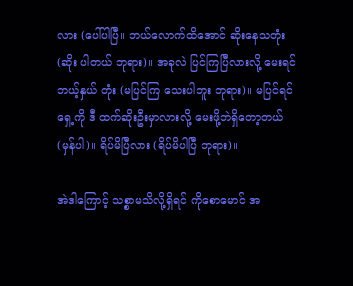လား (ပေါ်ပါပြီ။ ဘယ်လောက်ထိအောင် ဆိုးနေသတုံး (ဆိုး ပါတယ် ဘုရား)။ အခုလဲ ပြင်ကြပြီလားလို့ မေးရင် ဘယ့်နှယ် တုံး (မပြင်ကြ သေးပါဘူး ဘုရား)။ မပြင်ရင် ရှေ့ကို ဒီ ထက်ဆိုးဦးမှာလားလို့ မေးဖို့ဘဲရှိတော့တယ် (မှန်ပါ)။ ရိပ်မိပြီလား (ရိပ်မိပါပြီ ဘုရား)။

အဲဒါကြောင့် သစ္စာမသိလို့ရှိရင် ကိုစောမောင် အ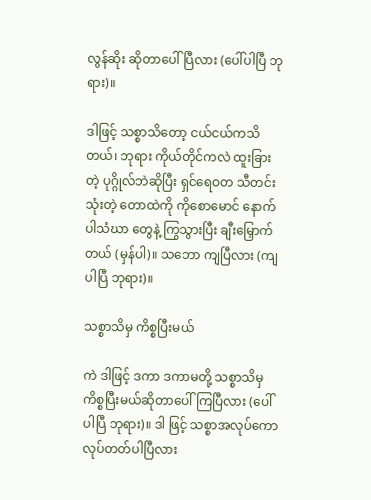လွန်ဆိုး ဆိုတာပေါ်ပြီလား (ပေါ်ပါပြီ ဘုရား)။

ဒါဖြင့် သစ္စာသိတော့ ငယ်ငယ်ကသိတယ်၊ ဘုရား ကိုယ်တိုင်ကလဲ ထူးခြားတဲ့ ပုဂ္ဂိုလ်ဘဲဆိုပြီး ရှင်ရေဝတ သီတင်းသုံးတဲ့ တောထဲကို ကိုစောမောင် နောက်ပါသံဃာ တွေနဲ့ ကြွသွားပြီး ချီးမြှောက်တယ် (မှန်ပါ)။ သဘော ကျပြီလား (ကျပါပြီ ဘုရား)။

သစ္စာသိမှ ကိစ္စပြီးမယ်

ကဲ ဒါဖြင့် ဒကာ ဒကာမတို့ သစ္စာသိမှ ကိစ္စပြီးမယ်ဆိုတာပေါ်ကြပြီလား (ပေါ်ပါပြီ ဘုရား)။ ဒါ ဖြင့် သစ္စာအလုပ်ကော လုပ်တတ်ပါပြီလား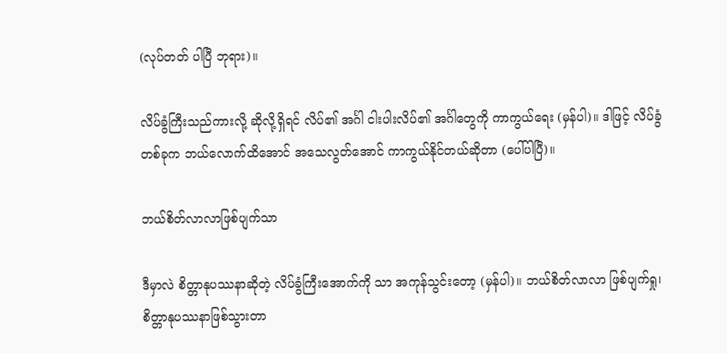(လုပ်တတ် ပါပြီ ဘုရား)။

လိပ်ခွံကြီးသည်ကားလို့ ဆိုလို့ရှိရင် လိပ်၏ အင်္ဂါ ငါးပါးလိပ်၏ အင်္ဂါတွေကို ကာကွယ်ရေး (မှန်ပါ)။ ဒါဖြင့် လိပ်ခွံတစ်ခုက ဘယ်လောက်ထိအောင် အသေလွတ်အောင် ကာကွယ်နိုင်တယ်ဆိုတာ (ပေါ်ပါပြီ)။

ဘယ်စိတ်လာလာဖြစ်ပျက်သာ

ဒီမှာလဲ စိတ္တာနုပဿနာဆိုတဲ့ လိပ်ခွံကြီးအောက်ကို သာ အကုန်သွင်းတော့ (မှန်ပါ)။ ဘယ်စိတ်လာလာ ဖြစ်ပျက်ရှု၊ စိတ္တာနုပဿနာဖြစ်သွားတာ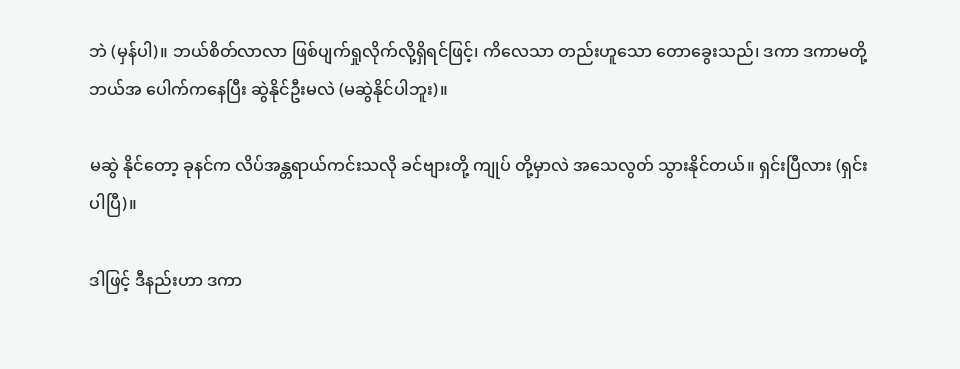ဘဲ (မှန်ပါ)။ ဘယ်စိတ်လာလာ ဖြစ်ပျက်ရှုလိုက်လို့ရှိရင်ဖြင့်၊ ကိလေသာ တည်းဟူသော တောခွေးသည်၊ ဒကာ ဒကာမတို့ ဘယ်အ ပေါက်ကနေပြီး ဆွဲနိုင်ဦးမလဲ (မဆွဲနိုင်ပါဘူး)။

မဆွဲ နိုင်တော့ ခုနင်က လိပ်အန္တရာယ်ကင်းသလို ခင်ဗျားတို့ ကျုပ် တို့မှာလဲ အသေလွတ် သွားနိုင်တယ်။ ရှင်းပြီလား (ရှင်း ပါပြီ)။

ဒါဖြင့် ဒီနည်းဟာ ဒကာ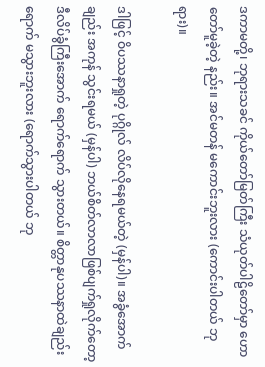ဒကာမတို့၊ ဘုရားသခင် ကိုယ်တော်မြတ်ကြီး သံယုတ်ပါဠိတော်မှာ ဟောတော်မူခဲ့တဲ့ နည်း။ အင်မတန် မကောင်းဘူးလား (ကောင်းပါတယ် ဘုရား)။

ဒါဖြင့် ဝိပဿနာရှုတဲ့ ပုဂ္ဂိုလ် လိပ်လိုနေရမယ်တဲ့ (မှန်ပါ)။ အခွံအောက်ချည်း အကုန် သွင်းရမယ် (မှန်ပါ) ဘယ်စိတ်လာလာဖြစ်ပျက်ရှုလိုက်တော့ ဒီလိပ်ခွံကြီးအောက် ရောက်ရောက် သွားတယ်။ စိတ္တာနုပဿနာထဲချည်း ရောက် မသွားဘူးလား (ရောက်သွားပါတယ် ဘု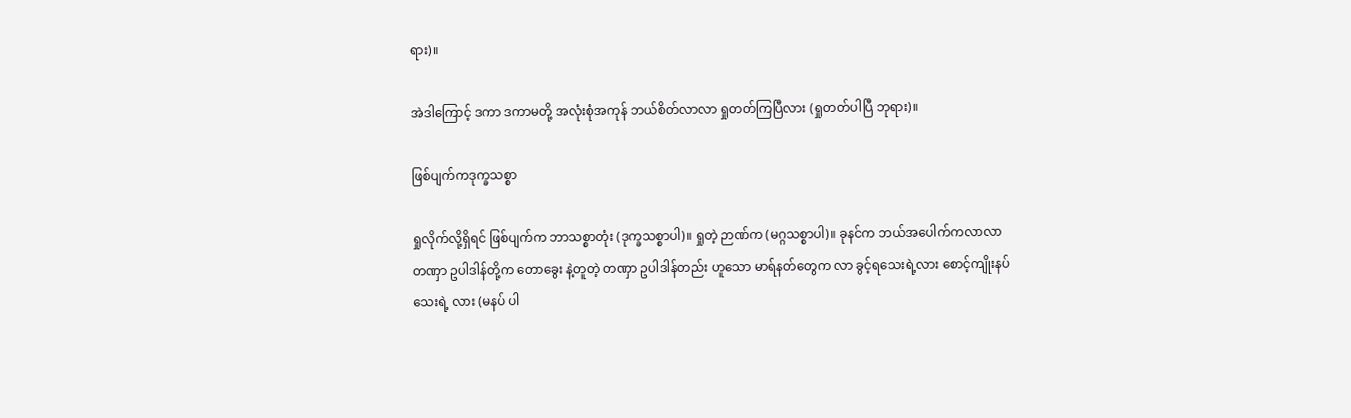ရား)။

အဲဒါကြောင့် ဒကာ ဒကာမတို့ အလုံးစုံအကုန် ဘယ်စိတ်လာလာ ရှုတတ်ကြပြီလား (ရှုတတ်ပါပြီ ဘုရား)။

ဖြစ်ပျက်ကဒုက္ခသစ္စာ

ရှုလိုက်လို့ရှိရင် ဖြစ်ပျက်က ဘာသစ္စာတုံး (ဒုက္ခသစ္စာပါ)။ ရှုတဲ့ ဉာဏ်က (မဂ္ဂသစ္စာပါ)။ ခုနင်က ဘယ်အပေါက်ကလာလာ တဏှာ ဥပါဒါန်တို့က တောခွေး နဲ့တူတဲ့ တဏှာ ဥပါဒါန်တည်း ဟူသော မာရ်နတ်တွေက လာ ခွင့်ရသေးရဲ့လား စောင့်ကျိုးနပ်သေးရဲ့ လား (မနပ် ပါ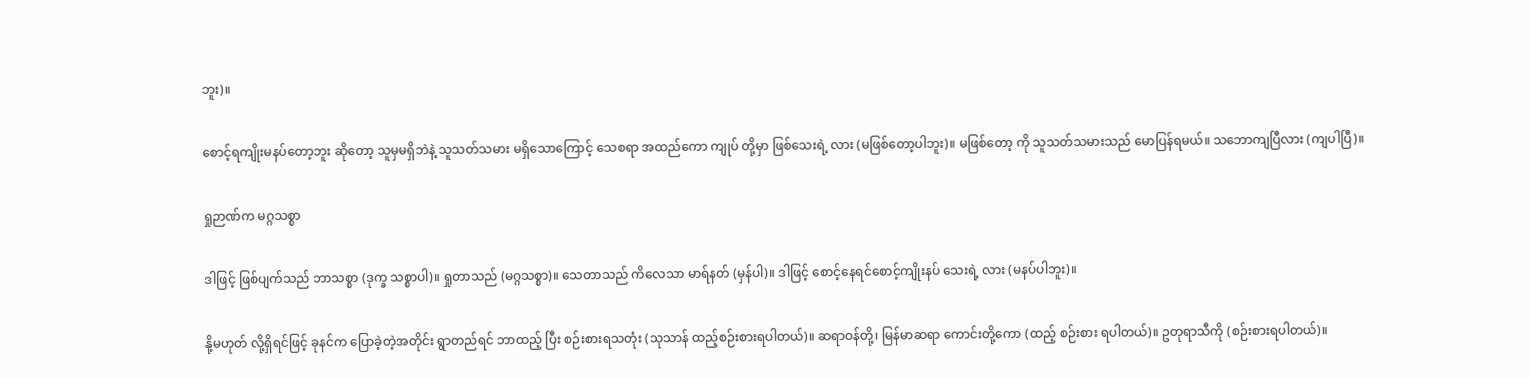ဘူး)။

စောင့်ရကျိုးမနပ်တော့ဘူး ဆိုတော့ သူမှမရှိဘဲနဲ့ သူသတ်သမား မရှိသောကြောင့် သေစရာ အထည်ကော ကျုပ် တို့မှာ ဖြစ်သေးရဲ့ လား (မဖြစ်တော့ပါဘူး)။ မဖြစ်တော့ ကို သူသတ်သမားသည် မောပြန်ရမယ်။ သဘောကျပြီလား (ကျပါပြီ)။

ရှုဉာဏ်က မဂ္ဂသစ္စာ

ဒါဖြင့် ဖြစ်ပျက်သည် ဘာသစ္စာ (ဒုက္ခ သစ္စာပါ)။ ရှုတာသည် (မဂ္ဂသစ္စာ)။ သေတာသည် ကိလေသာ မာရ်နတ် (မှန်ပါ)။ ဒါဖြင့် စောင့်နေရင်စောင့်ကျိုးနပ် သေးရဲ့ လား (မနပ်ပါဘူး)။

နို့မဟုတ် လို့ရှိရင်ဖြင့် ခုနင်က ပြောခဲ့တဲ့အတိုင်း ရွာတည်ရင် ဘာထည့် ပြီး စဉ်းစားရသတုံး (သုသာန် ထည့်စဉ်းစားရပါတယ်)။ ဆရာဝန်တို့၊ မြန်မာဆရာ ကောင်းတို့ကော (ထည့် စဉ်းစား ရပါတယ်)။ ဥတုရာသီကို (စဉ်းစားရပါတယ်)။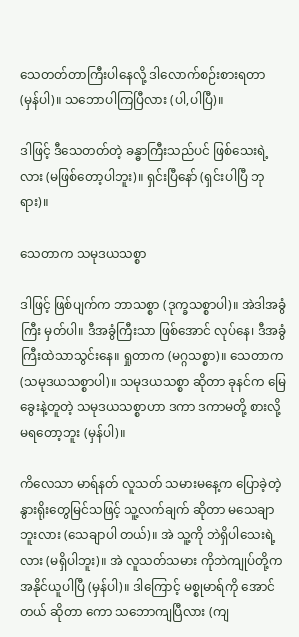သေတတ်တာကြီးပါနေလို့ ဒါလောက်စဉ်းစားရတာ (မှန်ပါ)။ သဘောပါကြပြီလား (ပါ,ပါပြီ)။

ဒါဖြင့် ဒီသေတတ်တဲ့ ခန္ဓာကြီးသည်ပင် ဖြစ်သေးရဲ့ လား (မဖြစ်တော့ပါဘူး)။ ရှင်းပြီနော် (ရှင်းပါပြီ ဘုရား)။

သေတာက သမုဒယသစ္စာ

ဒါဖြင့် ဖြစ်ပျက်က ဘာသစ္စာ (ဒုက္ခသစ္စာပါ)။ အဲဒါအခွံကြီး မှတ်ပါ။ ဒီအခွံကြီးသာ ဖြစ်အောင် လုပ်နေ၊ ဒီအခွံကြီးထဲသာသွင်းနေ။ ရှုတာက (မဂ္ဂသစ္စာ)။ သေတာက (သမုဒယသစ္စာပါ)။ သမုဒယသစ္စာ ဆိုတာ ခုနင်က မြေခွေးနဲ့တူတဲ့ သမုဒယသစ္စာဟာ ဒကာ ဒကာမတို့ စားလို့ မရတော့ဘူး (မှန်ပါ)။

ကိလေသာ မာရ်နတ် လူသတ် သမားမနေ့က ပြောခဲ့တဲ့ နွားရိုးတွေမြင်သဖြင့် သူ့လက်ချက် ဆိုတာ မသေချာဘူးလား (သေချာပါ တယ်)။ အဲ သူ့ကို ဘဲရှိပါသေးရဲ့ လား (မရှိပါဘူး)။ အဲ လူသတ်သမား ကိုဘဲကျုပ်တို့က အနိုင်ယူပါပြီ (မှန်ပါ)။ ဒါကြောင့် မစ္စုမာရ်ကို အောင်တယ် ဆိုတာ ကော သဘောကျပြီလား (ကျ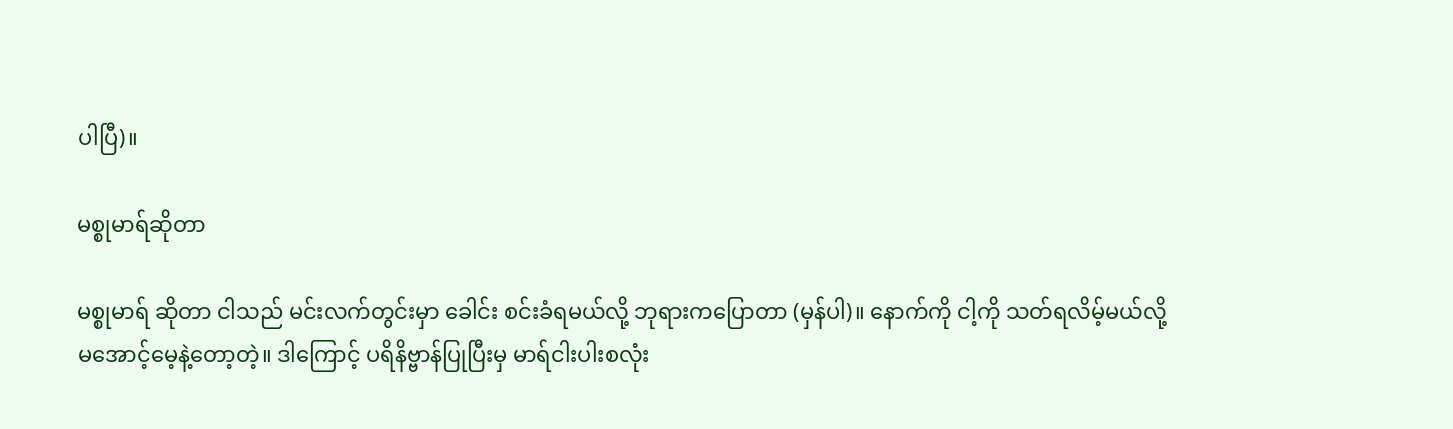ပါပြီ)။

မစ္စုမာရ်ဆိုတာ

မစ္စုမာရ် ဆိုတာ ငါသည် မင်းလက်တွင်းမှာ ခေါင်း စင်းခံရမယ်လို့ ဘုရားကပြောတာ (မှန်ပါ)။ နောက်ကို ငါ့ကို သတ်ရလိမ့်မယ်လို့ မအောင့်မေ့နဲ့တော့တဲ့။ ဒါကြောင့် ပရိနိဗ္ဗာန်ပြုပြီးမှ မာရ်ငါးပါးစလုံး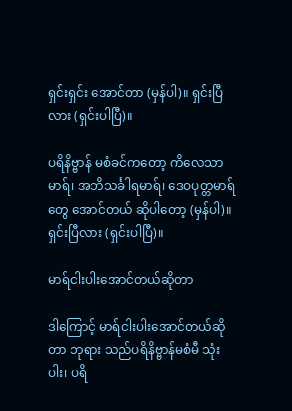ရှင်းရှင်း အောင်တာ (မှန်ပါ)။ ရှင်းပြီလား (ရှင်းပါပြီ)။

ပရိနိဗ္ဗာန် မစံခင်ကတော့ ကိလေသာမာရ်၊ အဘိသင်္ခါရမာရ်၊ ဒေဝပုတ္တမာရ်တွေ အောင်တယ် ဆိုပါတော့ (မှန်ပါ)။ ရှင်းပြီလား (ရှင်းပါပြီ)။

မာရ်ငါးပါးအောင်တယ်ဆိုတာ

ဒါကြောင့် မာရ်ငါးပါးအောင်တယ်ဆိုတာ ဘုရား သည်ပရိနိဗ္ဗာန်မစံမီ သုံးပါး၊ ပရိ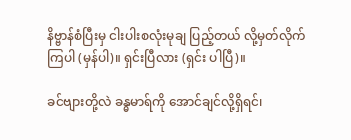နိဗ္ဗာန်စံပြီးမှ ငါးပါးစလုံးမုချ ပြည့်တယ် လို့မှတ်လိုက်ကြပါ (မှန်ပါ)။ ရှင်းပြီလား (ရှင်း ပါပြီ)။

ခင်ဗျားတို့လဲ ခန္ဓမာရ်ကို အောင်ချင်လို့ရှိရင်၊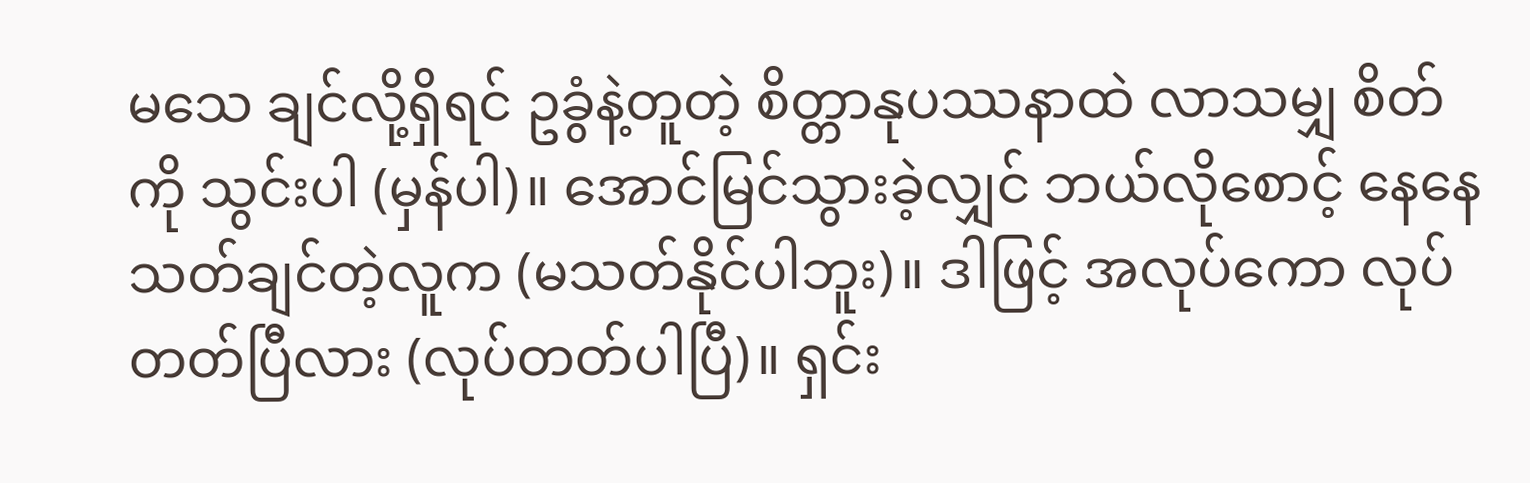မသေ ချင်လို့ရှိရင် ဥခွံနဲ့တူတဲ့ စိတ္တာနုပဿနာထဲ လာသမျှ စိတ်ကို သွင်းပါ (မှန်ပါ)။ အောင်မြင်သွားခဲ့လျှင် ဘယ်လိုစောင့် နေနေသတ်ချင်တဲ့လူက (မသတ်နိုင်ပါဘူး)။ ဒါဖြင့် အလုပ်ကော လုပ်တတ်ပြီလား (လုပ်တတ်ပါပြီ)။ ရှင်း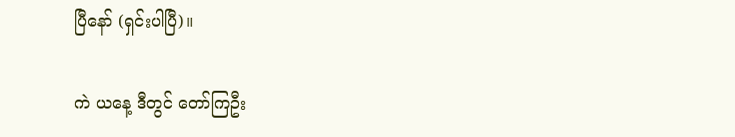ပြီနော် (ရှင်းပါပြီ)။

ကဲ ယနေ့ ဒီတွင် တော်ကြဦး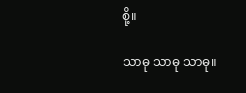စို့။

သာဓု သာဓု သာဓု။